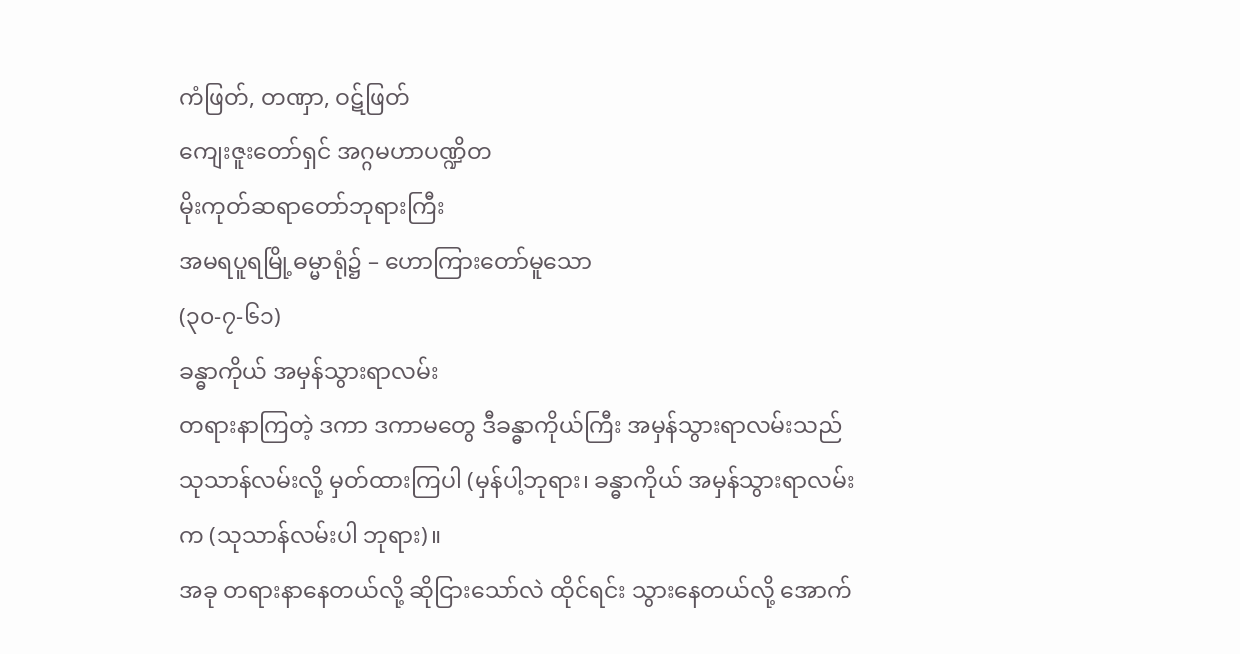ကံဖြတ်, တဏှာ, ဝဋ်ဖြတ်
ကျေးဇူးတော်ရှင် အဂ္ဂမဟာပဏ္ဍိတ
မိုးကုတ်ဆရာတော်ဘုရားကြီး
အမရပူရမြို့ဓမ္မာရုံ၌ – ဟောကြားတော်မူသော
(၃၀-၇-၆၁)
ခန္ဓာကိုယ် အမှန်သွားရာလမ်း
တရားနာကြတဲ့ ဒကာ ဒကာမတွေ ဒီခန္ဓာကိုယ်ကြီး အမှန်သွားရာလမ်းသည် သုသာန်လမ်းလို့ မှတ်ထားကြပါ (မှန်ပါ့ဘုရား၊ ခန္ဓာကိုယ် အမှန်သွားရာလမ်းက (သုသာန်လမ်းပါ ဘုရား)။
အခု တရားနာနေတယ်လို့ ဆိုငြားသော်လဲ ထိုင်ရင်း သွားနေတယ်လို့ အောက်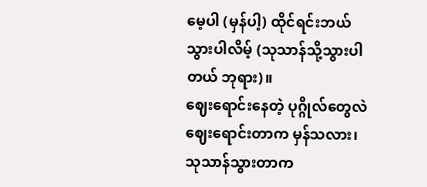မေ့ပါ (မှန်ပါ့) ထိုင်ရင်းဘယ် သွားပါလိမ့် (သုသာန်သို့သွားပါတယ် ဘုရား)။
ဈေးရောင်းနေတဲ့ ပုဂ္ဂိုလ်တွေလဲ ဈေးရောင်းတာက မှန်သလား၊ သုသာန်သွားတာက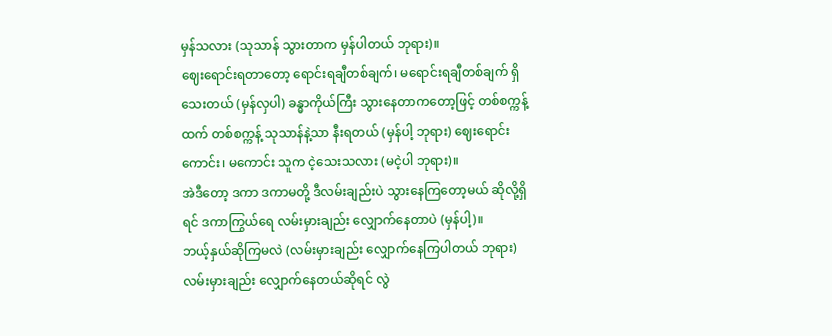မှန်သလား (သုသာန် သွားတာက မှန်ပါတယ် ဘုရား)။
ဈေးရောင်းရတာတော့ ရောင်းရချီတစ်ချက်၊ မရောင်းရချီတစ်ချက် ရှိသေးတယ် (မှန်လှပါ) ခန္ဓာကိုယ်ကြီး သွားနေတာကတော့ဖြင့် တစ်စက္ကန့်ထက် တစ်စက္ကန့် သုသာန်နဲ့သာ နီးရတယ် (မှန်ပါ့ ဘုရား) ဈေးရောင်း ကောင်း၊ မကောင်း သူက ငဲ့သေးသလား (မငဲ့ပါ ဘုရား)။
အဲဒီတော့ ဒကာ ဒကာမတို့ ဒီလမ်းချည်းပဲ သွားနေကြတော့မယ် ဆိုလို့ရှိရင် ဒကာကြွယ်ရေ လမ်းမှားချည်း လျှောက်နေတာပဲ (မှန်ပါ့)။
ဘယ့်နှယ်ဆိုကြမလဲ (လမ်းမှားချည်း လျှောက်နေကြပါတယ် ဘုရား) လမ်းမှားချည်း လျှောက်နေတယ်ဆိုရင် လွဲ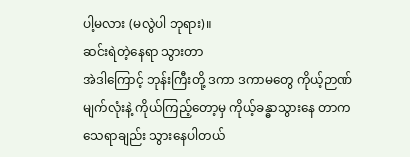ပါ့မလား (မလွဲပါ ဘုရား)။
ဆင်းရဲတဲ့နေရာ သွားတာ
အဲဒါကြောင့် ဘုန်းကြီးတို့ ဒကာ ဒကာမတွေ ကိုယ့်ဉာဏ်မျက်လုံးနဲ့ ကိုယ်ကြည့်တော့မှ ကိုယ့်ခန္ဓာသွားနေ တာက သေရာချည်း သွားနေပါတယ်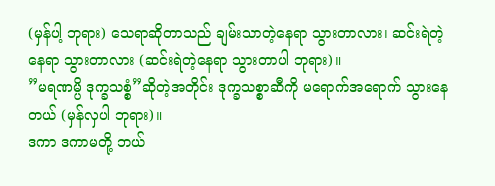(မှန်ပါ့ ဘုရား) သေရာဆိုတာသည် ချမ်းသာတဲ့နေရာ သွားတာလား၊ ဆင်းရဲတဲ့ နေရာ သွားတာလား (ဆင်းရဲတဲ့နေရာ သွားတာပါ ဘုရား)။
”မရဏမ္ပိ ဒုက္ခသစ္စံ”ဆိုတဲ့အတိုင်း ဒုက္ခသစ္စာဆီကို မရောက်အရောက် သွားနေတယ် (မှန်လှပါ ဘုရား)။
ဒကာ ဒကာမတို့ ဘယ်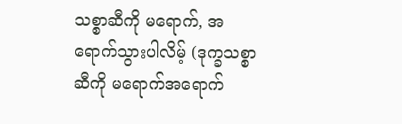သစ္စာဆီကို မရောက်, အရောက်သွားပါလိမ့် (ဒုက္ခသစ္စာဆီကို မရောက်အရောက်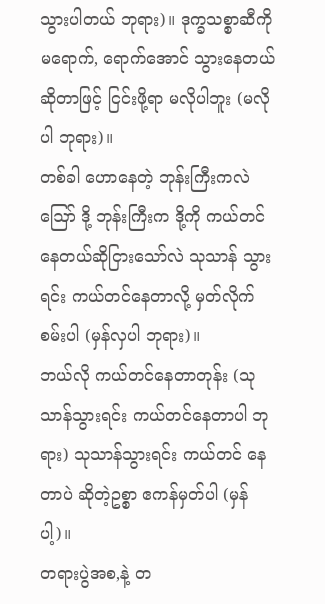သွားပါတယ် ဘုရား)။ ဒုက္ခသစ္စာဆီကို မရောက်, ရောက်အောင် သွားနေတယ်ဆိုတာဖြင့် ငြင်းဖို့ရာ မလိုပါဘူး (မလိုပါ ဘုရား)။
တစ်ခါ ဟောနေတဲ့ ဘုန်းကြီးကလဲ ဪ ဒို့ ဘုန်းကြီးက ဒို့ကို ကယ်တင်နေတယ်ဆိုငြားသော်လဲ သုသာန် သွားရင်း ကယ်တင်နေတာလို့ မှတ်လိုက်စမ်းပါ (မှန်လှပါ ဘုရား)။
ဘယ်လို ကယ်တင်နေတာတုန်း (သုသာန်သွားရင်း ကယ်တင်နေတာပါ ဘုရား) သုသာန်သွားရင်း ကယ်တင် နေတာပဲ ဆိုတဲ့ဥစ္စာ ဧကန်မှတ်ပါ (မှန်ပါ့)။
တရားပွဲအစ,နဲ့ တ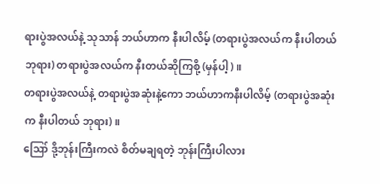ရားပွဲအလယ်နဲ့ သုသာန် ဘယ်ဟာက နီးပါလိမ့် (တရားပွဲအလယ်က နီးပါတယ် ဘုရား) တရားပွဲအလယ်က နီးတယ်ဆိုကြစို့ (မှန်ပါ့)။
တရားပွဲအလယ်နဲ့ တရားပွဲအဆုံးနဲ့ကော ဘယ်ဟာကနီးပါလိမ့် (တရားပွဲအဆုံးက နီးပါတယ် ဘုရား)။
ဪ ဒို့ဘုန်းကြီးကလဲ စိတ်မချရတဲ့ ဘုန်းကြီးပါလား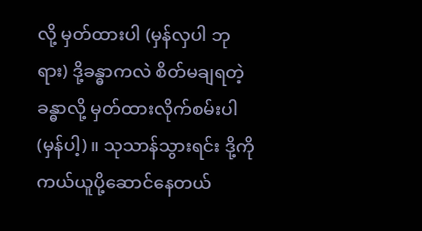လို့ မှတ်ထားပါ (မှန်လှပါ ဘုရား) ဒို့ခန္ဓာကလဲ စိတ်မချရတဲ့ ခန္ဓာလို့ မှတ်ထားလိုက်စမ်းပါ (မှန်ပါ့)။ သုသာန်သွားရင်း ဒို့ကို ကယ်ယူပို့ဆောင်နေတယ်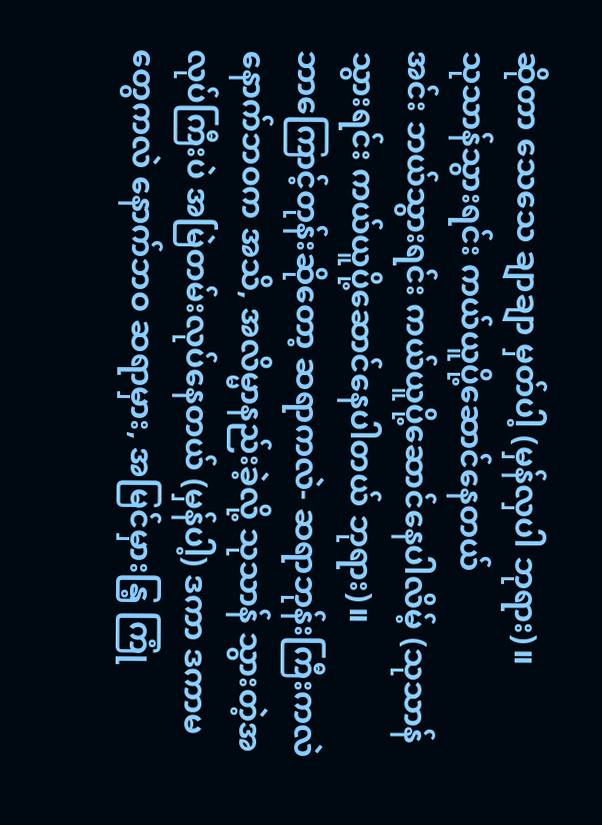ဆိုတာ သေသေ ချာချာ မှတ်ပါ့ (မှန်လှပါ ဘုရား)။
သုသာန်သွားရင်း ကယ်ယူပို့ဆောင်နေတယ်
အင်း ဘယ်သွားရင်း ကယ်ယူပို့ဆောင်နေပါလိမ့် (သုသာန်သွားရင်း ကယ်ယူပို့ဆောင်နေပါတယ် ဘုရား)။
ဘာကြောင့်တုန်းဆိုတော့ ဆရာကလဲ- ဆရာဘုန်းကြီးကလဲ နောက်ဘဝက အသိ, အလိမ္မာနည်းခဲ့လို့ သုသာန် သွားတဲ့အလုပ်ကြီးပဲ အမြဲတမ်းလုပ်နေတယ် (မှန်ပါ့) ဒကာ ဒကာမတွေကလဲ နောက်ဘဝ ဆရာမှား, အမြင်မှားနြ့ ကြုံ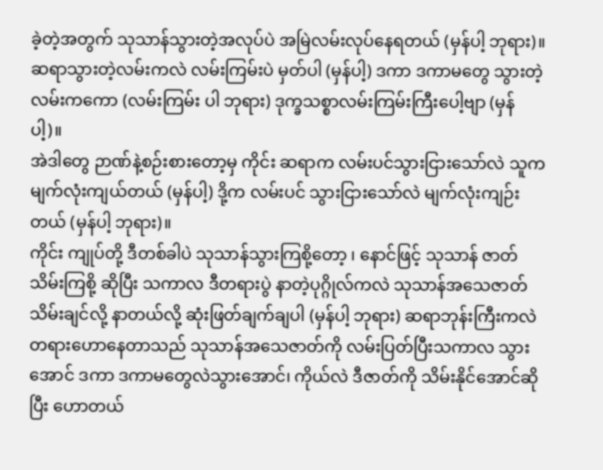ခဲ့တဲ့အတွက် သုသာန်သွားတဲ့အလုပ်ပဲ အမြဲလမ်းလုပ်နေရတယ် (မှန်ပါ့ ဘုရား)။
ဆရာသွားတဲ့လမ်းကလဲ လမ်းကြမ်းပဲ မှတ်ပါ (မှန်ပါ့) ဒကာ ဒကာမတွေ သွားတဲ့လမ်းကကော (လမ်းကြမ်း ပါ ဘုရား) ဒုက္ခသစ္စာလမ်းကြမ်းကြီးပေါ့ဗျာ (မှန်ပါ့)။
အဲဒါတွေ ဉာဏ်နဲ့စဉ်းစားတော့မှ ကိုင်း ဆရာက လမ်းပင်သွားငြားသော်လဲ သူက မျက်လုံးကျယ်တယ် (မှန်ပါ့) ဒို့က လမ်းပင် သွားငြားသော်လဲ မျက်လုံးကျဉ်းတယ် (မှန်ပါ့ ဘုရား)။
ကိုင်း ကျုပ်တို့ ဒီတစ်ခါပဲ သုသာန်သွားကြစို့တော့ ၊ နောင်ဖြင့် သုသာန် ဇာတ်သိမ်းကြစို့ ဆိုပြီး သကာလ ဒီတရားပွဲ နာတဲ့ပုဂ္ဂိုလ်ကလဲ သုသာန်အသေဇာတ်သိမ်းချင်လို့ နာတယ်လို့ ဆုံးဖြတ်ချက်ချပါ (မှန်ပါ့ ဘုရား) ဆရာဘုန်းကြီးကလဲ တရားဟောနေတာသည် သုသာန်အသေဇာတ်ကို လမ်းပြတ်ပြီးသကာလ သွားအောင် ဒကာ ဒကာမတွေလဲသွားအောင်၊ ကိုယ်လဲ ဒီဇာတ်ကို သိမ်းနိုင်အောင်ဆိုပြီး ဟောတယ်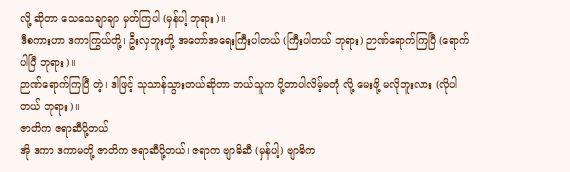လို့ ဆိုတာ သေသေချာချာ မှတ်ကြပါ (မှန်ပါ့ ဘုရား)။
ဒီစကားဟာ ဒကာကြွယ်တို့၊ ဦးလှဘူးတို့ အတော်အရေးကြီးပါတယ် (ကြီးပါတယ် ဘုရား) ဉာဏ်ရောက်ကြပြီ (ရောက်ပါပြီ ဘုရား)။
ဉာဏ်ရောက်ကြပြီ တဲ့၊ ဒါဖြင့် သုသာန်သွားတယ်ဆိုတာ ဘယ်သူက ပို့တာပါလိမ့်မတုံ လို့ မေးဖို့ မလိုဘူးလား (လိုပါတယ် ဘုရား)။
ဇာတိက ဇရာဆီပို့တယ်
အို ဒကာ ဒကာမတို့ ဇာတိက ဇရာဆီပို့တယ်၊ ဇရာက ဗျာဓိဆီ (မှန်ပါ့) ဗျာဓိက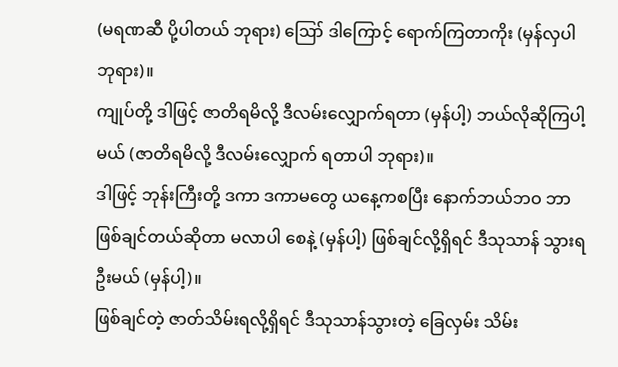(မရဏဆီ ပို့ပါတယ် ဘုရား) ဪ ဒါကြောင့် ရောက်ကြတာကိုး (မှန်လှပါ ဘုရား)။
ကျုပ်တို့ ဒါဖြင့် ဇာတိရမိလို့ ဒီလမ်းလျှောက်ရတာ (မှန်ပါ့) ဘယ်လိုဆိုကြပါ့မယ် (ဇာတိရမိလို့ ဒီလမ်းလျှောက် ရတာပါ ဘုရား)။
ဒါဖြင့် ဘုန်းကြီးတို့ ဒကာ ဒကာမတွေ ယနေ့ကစပြီး နောက်ဘယ်ဘဝ ဘာဖြစ်ချင်တယ်ဆိုတာ မလာပါ စေနဲ့ (မှန်ပါ့) ဖြစ်ချင်လို့ရှိရင် ဒီသုသာန် သွားရဦးမယ် (မှန်ပါ့)။
ဖြစ်ချင်တဲ့ ဇာတ်သိမ်းရလို့ရှိရင် ဒီသုသာန်သွားတဲ့ ခြေလှမ်း သိမ်း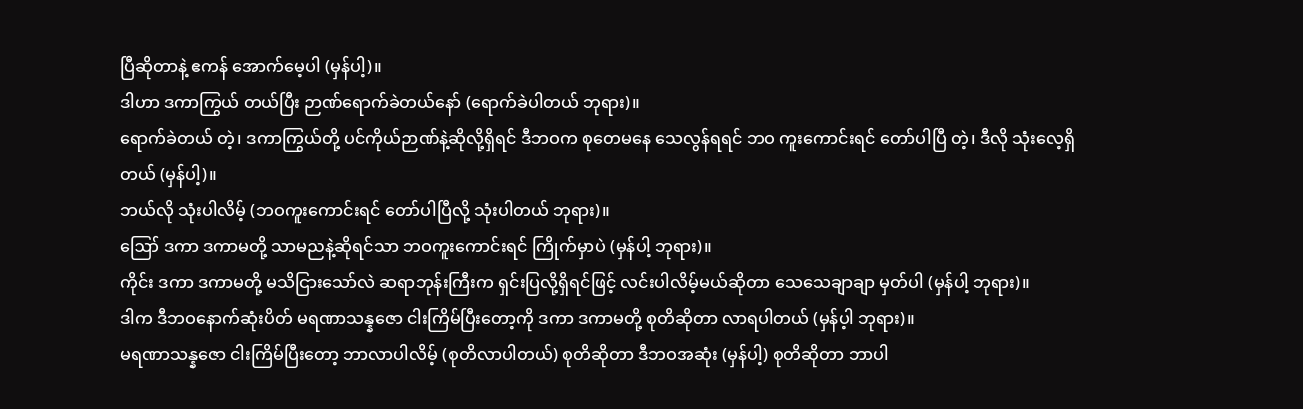ပြီဆိုတာနဲ့ ဧကန် အောက်မေ့ပါ (မှန်ပါ့)။
ဒါဟာ ဒကာကြွယ် တယ်ပြီး ဉာဏ်ရောက်ခဲတယ်နော် (ရောက်ခဲပါတယ် ဘုရား)။
ရောက်ခဲတယ် တဲ့၊ ဒကာကြွယ်တို့ ပင်ကိုယ်ဉာဏ်နဲ့ဆိုလို့ရှိရင် ဒီဘဝက စုတေမနေ သေလွန်ရရင် ဘဝ ကူးကောင်းရင် တော်ပါပြီ တဲ့၊ ဒီလို သုံးလေ့ရှိတယ် (မှန်ပါ့)။
ဘယ်လို သုံးပါလိမ့် (ဘဝကူးကောင်းရင် တော်ပါပြီလို့ သုံးပါတယ် ဘုရား)။
ဪ ဒကာ ဒကာမတို့ သာမညနဲ့ဆိုရင်သာ ဘဝကူးကောင်းရင် ကြိုက်မှာပဲ (မှန်ပါ့ ဘုရား)။
ကိုင်း ဒကာ ဒကာမတို့ မသိငြားသော်လဲ ဆရာဘုန်းကြီးက ရှင်းပြလို့ရှိရင်ဖြင့် လင်းပါလိမ့်မယ်ဆိုတာ သေသေချာချာ မှတ်ပါ (မှန်ပါ့ ဘုရား)။
ဒါက ဒီဘဝနောက်ဆုံးပိတ် မရဏာသန္နဇော ငါးကြိမ်ပြီးတော့ကို ဒကာ ဒကာမတို့ စုတိဆိုတာ လာရပါတယ် (မှန်ပ့ါ ဘုရား)။
မရဏာသန္နဇော ငါးကြိမ်ပြီးတော့ ဘာလာပါလိမ့် (စုတိလာပါတယ်) စုတိဆိုတာ ဒီဘဝအဆုံး (မှန်ပါ့) စုတိဆိုတာ ဘာပါ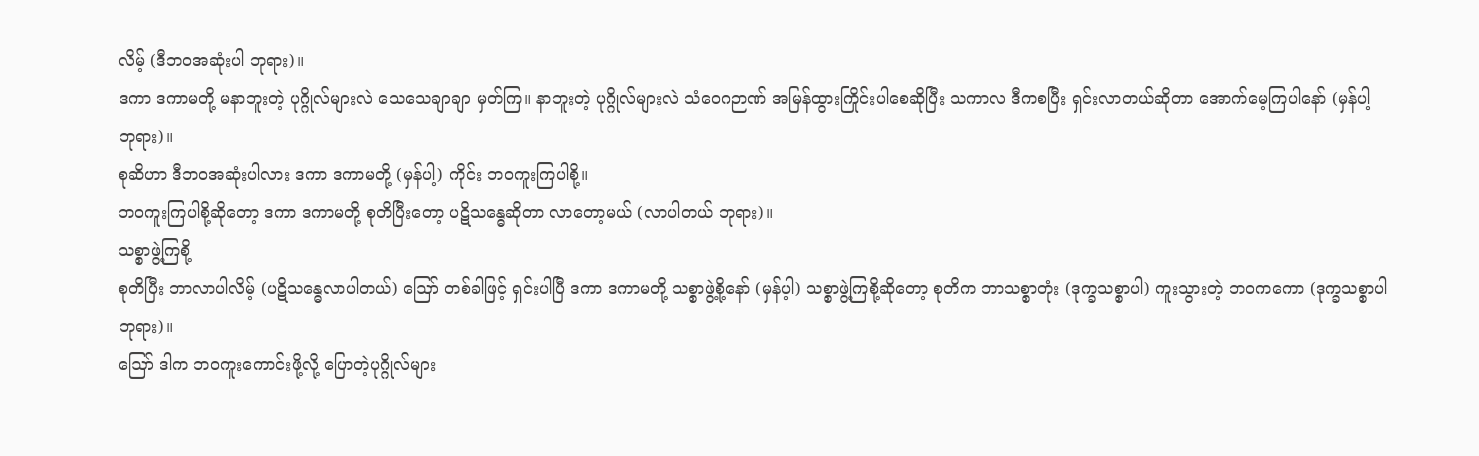လိမ့် (ဒီဘဝအဆုံးပါ ဘုရား)။
ဒကာ ဒကာမတို့ မနာဘူးတဲ့ ပုဂ္ဂိုလ်များလဲ သေသေချာချာ မှတ်ကြ။ နာဘူးတဲ့ ပုဂ္ဂိုလ်များလဲ သံဝေဂဉာဏ် အမြန်ထွားကြိုင်းပါစေဆိုပြီး သကာလ ဒီကစပြီး ရှင်းလာတယ်ဆိုတာ အောက်မေ့ကြပါနော် (မှန်ပါ့ ဘုရား)။
စုဆိဟာ ဒီဘဝအဆုံးပါလား ဒကာ ဒကာမတို့ (မှန်ပါ့) ကိုင်း ဘဝကူးကြပါစို့။
ဘဝကူးကြပါစို့ဆိုတော့ ဒကာ ဒကာမတို့ စုတိပြီးတော့ ပဋိသန္ဓေဆိုတာ လာတော့မယ် (လာပါတယ် ဘုရား)။
သစ္စာဖွဲ့ကြစို့
စုတိပြီး ဘာလာပါလိမ့် (ပဋိသန္ဓေလာပါတယ်) ဪ တစ်ခါဖြင့် ရှင်းပါပြီ ဒကာ ဒကာမတို့ သစ္စာဖွဲ့စို့နော် (မှန်ပ့ါ) သစ္စာဖွဲ့ကြစို့ဆိုတော့ စုတိက ဘာသစ္စာတုံး (ဒုက္ခသစ္စာပါ) ကူးသွားတဲ့ ဘဝကကော (ဒုက္ခသစ္စာပါ ဘုရား)။
ဪ ဒါက ဘဝကူးကောင်းဖို့လို့ ပြောတဲ့ပုဂ္ဂိုလ်များ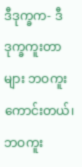ဒီဒုက္ခက- ဒီဒုက္ခကူးတာများ ဘဝကူးကောင်းတယ်၊ ဘဝကူး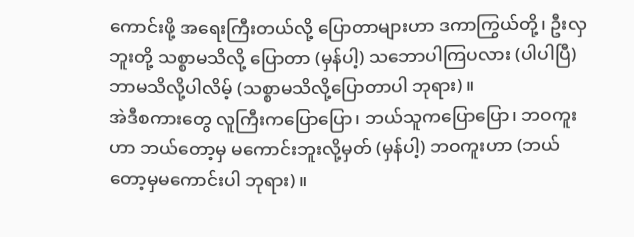ကောင်းဖို့ အရေးကြီးတယ်လို့ ပြောတာများဟာ ဒကာကြွယ်တို့၊ ဦးလှဘူးတို့ သစ္စာမသိလို့ ပြောတာ (မှန်ပါ့) သဘောပါကြပလား (ပါပါပြီ) ဘာမသိလို့ပါလိမ့် (သစ္စာမသိလို့ပြောတာပါ ဘုရား)။
အဲဒီစကားတွေ လူကြီးကပြောပြော၊ ဘယ်သူကပြောပြော၊ ဘဝကူးဟာ ဘယ်တော့မှ မကောင်းဘူးလို့မှတ် (မှန်ပါ့) ဘဝကူးဟာ (ဘယ်တော့မှမကောင်းပါ ဘုရား)။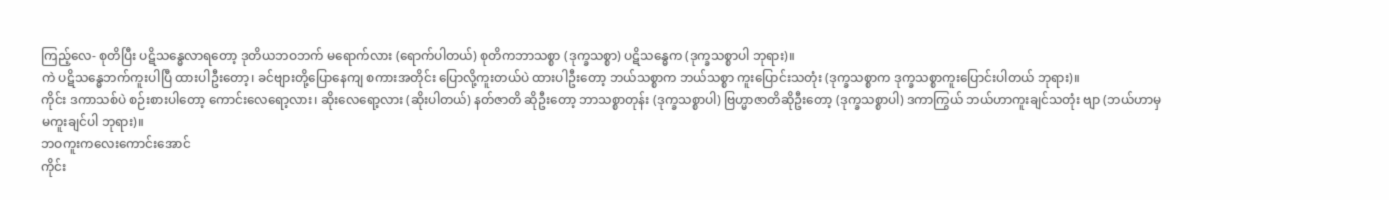ကြည့်လေ- စုတိပြီး ပဋိသန္ဓေလာရတော့ ဒုတိယဘဝဘက် မရောက်လား (ရောက်ပါတယ်) စုတိကဘာသစ္စာ (ဒုက္ခသစ္စာ) ပဋိသန္ဓေက (ဒုက္ခသစ္စာပါ ဘုရား)။
ကဲ ပဋိသန္ဓေဘက်ကူးပါပြီ ထားပါဦးတော့၊ ခင်ဗျားတို့ပြောနေကျ စကားအတိုင်း ပြောလို့ကူးတယ်ပဲ ထားပါဦးတော့ ဘယ်သစ္စာက ဘယ်သစ္စာ ကူးပြောင်းသတုံး (ဒုက္ခသစ္စာက ဒုက္ခသစ္စာကူးပြောင်းပါတယ် ဘုရား)။
ကိုင်း ဒကာသစ်ပဲ စဉ်းစားပါတော့ ကောင်းလေရော့လား၊ ဆိုးလေရော့လား (ဆိုးပါတယ်) နတ်ဇာတိ ဆိုဦးတော့ ဘာသစ္စာတုန်း (ဒုက္ခသစ္စာပါ) ဗြဟ္မာဇာတိဆိုဦးတော့ (ဒုက္ခသစ္စာပါ) ဒကာကြွယ် ဘယ်ဟာကူးချင်သတုံး ဗျာ (ဘယ်ဟာမှ မကူးချင်ပါ ဘုရား)။
ဘဝကူးကလေးကောင်းအောင်
ကိုင်း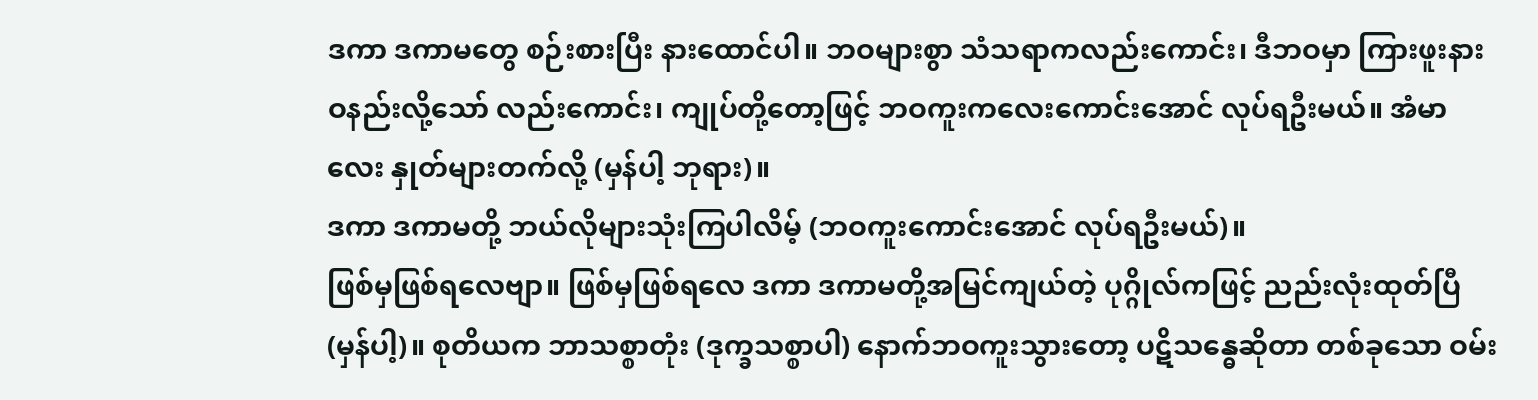ဒကာ ဒကာမတွေ စဉ်းစားပြီး နားထောင်ပါ။ ဘဝများစွာ သံသရာကလည်းကောင်း၊ ဒီဘဝမှာ ကြားဖူးနားဝနည်းလို့သော် လည်းကောင်း၊ ကျုပ်တို့တော့ဖြင့် ဘဝကူးကလေးကောင်းအောင် လုပ်ရဦးမယ်။ အံမာလေး နှုတ်များတက်လို့ (မှန်ပါ့ ဘုရား)။
ဒကာ ဒကာမတို့ ဘယ်လိုများသုံးကြပါလိမ့် (ဘဝကူးကောင်းအောင် လုပ်ရဦးမယ်)။
ဖြစ်မှဖြစ်ရလေဗျာ။ ဖြစ်မှဖြစ်ရလေ ဒကာ ဒကာမတို့အမြင်ကျယ်တဲ့ ပုဂ္ဂိုလ်ကဖြင့် ညည်းလုံးထုတ်ပြီ (မှန်ပါ့)။ စုတိယက ဘာသစ္စာတုံး (ဒုက္ခသစ္စာပါ) နောက်ဘဝကူးသွားတော့ ပဋိသန္ဓေဆိုတာ တစ်ခုသော ဝမ်း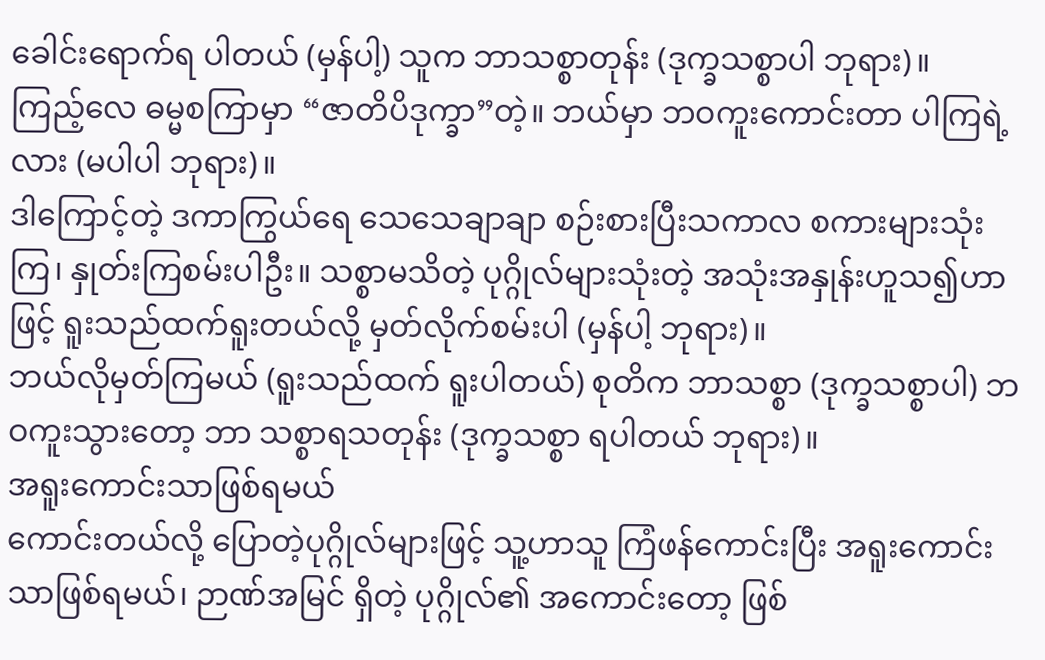ခေါင်းရောက်ရ ပါတယ် (မှန်ပါ့) သူက ဘာသစ္စာတုန်း (ဒုက္ခသစ္စာပါ ဘုရား)။
ကြည့်လေ ဓမ္မစကြာမှာ “ဇာတိပိဒုက္ခာ”တဲ့။ ဘယ်မှာ ဘဝကူးကောင်းတာ ပါကြရဲ့လား (မပါပါ ဘုရား)။
ဒါကြောင့်တဲ့ ဒကာကြွယ်ရေ သေသေချာချာ စဉ်းစားပြီးသကာလ စကားများသုံးကြ၊ နှုတ်းကြစမ်းပါဦး။ သစ္စာမသိတဲ့ ပုဂ္ဂိုလ်များသုံးတဲ့ အသုံးအနှုန်းဟူသ၍ဟာဖြင့် ရူးသည်ထက်ရူးတယ်လို့ မှတ်လိုက်စမ်းပါ (မှန်ပါ့ ဘုရား)။
ဘယ်လိုမှတ်ကြမယ် (ရူးသည်ထက် ရူးပါတယ်) စုတိက ဘာသစ္စာ (ဒုက္ခသစ္စာပါ) ဘဝကူးသွားတော့ ဘာ သစ္စာရသတုန်း (ဒုက္ခသစ္စာ ရပါတယ် ဘုရား)။
အရူးကောင်းသာဖြစ်ရမယ်
ကောင်းတယ်လို့ ပြောတဲ့ပုဂ္ဂိုလ်များဖြင့် သူ့ဟာသူ ကြံဖန်ကောင်းပြီး အရူးကောင်းသာဖြစ်ရမယ်၊ ဉာဏ်အမြင် ရှိတဲ့ ပုဂ္ဂိုလ်၏ အကောင်းတော့ ဖြစ်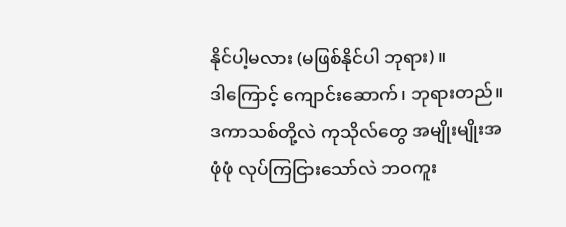နိုင်ပါ့မလား (မဖြစ်နိုင်ပါ ဘုရား)။
ဒါကြောင့် ကျောင်းဆောက်၊ ဘုရားတည်။ ဒကာသစ်တို့လဲ ကုသိုလ်တွေ အမျိုးမျိုးအဖုံဖုံ လုပ်ကြငြားသော်လဲ ဘဝကူး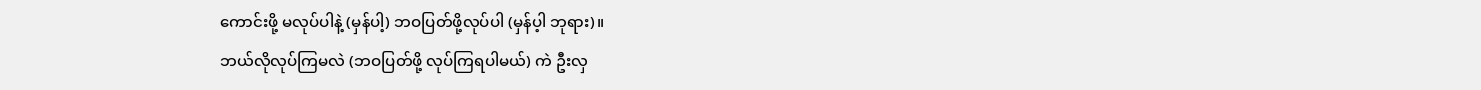ကောင်းဖို့ မလုပ်ပါနဲ့ (မှန်ပါ့) ဘဝပြတ်ဖို့လုပ်ပါ (မှန်ပ့ါ ဘုရား)။
ဘယ်လိုလုပ်ကြမလဲ (ဘဝပြတ်ဖို့ လုပ်ကြရပါမယ်) ကဲ ဦးလှ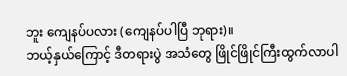ဘူး ကျေနပ်ပလား (ကျေနပ်ပါပြီ ဘုရား)။
ဘယ့်နှယ်ကြောင့် ဒီတရားပွဲ အသံတွေ ဖြိုင်ဖြိုင်ကြီးထွက်လာပါ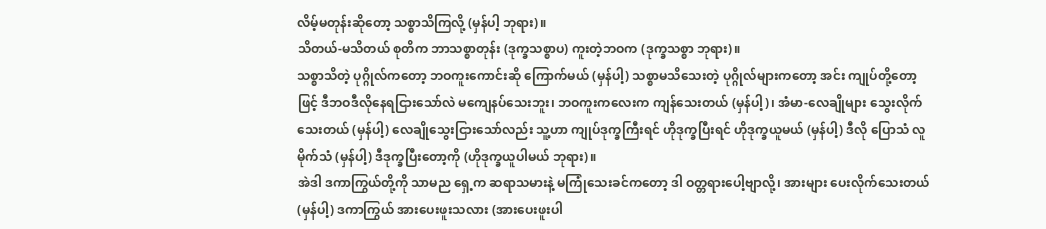လိမ့်မတုန်းဆိုတော့ သစ္စာသိကြလို့ (မှန်ပါ့ ဘုရား)။
သိတယ်-မသိတယ် စုတိက ဘာသစ္စာတုန်း (ဒုက္ခသစ္စာပ) ကူးတဲ့ဘဝက (ဒုက္ခသစ္စာ ဘုရား)။
သစ္စာသိတဲ့ ပုဂ္ဂိုလ်ကတော့ ဘဝကူးကောင်းဆို ကြောက်မယ် (မှန်ပါ့) သစ္စာမသိသေးတဲ့ ပုဂ္ဂိုလ်များကတော့ အင်း ကျုပ်တို့တော့ဖြင့် ဒီဘဝဒီလိုနေရငြားသော်လဲ မကျေနပ်သေးဘူး၊ ဘဝကူးကလေးက ကျန်သေးတယ် (မှန်ပါ့)၊ အံမာ-လေချိုများ သွေးလိုက်သေးတယ် (မှန်ပါ့) လေချိုသွေးငြားသော်လည်း သူ့ဟာ ကျုပ်ဒုက္ခကြီးရင် ဟိုဒုက္ခပြီးရင် ဟိုဒုက္ခယူမယ် (မှန်ပါ့) ဒီလို ပြောသံ လူမိုက်သံ (မှန်ပါ့) ဒီဒုက္ခပြီးတော့ကို (ဟိုဒုက္ခယူပါမယ် ဘုရား)။
အဲဒါ ဒကာကြွယ်တို့ကို သာမည ရှေ့က ဆရာသမားနဲ့ မကြုံသေးခင်ကတော့ ဒါ ဝတ္တရားပေါ့ဗျာလို့၊ အားများ ပေးလိုက်သေးတယ် (မှန်ပါ့) ဒကာကြွယ် အားပေးဖူးသလား (အားပေးဖူးပါ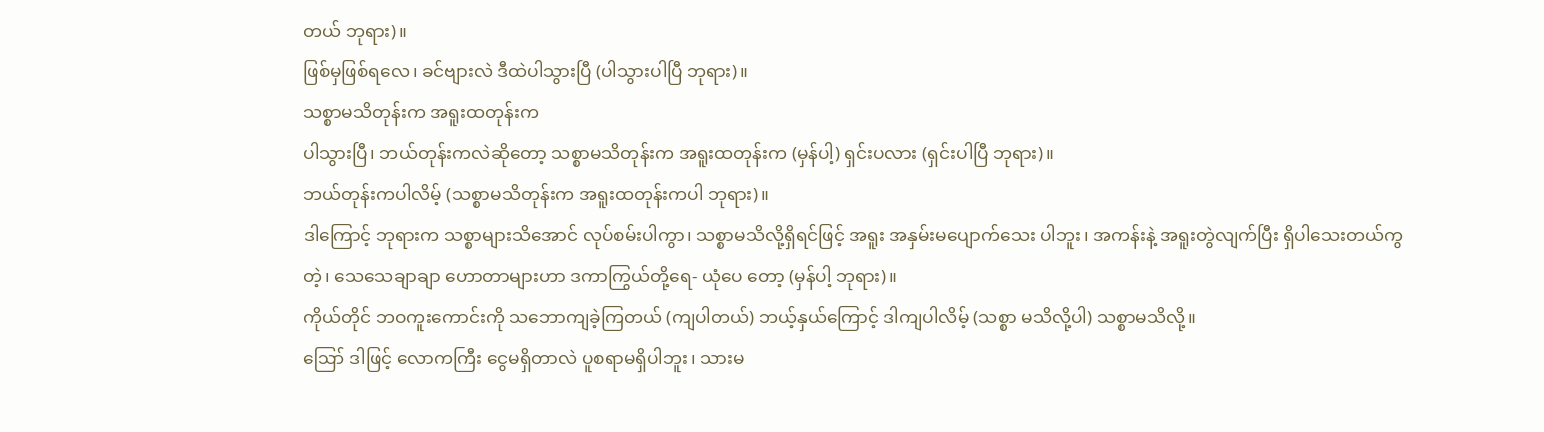တယ် ဘုရား)။
ဖြစ်မှဖြစ်ရလေ၊ ခင်ဗျားလဲ ဒီထဲပါသွားပြီ (ပါသွားပါပြီ ဘုရား)။
သစ္စာမသိတုန်းက အရူးထတုန်းက
ပါသွားပြီ၊ ဘယ်တုန်းကလဲဆိုတော့ သစ္စာမသိတုန်းက အရူးထတုန်းက (မှန်ပါ့) ရှင်းပလား (ရှင်းပါပြီ ဘုရား)။
ဘယ်တုန်းကပါလိမ့် (သစ္စာမသိတုန်းက အရူးထတုန်းကပါ ဘုရား)။
ဒါကြောင့် ဘုရားက သစ္စာများသိအောင် လုပ်စမ်းပါကွာ၊ သစ္စာမသိလို့ရှိရင်ဖြင့် အရူး အနှမ်းမပျောက်သေး ပါဘူး၊ အကန်းနဲ့ အရူးတွဲလျက်ပြီး ရှိပါသေးတယ်ကွတဲ့၊ သေသေချာချာ ဟောတာများဟာ ဒကာကြွယ်တို့ရေ- ယုံပေ တော့ (မှန်ပါ့ ဘုရား)။
ကိုယ်တိုင် ဘဝကူးကောင်းကို သဘောကျခဲ့ကြတယ် (ကျပါတယ်) ဘယ့်နှယ်ကြောင့် ဒါကျပါလိမ့် (သစ္စာ မသိလို့ပါ) သစ္စာမသိလို့။
ဪ ဒါဖြင့် လောကကြီး ငွေမရှိတာလဲ ပူစရာမရှိပါဘူး၊ သားမ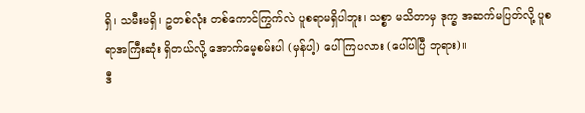ရှိ၊ သမီးမရှိ၊ ဥတစ်လုံး တစ်ကောင်ကြွက်လဲ ပူစရာမရှိပါဘူး၊ သစ္စာ မသိတာမှ ဒုက္ခ အဆက်မပြတ်လို့ ပူစရာအကြီးဆုံး ရှိတယ်လို့ အောက်မေ့စမ်းပါ (မှန်ပါ့) ပေါ်ကြပလား (ပေါ်ပါပြီ ဘုရား)။
ဒီ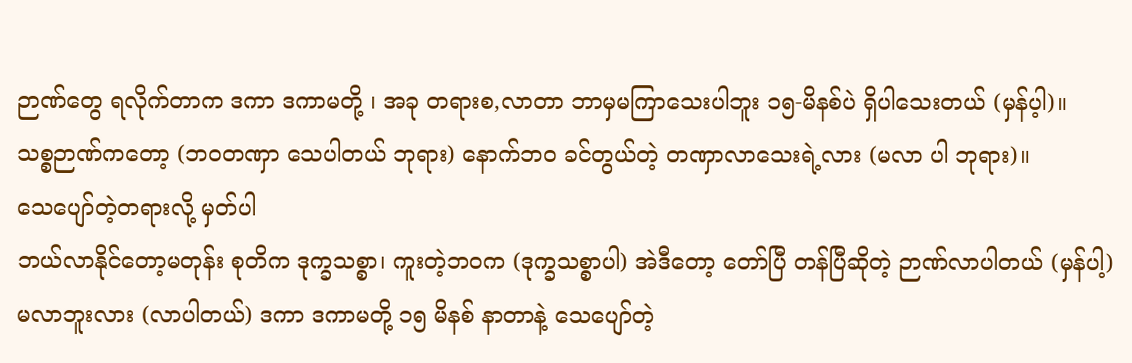ဉာဏ်တွေ ရလိုက်တာက ဒကာ ဒကာမတို့ ၊ အခု တရားစ,လာတာ ဘာမှမကြာသေးပါဘူး ၁၅-မိနစ်ပဲ ရှိပါသေးတယ် (မှန်ပ့ါ)။
သစ္စဉာဏ်ကတော့ (ဘဝတဏှာ သေပါတယ် ဘုရား) နောက်ဘဝ ခင်တွယ်တဲ့ တဏှာလာသေးရဲ့လား (မလာ ပါ ဘုရား)။
သေပျော်တဲ့တရားလို့ မှတ်ပါ
ဘယ်လာနိုင်တော့မတုန်း စုတိက ဒုက္ခသစ္စာ၊ ကူးတဲ့ဘဝက (ဒုက္ခသစ္စာပါ) အဲဒီတော့ တော်ပြီ တန်ပြီဆိုတဲ့ ဉာဏ်လာပါတယ် (မှန်ပါ့) မလာဘူးလား (လာပါတယ်) ဒကာ ဒကာမတို့ ၁၅ မိနစ် နာတာနဲ့ သေပျော်တဲ့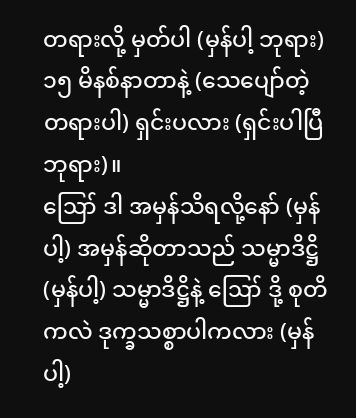တရားလို့ မှတ်ပါ (မှန်ပါ့ ဘုရား) ၁၅ မိနစ်နာတာနဲ့ (သေပျော်တဲ့တရားပါ) ရှင်းပလား (ရှင်းပါပြီ ဘုရား)။
ဪ ဒါ အမှန်သိရလို့နော် (မှန်ပါ့) အမှန်ဆိုတာသည် သမ္မာဒိဋ္ဌိ (မှန်ပါ့) သမ္မာဒိဋ္ဌိနဲ့ ဪ ဒို့ စုတိကလဲ ဒုက္ခသစ္စာပါကလား (မှန်ပါ့)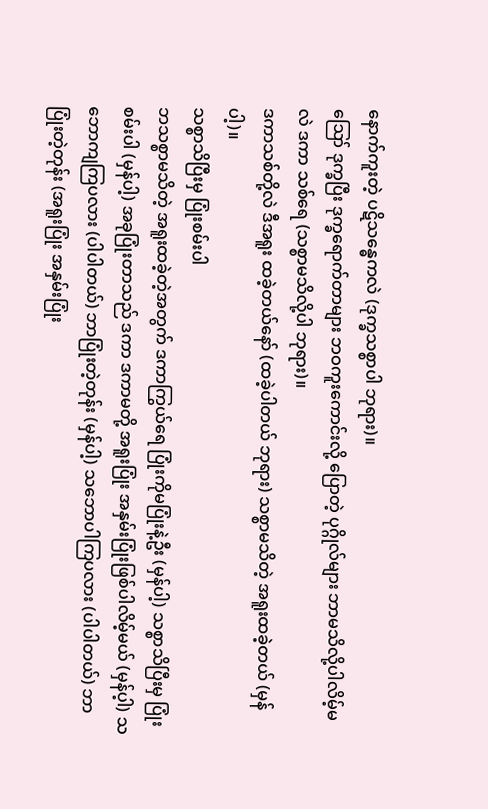နောက်ကူးတဲ့ ပဋိသန္ဓေကလဲ (ဒုက္ခသစ္စာပါ ဘုရား)။
ဪ ဒုက္ခပြီး ဒုက္ခရောက်တာများ ဘဝကူးကောင်းလို့ ပြောတဲ့ ပုဂ္ဂိုလ်များ ဘာမသိလို့ပါလိမ့်မလဲ ဒကာ သစ်ရေ (သစ္စာမသိလို့ပါ ဘုရား)။
ဒကာသစ်တို့လဲ ဒီအရူး ထခဲ့တယ်နော် (ထခဲ့ပါတယ် ဘုရား) သစ္စာမသိတဲ့ အရူးထခဲ့တယ် (မှန်ပါ့)။
သစ္စာသိပြီးမှ ပြုံးစမ်းပါ
ဘသစ္စာမသိတဲ့ အရူးထခဲ့တဲ့အတွက် ဒကာကြွယ်ရေ ပြုံးကိုမပြုံးနဲ့ဦး (မှန်ပါ့) သစ္စာသိပြီးမှ ပြုံးစမ်းပါ (မှန်ပါ့) အခုပြုံးတာသည် ဒကာ ဒကာမတို့ အရူးပြုံး အနှမ်းပြုံးဖြစ်ပါလိမ့်မယ် (မှန်ပ့ါ) သဘောကျကြပလား (ပါပါတယ်) ဘာပြုံးတဲ့တုန်း (မှန်ပါ့) သဘောပါကြပလား (ပါပါတယ်) ဘာပြုံးတဲ့တုန်း (အရူးပြုံး အနှမ်းပြုံး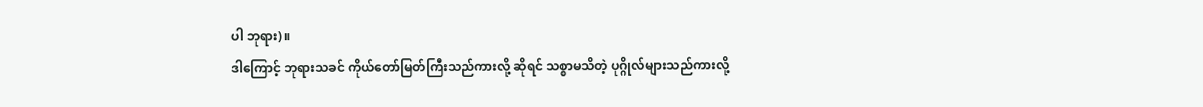ပါ ဘုရား)။
ဒါကြောင့် ဘုရားသခင် ကိုယ်တော်မြတ်ကြီးသည်ကားလို့ ဆိုရင် သစ္စာမသိတဲ့ ပုဂ္ဂိုလ်များသည်ကားလို့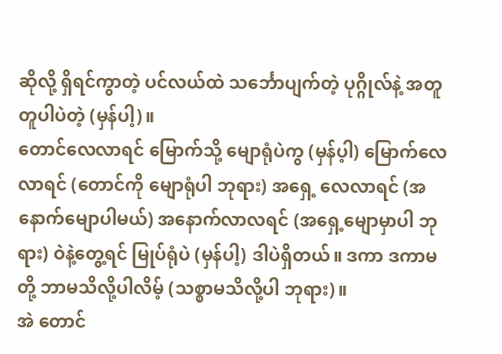ဆိုလို့ ရှိရင်ကွာတဲ့ ပင်လယ်ထဲ သင်္ဘောပျက်တဲ့ ပုဂ္ဂိုလ်နဲ့ အတူတူပါပဲတဲ့ (မှန်ပါ့)။
တောင်လေလာရင် မြောက်သို့ မျောရုံပဲကွ (မှန်ပ့ါ) မြောက်လေလာရင် (တောင်ကို မျောရုံပါ ဘုရား) အရှေ့ လေလာရင် (အနောက်မျောပါမယ်) အနောက်လာလရင် (အရှေ့မျောမှာပါ ဘုရား) ဝဲနဲ့တွေ့ရင် မြုပ်ရုံပဲ (မှန်ပါ့) ဒါပဲရှိတယ်။ ဒကာ ဒကာမတို့ ဘာမသိလို့ပါလိမ့် (သစ္စာမသိလို့ပါ ဘုရား)။
အဲ တောင်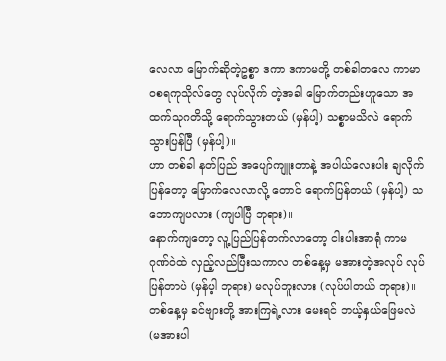လေလာ မြောက်ဆိုတဲ့ဥစ္စာ ဒကာ ဒကာမတို့ တစ်ခါတလေ ကာမာဝစရကုသိုလ်တွေ လုပ်လိုက် တဲ့အခါ မြောက်တည်းဟူသော အထက်သုဂတိသို့ ရောက်သွားတယ် (မှန်ပါ့) သစ္စာမသိလဲ ရောက်သွားပြန်ပြီ (မှန်ပါ့)။
ဟာ တစ်ခါ နတ်ပြည် အပျော်ကျူးတာနဲ့ အပါယ်လေးပါး ချလိုက်ပြန်တော့ မြောက်လေလာလို့ တောင် ရောက်ပြန်တယ် (မှန်ပါ့) သဘောကျပလား (ကျပါပြီ ဘုရား)။
နောက်ကျတော့ လူ့ပြည်ပြန်တက်လာတော့ ငါးပါးအာရုံ ကာမဂုဏ်ဝဲထဲ လှည့်လည်ပြီးသကာလ တစ်နေ့မှ မအားတဲ့အလုပ် လုပ်ပြန်တာပဲ (မှန်ပ့ါ ဘုရား) မလုပ်ဘူးလား (လုပ်ပါတယ် ဘုရား)။
တစ်နေ့မှ ခင်ဗျားတို့ အားကြရဲ့လား မေးရင် ဘယ့်နှယ်ဖြေမလဲ (မအားပါ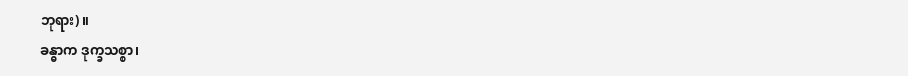ဘုရား)။
ခန္ဓာက ဒုက္ခသစ္စာ၊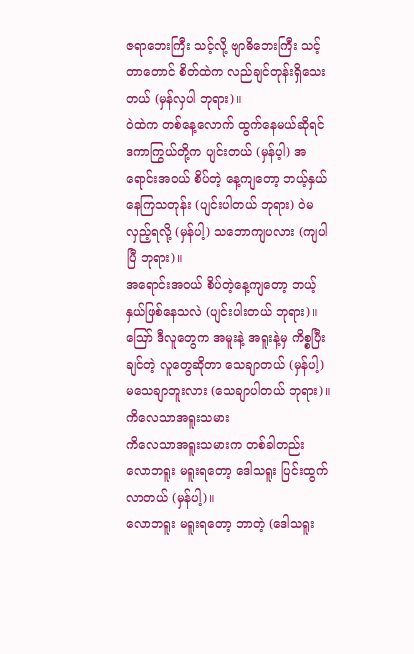ဇရာဘေးကြီး သင့်လို့ ဗျာဓိဘေးကြီး သင့်တာတောင် စိတ်ထဲက လည်ချင်တုန်းရှိသေး တယ် (မှန်လှပါ ဘုရား)။
ဝဲထဲက တစ်နေ့လောက် ထွက်နေမယ်ဆိုရင် ဒကာကြွယ်တို့က ပျင်းတယ် (မှန်ပ့ါ) အရောင်းအဝယ် စိပ်တဲ့ နေ့ကျတော့ ဘယ့်နှယ်နေကြသတုန်း (ပျင်းပါတယ် ဘုရား) ဝဲမလှည့်ရလို့ (မှန်ပါ့) သဘောကျပလား (ကျပါပြီ ဘုရား)။
အရောင်းအဝယ် စိပ်တဲ့နေ့ကျတော့ ဘယ့်နှယ်ဖြစ်နေသလဲ (ပျင်းပါးတယ် ဘုရား)။
ဪ ဒီလူတွေက အမူးနဲ့ အရူးနဲ့မှ ကိစ္စပြီးချင်တဲ့ လူတွေဆိုတာ သေချာတယ် (မှန်ပါ့) မသေချာဘူးလား (သေချာပါတယ် ဘုရား)။
ကိလေသာအရူးသမား
ကိလေသာအရူးသမားက တစ်ခါတည်း လောဘရူး မရူးရတော့ ဒေါသရူး ပြင်းထွက်လာတယ် (မှန်ပါ့)။
လောဘရူး မရူးရတော့ ဘာတဲ့ (ဒေါသရူး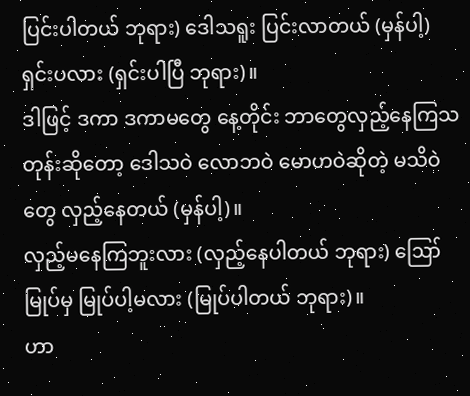ပြင်းပါတယ် ဘုရား) ဒေါသရူး ပြင်းလာတယ် (မှန်ပါ့) ရှင်းပလား (ရှင်းပါပြီ ဘုရား)။
ဒါဖြင့် ဒကာ ဒကာမတွေ နေ့တိုင်း ဘာတွေလှည့်နေကြသတုန်းဆိုတော့ ဒေါသဝဲ လောဘဝဲ မောဟဝဲဆိုတဲ့ မသိဝဲတွေ လှည့်နေတယ် (မှန်ပါ့)။
လှည့်မနေကြဘူးလား (လှည့်နေပါတယ် ဘုရား) ဪ မြုပ်မှ မြုပ်ပါ့မလား (မြုပ်ပါတယ် ဘုရား)။
ဟာ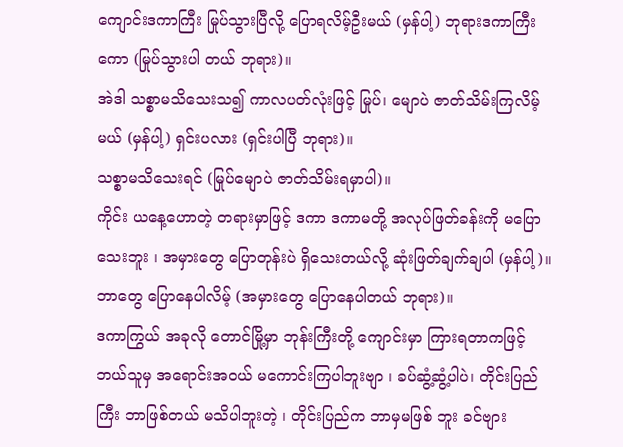ကျောင်းဒကာကြီး မြုပ်သွားပြီလို့ ပြောရလိမ့်ဦးမယ် (မှန်ပါ့) ဘုရားဒကာကြီးကော (မြုပ်သွားပါ တယ် ဘုရား)။
အဲဒါ သစ္စာမသိသေးသ၍ ကာလပတ်လုံးဖြင့် မြုပ်၊ မျောပဲ ဇာတ်သိမ်းကြလိမ့်မယ် (မှန်ပါ့) ရှင်းပလား (ရှင်းပါပြီ ဘုရား)။
သစ္စာမသိသေးရင် (မြုပ်မျောပဲ ဇာတ်သိမ်းရမှာပါ)။
ကိုင်း ယနေ့ဟောတဲ့ တရားမှာဖြင့် ဒကာ ဒကာမတို့ အလုပ်ဖြတ်ခန်းကို မပြောသေးဘူး ၊ အမှားတွေ ပြောတုန်းပဲ ရှိသေးတယ်လို့ ဆုံးဖြတ်ချက်ချပါ (မှန်ပါ့)။
ဘာတွေ ပြောနေပါလိမ့် (အမှားတွေ ပြောနေပါတယ် ဘုရား)။
ဒကာကြွယ် အခုလို တောင်မြို့မှာ ဘုန်းကြီးတို့ ကျောင်းမှာ ကြားရတာကဖြင့် ဘယ်သူမှ အရောင်းအဝယ် မကောင်းကြပါဘူးဗျာ ၊ ခပ်ဆွံ့ဆွံ့ပါပဲ၊ တိုင်းပြည်ကြီး ဘာဖြစ်တယ် မသိပါဘူးတဲ့ ၊ တိုင်းပြည်က ဘာမှမဖြစ် ဘူး ခင်ဗျား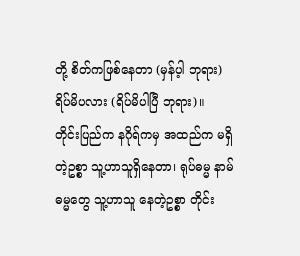တို့ စိတ်ကဖြစ်နေတာ (မှန်ပ့ါ ဘုရား) ရိပ်မိပလား (ရိပ်မိပါပြီ ဘုရား)။
တိုင်းပြည်က နဂိုရ်ကမှ အထည်က မရှိတဲ့ဥစ္စာ သူ့ဟာသူရှိနေတာ၊ ရုပ်ဓမ္မ နာမ်ဓမ္မတွေ သူ့ဟာသူ နေတဲ့ဥစ္စာ တိုင်း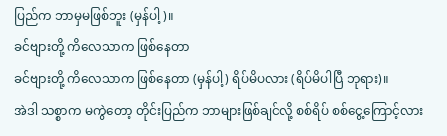ပြည်က ဘာမှမဖြစ်ဘူး (မှန်ပါ့)။
ခင်ဗျားတို့ ကိလေသာက ဖြစ်နေတာ
ခင်ဗျားတို့ ကိလေသာက ဖြစ်နေတာ (မှန်ပါ့) ရိပ်မိပလား (ရိပ်မိပါပြီ ဘုရား)။
အဲဒါ သစ္စာက မကွဲတော့ တိုင်းပြည်က ဘာများဖြစ်ချင်လို့ စစ်ရိပ် စစ်ငွေ့ကြောင့်လား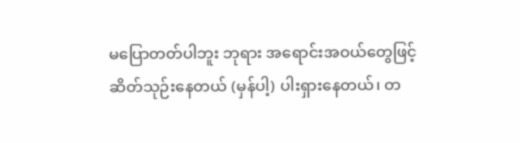မပြောတတ်ပါဘူး ဘုရား အရောင်းအဝယ်တွေဖြင့် ဆိတ်သုဉ်းနေတယ် (မှန်ပါ့) ပါးရှားနေတယ်၊ တ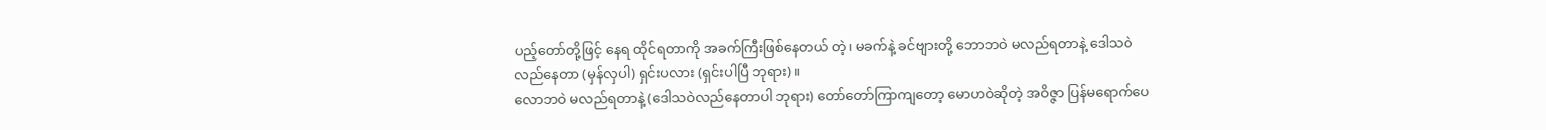ပည့်တော်တို့ဖြင့် နေရ ထိုင်ရတာကို အခက်ကြီးဖြစ်နေတယ် တဲ့၊ မခက်နဲ့ ခင်ဗျားတို့ ဘောဘဝဲ မလည်ရတာနဲ့ ဒေါသဝဲ လည်နေတာ (မှန်လှပါ) ရှင်းပလား (ရှင်းပါပြီ ဘုရား)။
လောဘဝဲ မလည်ရတာနဲ့ (ဒေါသဝဲလည်နေတာပါ ဘုရား) တော်တော်ကြာကျတော့ မောဟဝဲဆိုတဲ့ အဝိဇ္ဇာ ပြန်မရောက်ပေ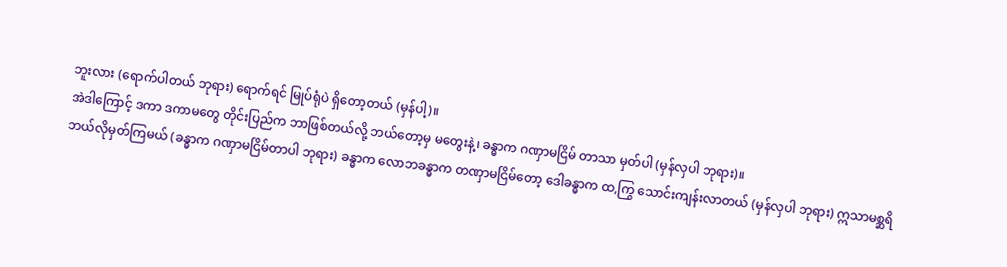ဘူးလား (ရောက်ပါတယ် ဘုရား) ရောက်ရင် မြုပ်ရုံပဲ ရှိတော့တယ် (မှန်ပါ့)။
အဲဒါကြောင့် ဒကာ ဒကာမတွေ တိုင်းပြည်က ဘာဖြစ်တယ်လို့ ဘယ်တော့မှ မတွေးနဲ့၊ ခန္ဓာက ဂဏှာမငြိမ် တာသာ မှတ်ပါ (မှန်လှပါ ဘုရား)။
ဘယ်လိုမှတ်ကြမယ် (ခန္ဓာက ဂဏှာမငြိမ်တာပါ ဘုရား) ခန္ဓာက လောဘခန္ဓာက တဏှာမငြိမ်တော့ ဒေါခန္ဓာက ထ,ကြွ သောင်းကျန်းလာတယ် (မှန်လှပါ ဘုရား) ဣသာမစ္ဆရိ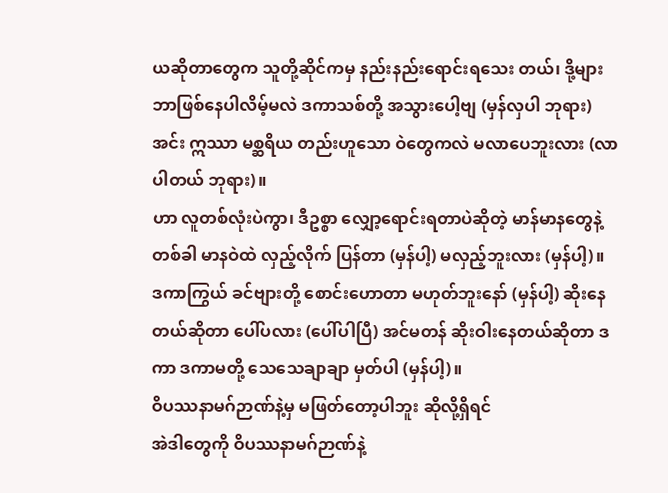ယဆိုတာတွေက သူတို့ဆိုင်ကမှ နည်းနည်းရောင်းရသေး တယ်၊ ဒို့များ ဘာဖြစ်နေပါလိမ့်မလဲ ဒကာသစ်တို့ အသွားပေါ့ဗျ (မှန်လှပါ ဘုရား) အင်း ဣဿာ မစ္ဆရိယ တည်းဟူသော ဝဲတွေကလဲ မလာပေဘူးလား (လာပါတယ် ဘုရား)။
ဟာ လူတစ်လုံးပဲကွာ၊ ဒီဥစ္စာ လျှော့ရောင်းရတာပဲဆိုတဲ့ မာန်မာနတွေနဲ့ တစ်ခါ မာနဝဲထဲ လှည့်လိုက် ပြန်တာ (မှန်ပါ့) မလှည့်ဘူးလား (မှန်ပါ့)။
ဒကာကြွယ် ခင်ဗျားတို့ စောင်းဟောတာ မဟုတ်ဘူးနော် (မှန်ပါ့) ဆိုးနေတယ်ဆိုတာ ပေါ်ပလား (ပေါ်ပါပြီ) အင်မတန် ဆိုးဝါးနေတယ်ဆိုတာ ဒကာ ဒကာမတို့ သေသေချာချာ မှတ်ပါ (မှန်ပါ့)။
ဝိပဿနာမဂ်ဉာဏ်နဲ့မှ မဖြတ်တော့ပါဘူး ဆိုလို့ရှိရင်
အဲဒါတွေကို ဝိပဿနာမဂ်ဉာဏ်နဲ့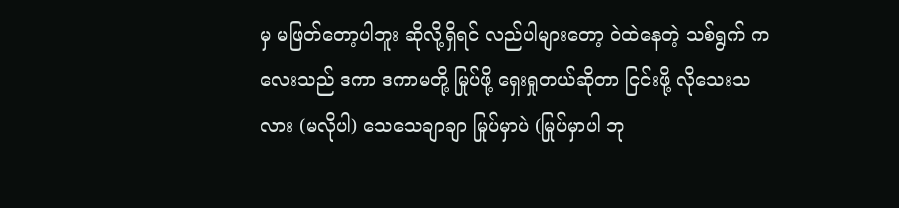မှ မဖြတ်တော့ပါဘူး ဆိုလို့ရှိရင် လည်ပါများတော့ ဝဲထဲနေတဲ့ သစ်ရွက် ကလေးသည် ဒကာ ဒကာမတို့ မြုပ်ဖို့ ရှေးရှုတယ်ဆိုတာ ငြင်းဖို့ လိုသေးသလား (မလိုပါ) သေသေချာချာ မြုပ်မှာပဲ (မြုပ်မှာပါ ဘု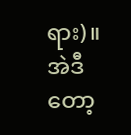ရား)။
အဲဒီတော့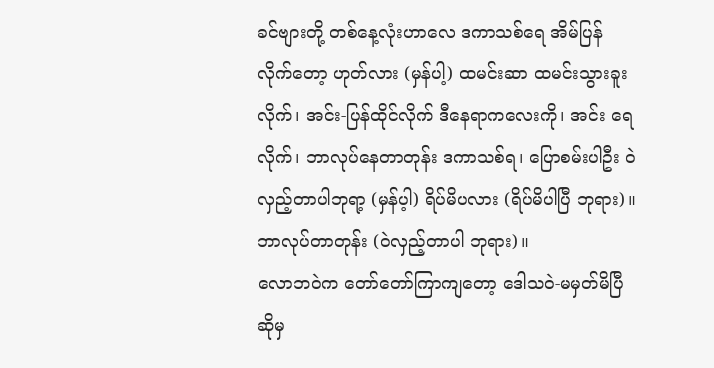ခင်ဗျားတို့ တစ်နေ့လုံးဟာလေ ဒကာသစ်ရေ အိမ်ပြန်လိုက်တော့ ဟုတ်လား (မှန်ပါ့) ထမင်းဆာ ထမင်းသွားခူးလိုက်၊ အင်း-ပြန်ထိုင်လိုက် ဒီနေရာကလေးကို၊ အင်း ရေလိုက်၊ ဘာလုပ်နေတာတုန်း ဒကာသစ်ရ၊ ပြောစမ်းပါဦး ဝဲလှည့်တာပါဘုရာ့ (မှန်ပ့ါ) ရိပ်မိပလား (ရိပ်မိပါပြီ ဘုရား)။
ဘာလုပ်တာတုန်း (ဝဲလှည့်တာပါ ဘုရား)။
လောဘဝဲက တော်တော်ကြာကျတော့ ဒေါသဝဲ-မမှတ်မိပြီဆိုမှ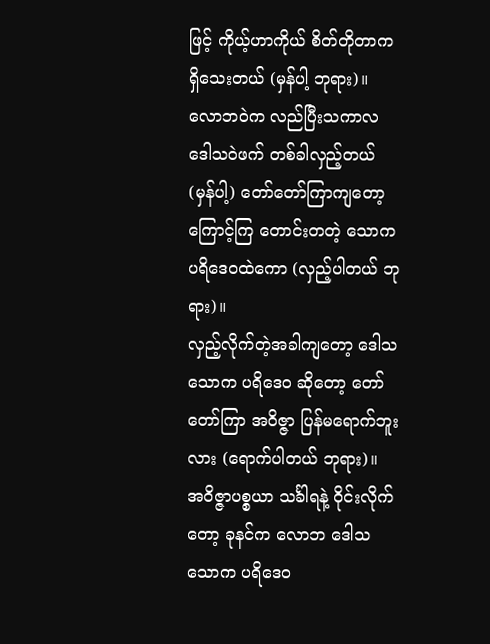ဖြင့် ကိုယ့်ဟာကိုယ် စိတ်တိုတာက ရှိသေးတယ် (မှန်ပါ့ ဘုရား)။
လောဘဝဲက လည်ပြီးသကာလ ဒေါသဝဲဖက် တစ်ခါလှည့်တယ် (မှန်ပါ့) တော်တော်ကြာကျတော့ ကြောင့်ကြ တောင်းတတဲ့ သောက ပရိဒေဝထဲကော (လှည့်ပါတယ် ဘုရား)။
လှည့်လိုက်တဲ့အခါကျတော့ ဒေါသ သောက ပရိဒေဝ ဆိုတော့ တော်တော်ကြာ အဝိဇ္ဇာ ပြန်မရောက်ဘူးလား (ရောက်ပါတယ် ဘုရား)။
အဝိဇ္ဇာပစ္စယာ သင်္ခါရနဲ့ ဝိုင်းလိုက်တော့ ခုနင်က လောဘ ဒေါသ သောက ပရိဒေဝ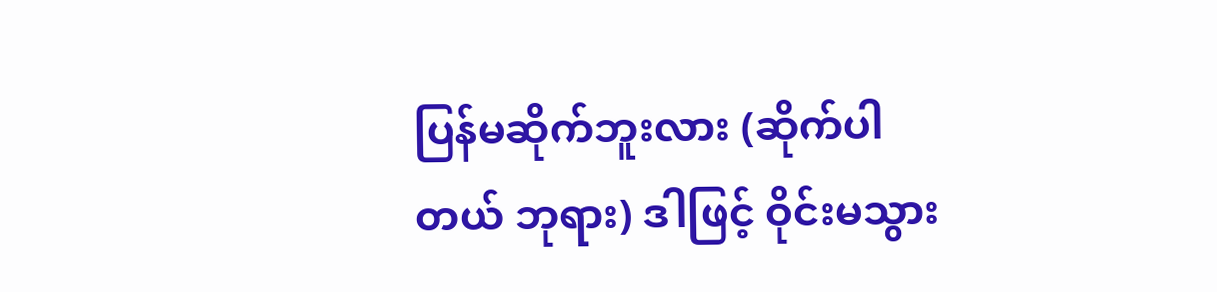ပြန်မဆိုက်ဘူးလား (ဆိုက်ပါတယ် ဘုရား) ဒါဖြင့် ဝိုင်းမသွား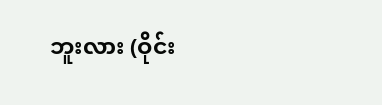ဘူးလား (ဝိုင်း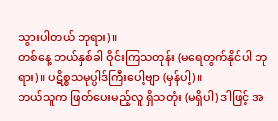သွားပါတယ် ဘုရား)။
တစ်နေ့ ဘယ်နှစ်ခါ ဝိုင်းကြသတုန်း (မရေတွက်နိုင်ပါ ဘုရား)။ ပဋိစ္စသမုပ္ပါဒ်ကြီးပေါ့ဗျာ (မှန်ပါ့)။
ဘယ်သူက ဖြတ်ပေးမည့်လူ ရှိသတုံး (မရှိပါ) ဒါဖြင့် အ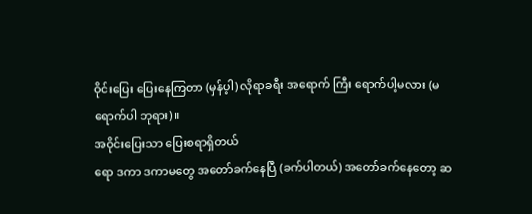ဝိုင်းပြေး ပြေးနေကြတာ (မှန်ပ့ါ) လိုရာခရီး အရောက် ကြီး ရောက်ပါ့မလား (မရောက်ပါ ဘုရား)။
အဝိုင်းပြေးသာ ပြေးစရာရှိတယ်
ရော ဒကာ ဒကာမတွေ အတော်ခက်နေပြီ (ခက်ပါတယ်) အတော်ခက်နေတော့ ဆ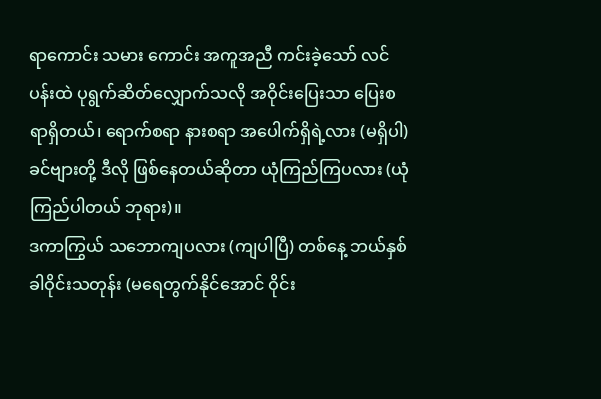ရာကောင်း သမား ကောင်း အကူအညီ ကင်းခဲ့သော် လင်ပန်းထဲ ပုရွက်ဆိတ်လျှောက်သလို အဝိုင်းပြေးသာ ပြေးစရာရှိတယ်၊ ရောက်စရာ နားစရာ အပေါက်ရှိရဲ့လား (မရှိပါ) ခင်ဗျားတို့ ဒီလို ဖြစ်နေတယ်ဆိုတာ ယုံကြည်ကြပလား (ယုံကြည်ပါတယ် ဘုရား)။
ဒကာကြွယ် သဘောကျပလား (ကျပါပြီ) တစ်နေ့ ဘယ်နှစ်ခါဝိုင်းသတုန်း (မရေတွက်နိုင်အောင် ဝိုင်း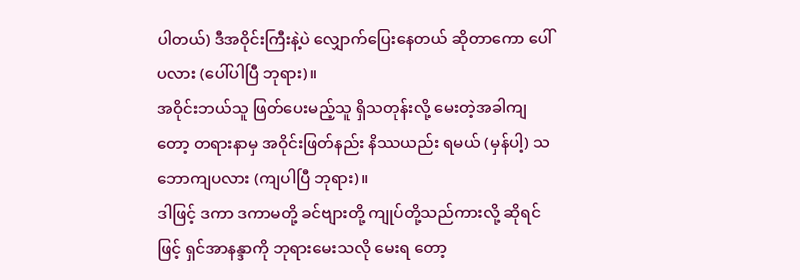ပါတယ်) ဒီအဝိုင်းကြီးနဲ့ပဲ လျှောက်ပြေးနေတယ် ဆိုတာကော ပေါ်ပလား (ပေါ်ပါပြီ ဘုရား)။
အဝိုင်းဘယ်သူ ဖြတ်ပေးမည့်သူ ရှိသတုန်းလို့ မေးတဲ့အခါကျတော့ တရားနာမှ အဝိုင်းဖြတ်နည်း နိဿယည်း ရမယ် (မှန်ပါ့) သဘောကျပလား (ကျပါပြီ ဘုရား)။
ဒါဖြင့် ဒကာ ဒကာမတို့ ခင်ဗျားတို့ ကျုပ်တို့သည်ကားလို့ ဆိုရင်ဖြင့် ရှင်အာနန္ဒာကို ဘုရားမေးသလို မေးရ တော့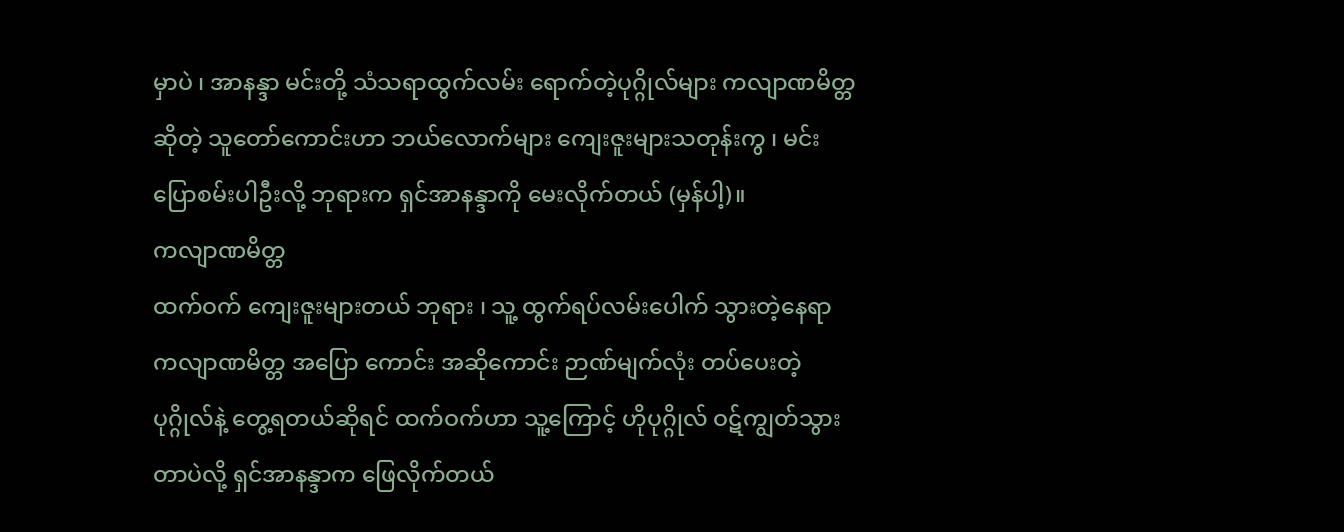မှာပဲ ၊ အာနန္ဒာ မင်းတို့ သံသရာထွက်လမ်း ရောက်တဲ့ပုဂ္ဂိုလ်များ ကလျာဏမိတ္တဆိုတဲ့ သူတော်ကောင်းဟာ ဘယ်လောက်များ ကျေးဇူးများသတုန်းကွ ၊ မင်း ပြောစမ်းပါဦးလို့ ဘုရားက ရှင်အာနန္ဒာကို မေးလိုက်တယ် (မှန်ပါ့)။
ကလျာဏမိတ္တ
ထက်ဝက် ကျေးဇူးများတယ် ဘုရား ၊ သူ့ ထွက်ရပ်လမ်းပေါက် သွားတဲ့နေရာ ကလျာဏမိတ္တ အပြော ကောင်း အဆိုကောင်း ဉာဏ်မျက်လုံး တပ်ပေးတဲ့ ပုဂ္ဂိုလ်နဲ့ တွေ့ရတယ်ဆိုရင် ထက်ဝက်ဟာ သူ့ကြောင့် ဟိုပုဂ္ဂိုလ် ဝဋ်ကျွတ်သွားတာပဲလို့ ရှင်အာနန္ဒာက ဖြေလိုက်တယ်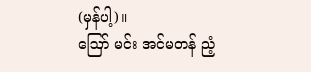(မှန်ပါ့)။
ဪ မင်း အင်မတန် ညံ့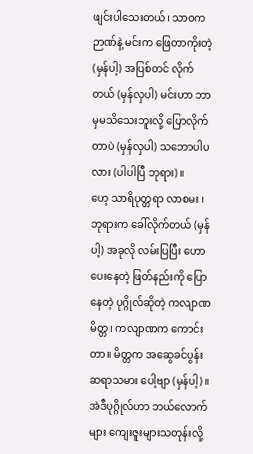ဖျင်းပါသေးတယ်၊ သာဝကဉာဏ်နဲ့ မင်းက ဖြေတာကိုးတဲ့ (မှန်ပါ့) အပြစ်တင် လိုက်တယ် (မှန်လှပါ) မင်းဟာ ဘာမှမသိသေးဘူးလို့ ပြောလိုက်တာပဲ (မှန်လှပါ) သဘောပါပလား (ပါပါပြီ ဘုရား)။
ဟေ့ သာရိပုတ္တရာ လာစမး ၊ ဘုရားက ခေါ်လိုက်တယ် (မှန်ပါ့) အခုလို လမ်းပြပြီး ဟောပေးနေတဲ့ ဖြတ်နည်းကို ပြောနေတဲ့ ပုဂ္ဂိုလ်ဆိုတဲ့ ကလျာဏမိတ္တ၊ ကလျာဏက ကောင်းတာ။ မိတ္တက အဆွေခင်ပွန်း ဆရာသမား ပေါ့ဗျာ (မှန်ပါ့)။
အဲဒီပုဂ္ဂိုလ်ဟာ ဘယ်လောက်များ ကျေးဇူးများသတုန်းလို့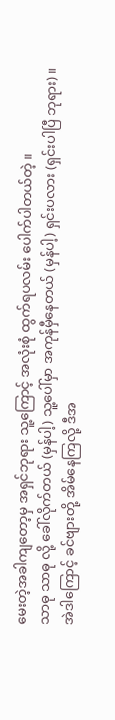မေးတဲ့အခါကျတော့မှ အရှင်ဘုရား သူ့ကြောင့် အလုံးစုံ ထွက်ရပလမ်း ပေါက်ပါတယ်တဲ့ ။
သာဓု သာဓု လို့ ခေါ်လိုက်တယ် (မှန်ပါ့) သူ့ပေါ်မှာ အကုန်မှီနေတယ် (မှန်ပါ့) ရှင်းပလား (ရှင်းပါပြီ ဘုရား)။
အဲဒါကြောင့် ခင်ဗျားတို့ အိမ်နေကြလို့ ဒီအ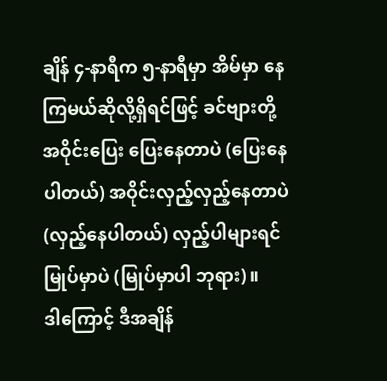ချိန် ၄-နာရီက ၅-နာရီမှာ အိမ်မှာ နေကြမယ်ဆိုလို့ရှိရင်ဖြင့် ခင်ဗျားတို့ အဝိုင်းပြေး ပြေးနေတာပဲ (ပြေးနေပါတယ်) အဝိုင်းလှည့်လှည့်နေတာပဲ (လှည့်နေပါတယ်) လှည့်ပါများရင် မြုပ်မှာပဲ (မြုပ်မှာပါ ဘုရား)။
ဒါကြောင့် ဒီအချိန်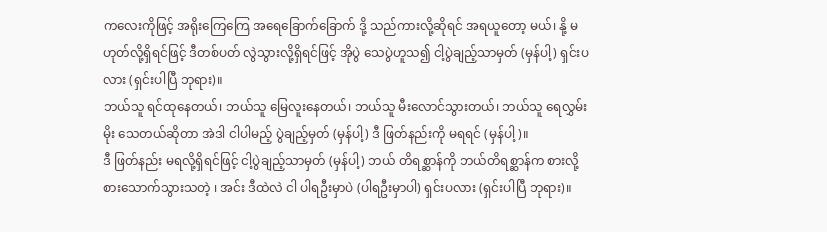ကလေးကိုဖြင့် အရိုးကြေကြေ အရေခြောက်ခြောက် ဒို့ သည်ကားလို့ဆိုရင် အရယူတော့ မယ်၊ နို့ မဟုတ်လို့ရှိရင်ဖြင့် ဒီတစ်ပတ် လွဲသွားလို့ရှိရင်ဖြင့် အိုပွဲ သေပွဲဟူသ၍ ငါ့ပွဲချည့်သာမှတ် (မှန်ပါ့) ရှင်းပလား (ရှင်းပါပြီ ဘုရား)။
ဘယ်သူ ရင်ထုနေတယ်၊ ဘယ်သူ မြေလူးနေတယ်၊ ဘယ်သူ မီးလောင်သွားတယ်၊ ဘယ်သူ ရေလွှမ်းမိုး သေတယ်ဆိုတာ အဲဒါ ငါပါမည့် ပွဲချည့်မှတ် (မှန်ပါ့) ဒီ ဖြတ်နည်းကို မရရင် (မှန်ပါ့)။
ဒီ ဖြတ်နည်း မရလို့ရှိရင်ဖြင့် ငါ့ပွဲချည့်သာမှတ် (မှန်ပါ့) ဘယ် တိရစ္ဆာန်ကို ဘယ်တိရစ္ဆာန်က စားလို့ စားသောက်သွားသတဲ့ ၊ အင်း ဒီထဲလဲ ငါ ပါရဦးမှာပဲ (ပါရဦးမှာပါ) ရှင်းပလား (ရှင်းပါပြီ ဘုရား)။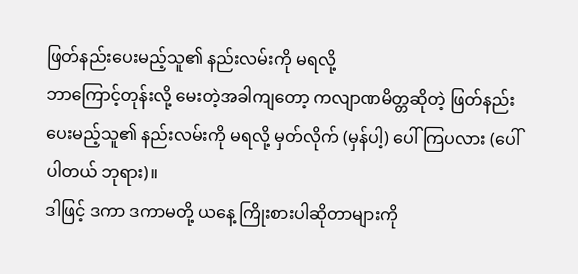ဖြတ်နည်းပေးမည့်သူ၏ နည်းလမ်းကို မရလို့
ဘာကြောင့်တုန်းလို့ မေးတဲ့အခါကျတော့ ကလျာဏမိတ္တဆိုတဲ့ ဖြတ်နည်းပေးမည့်သူ၏ နည်းလမ်းကို မရလို့ မှတ်လိုက် (မှန်ပါ့) ပေါ်ကြပလား (ပေါ်ပါတယ် ဘုရား)။
ဒါဖြင့် ဒကာ ဒကာမတို့ ယနေ့ ကြိုးစားပါဆိုတာများကို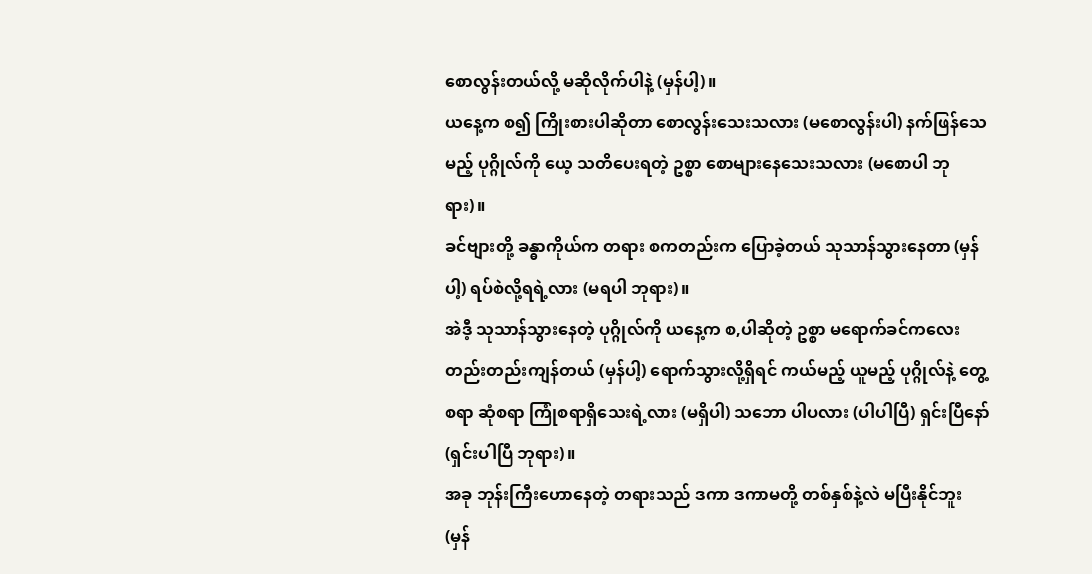စောလွန်းတယ်လို့ မဆိုလိုက်ပါနဲ့ (မှန်ပါ့)။
ယနေ့က စ၍ ကြိုးစားပါဆိုတာ စောလွန်းသေးသလား (မစောလွန်းပါ) နက်ဖြန်သေမည့် ပုဂ္ဂိုလ်ကို ယေ့ သတိပေးရတဲ့ ဥစ္စာ စောများနေသေးသလား (မစောပါ ဘုရား)။
ခင်ဗျားတို့ ခန္ဓာကိုယ်က တရား စကတည်းက ပြောခဲ့တယ် သုသာန်သွားနေတာ (မှန်ပါ့) ရပ်စဲလို့ရရဲ့လား (မရပါ ဘုရား)။
အဲဒီ့ သုသာန်သွားနေတဲ့ ပုဂ္ဂိုလ်ကို ယနေ့က စ,ပါဆိုတဲ့ ဥစ္စာ မရောက်ခင်ကလေး တည်းတည်းကျန်တယ် (မှန်ပါ့) ရောက်သွားလို့ရှိရင် ကယ်မည့် ယူမည့် ပုဂ္ဂိုလ်နဲ့ တွေ့စရာ ဆုံစရာ ကြုံစရာရှိသေးရဲ့လား (မရှိပါ) သဘော ပါပလား (ပါပါပြီ) ရှင်းပြီနော် (ရှင်းပါပြီ ဘုရား)။
အခု ဘုန်းကြီးဟောနေတဲ့ တရားသည် ဒကာ ဒကာမတို့ တစ်နှစ်နဲ့လဲ မပြီးနိုင်ဘူး (မှန်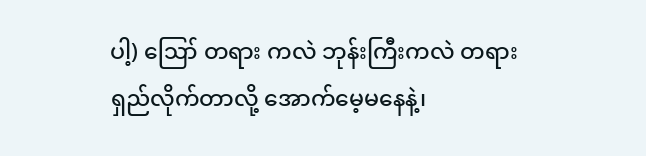ပါ့) ဪ တရား ကလဲ ဘုန်းကြီးကလဲ တရားရှည်လိုက်တာလို့ အောက်မေ့မနေနဲ့၊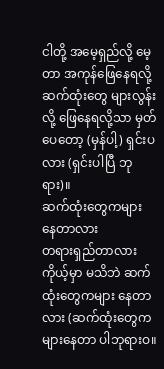ငါတို့ အမေ့ရှည်လို့ မေ့တာ အကုန်ဖြေနေရလို့ ဆက်ထုံးတွေ များလွန်းလို့ ဖြေနေရလို့သာ မှတ်ပေတော့ (မှန်ပါ့) ရှင်းပလား (ရှင်းပါပြီ ဘုရား)။
ဆက်ထုံးတွေကများ နေတာလား
တရားရှည်တာလား ကိုယ့်မှာ မသိဘဲ ဆက်ထုံးတွေကများ နေတာလား (ဆက်ထုံးတွေက များနေတာ ပါဘုရားဝ။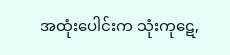အထုံးပေါင်းက သုံးကုဋေ,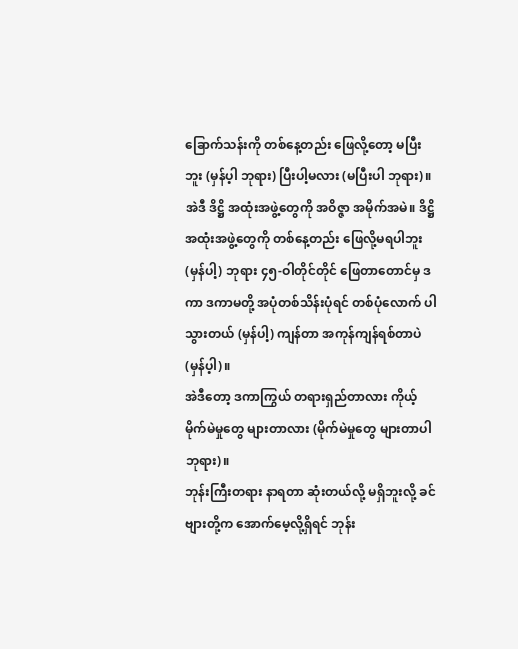ခြောက်သန်းကို တစ်နေ့တည်း ဖြေလို့တော့ မပြီးဘူး (မှန်ပ့ါ ဘုရား) ပြီးပါ့မလား (မပြီးပါ ဘုရား)။
အဲဒီ ဒိဋ္ဌိ အထုံးအဖွဲ့တွေကို အဝိဇ္ဇာ အမိုက်အမဲ။ ဒိဋ္ဌိ အထုံးအဖွဲ့တွေကို တစ်နေ့တည်း ဖြေလို့မရပါဘူး (မှန်ပါ့) ဘုရား ၄၅-ဝါတိုင်တိုင် ဖြေတာတောင်မှ ဒကာ ဒကာမတို့ အပုံတစ်သိန်းပုံရင် တစ်ပုံလောက် ပါသွားတယ် (မှန်ပါ့) ကျန်တာ အကုန်ကျန်ရစ်တာပဲ (မှန်ပ့ါ)။
အဲဒီတော့ ဒကာကြွယ် တရားရှည်တာလား ကိုယ့် မိုက်မဲမှုတွေ များတာလား (မိုက်မဲမှုတွေ များတာပါ ဘုရား)။
ဘုန်းကြီးတရား နာရတာ ဆုံးတယ်လို့ မရှိဘူးလို့ ခင်ဗျားတို့က အောက်မေ့လို့ရှိရင် ဘုန်း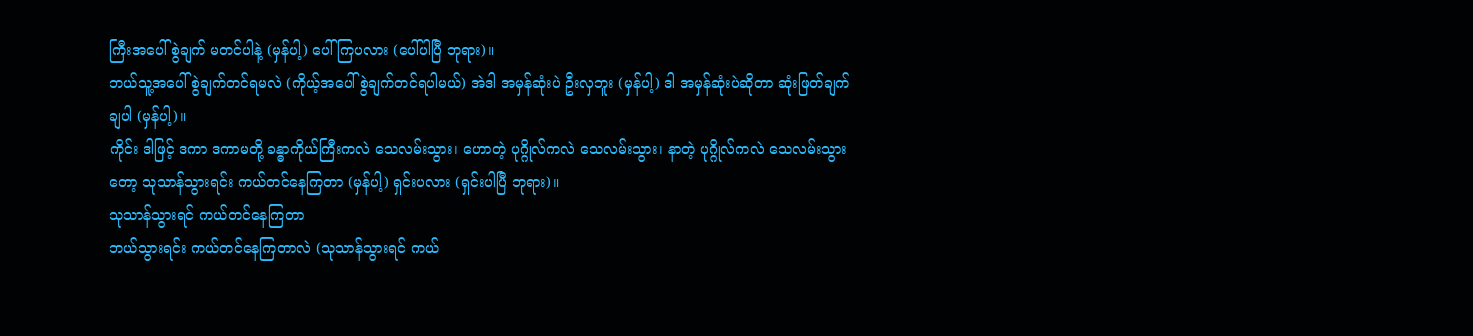ကြီးအပေါ် စွဲချက် မတင်ပါနဲ့ (မှန်ပါ့) ပေါ်ကြပလား (ပေါ်ပါပြီ ဘုရား)။
ဘယ်သူ့အပေါ် စွဲချက်တင်ရမလဲ (ကိုယ့်အပေါ် စွဲချက်တင်ရပါမယ်) အဲဒါ အမှန်ဆုံးပဲ ဦးလှဘူး (မှန်ပါ့) ဒါ အမှန်ဆုံးပဲဆိုတာ ဆုံးဖြတ်ချက်ချပါ (မှန်ပါ့)။
ကိုင်း ဒါဖြင့် ဒကာ ဒကာမတို့ ခန္ဓာကိုယ်ကြီးကလဲ သေလမ်းသွား၊ ဟောတဲ့ ပုဂ္ဂိုလ်ကလဲ သေလမ်းသွား၊ နာတဲ့ ပုဂ္ဂိုလ်ကလဲ သေလမ်းသွားတော့ သုသာန်သွားရင်း ကယ်တင်နေကြတာ (မှန်ပါ့) ရှင်းပလား (ရှင်းပါပြီ ဘုရား)။
သုသာန်သွားရင် ကယ်တင်နေကြတာ
ဘယ်သွားရင်း ကယ်တင်နေကြတာလဲ (သုသာန်သွားရင် ကယ်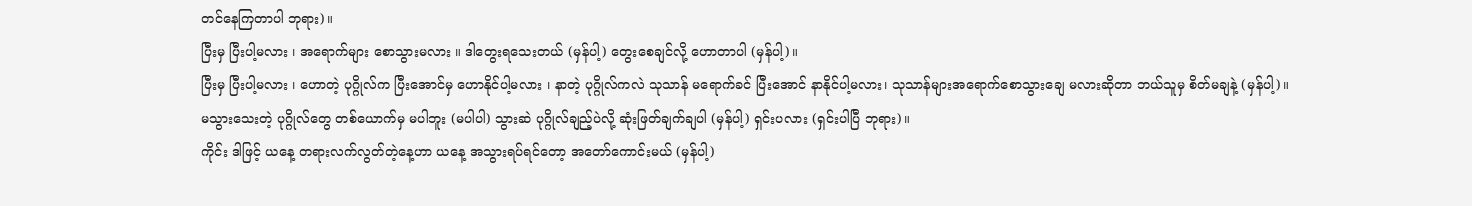တင်နေကြတာပါ ဘုရား)။
ပြီးမှ ပြီးပါ့မလား ၊ အရောက်များ စောသွားမလား ။ ဒါတွေးရသေးတယ် (မှန်ပါ့) တွေးစေချင်လို့ ဟောတာပါ (မှန်ပါ့)။
ပြီးမှ ပြီးပါ့မလား ၊ ဟောတဲ့ ပုဂ္ဂိုလ်က ပြီးအောင်မှ ဟောနိုင်ပါ့မလား ၊ နာတဲ့ ပုဂ္ဂိုလ်ကလဲ သုသာန် မရောက်ခင် ပြီးအောင် နာနိုင်ပါ့မလား၊ သုသာန်များအရောက်စောသွားချေ မလားဆိုတာ ဘယ်သူမှ စိတ်မချနဲ့ (မှန်ပါ့)။
မသွားသေးတဲ့ ပုဂ္ဂိုလ်တွေ တစ်ယောက်မှ မပါဘူး (မပါပါ) သွားဆဲ ပုဂ္ဂိုလ်ချည့်ပဲလို့ ဆုံးဖြတ်ချက်ချပါ (မှန်ပါ့) ရှင်းပလား (ရှင်းပါပြီ ဘုရား)။
ကိုင်း ဒါဖြင့် ယနေ့ တရားလက်လွတ်တဲ့နေ့ဟာ ယနေ့ အသွားရပ်ရင်တော့ အတော်ကောင်းမယ် (မှန်ပါ့)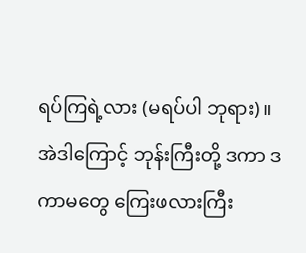ရပ်ကြရဲ့လား (မရပ်ပါ ဘုရား)။
အဲဒါကြောင့် ဘုန်းကြီးတို့ ဒကာ ဒကာမတွေ ကြေးဖလားကြီး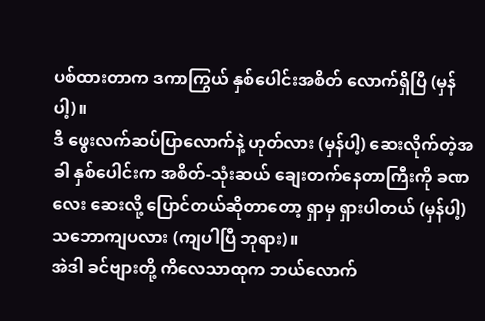ပစ်ထားတာက ဒကာကြွယ် နှစ်ပေါင်းအစိတ် လောက်ရှိပြီ (မှန်ပါ့)။
ဒီ ဖွေးလက်ဆပ်ပြာလောက်နဲ့ ဟုတ်လား (မှန်ပါ့) ဆေးလိုက်တဲ့အခါ နှစ်ပေါင်းက အစိတ်-သုံးဆယ် ချေးတက်နေတာကြီးကို ခဏလေး ဆေးလို့ ပြောင်တယ်ဆိုတာတော့ ရှာမှ ရှားပါတယ် (မှန်ပါ့) သဘောကျပလား (ကျပါပြီ ဘုရား)။
အဲဒါ ခင်ဗျားတို့ ကိလေသာထုက ဘယ်လောက်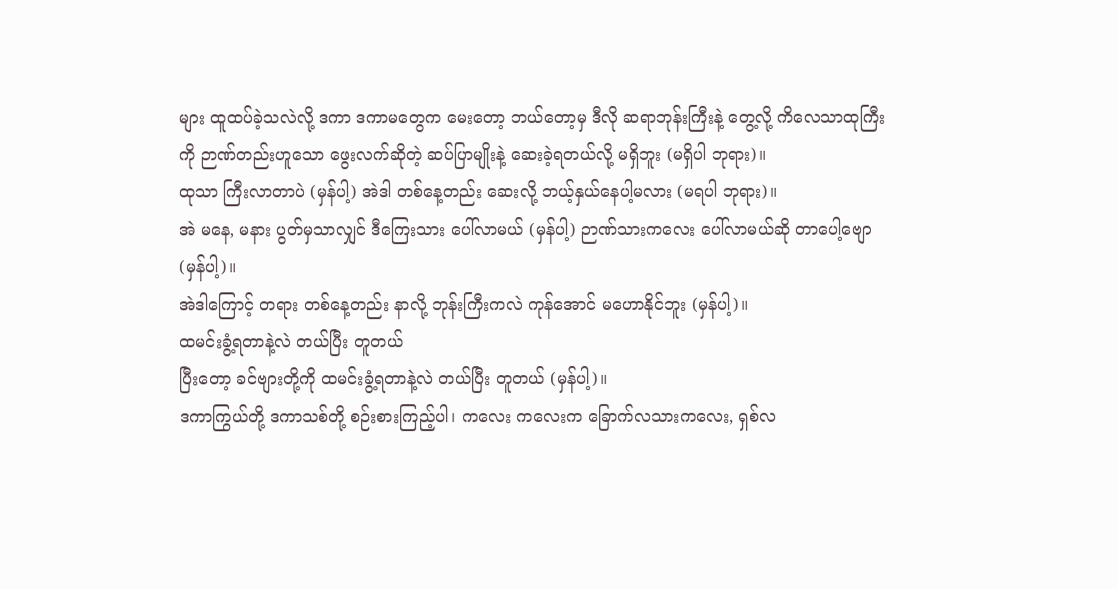များ ထူထပ်ခဲ့သလဲလို့ ဒကာ ဒကာမတွေက မေးတော့ ဘယ်တော့မှ ဒီလို ဆရာဘုန်းကြီးနဲ့ တွေ့လို့ ကိလေသာထုကြီးကို ဉာဏ်တည်းဟူသော ဖွေးလက်ဆိုတဲ့ ဆပ်ပြာမျိုးနဲ့ ဆေးခဲ့ရတယ်လို့ မရှိဘူး (မရှိပါ ဘုရား)။
ထုသာ ကြီးလာတာပဲ (မှန်ပါ့) အဲဒါ တစ်နေ့တည်း ဆေးလို့ ဘယ့်နှယ်နေပါ့မလား (မရပါ ဘုရား)။
အဲ မနေ, မနား ပွတ်မှသာလျှင် ဒီကြေးသား ပေါ်လာမယ် (မှန်ပါ့) ဉာဏ်သားကလေး ပေါ်လာမယ်ဆို တာပေါ့ဗျော (မှန်ပါ့)။
အဲဒါကြောင့် တရား တစ်နေ့တည်း နာလို့ ဘုန်းကြီးကလဲ ကုန်အောင် မဟောနိုင်ဘူး (မှန်ပါ့)။
ထမင်းခွံ့ရတာနဲ့လဲ တယ်ပြီး တူတယ်
ပြီးတော့ ခင်ဗျားတို့ကို ထမင်းခွံ့ရတာနဲ့လဲ တယ်ပြီး တူတယ် (မှန်ပါ့)။
ဒကာကြွယ်တို့ ဒကာသစ်တို့ စဉ်းစားကြည့်ပါ၊ ကလေး ကလေးက ခြောက်လသားကလေး, ရှစ်လ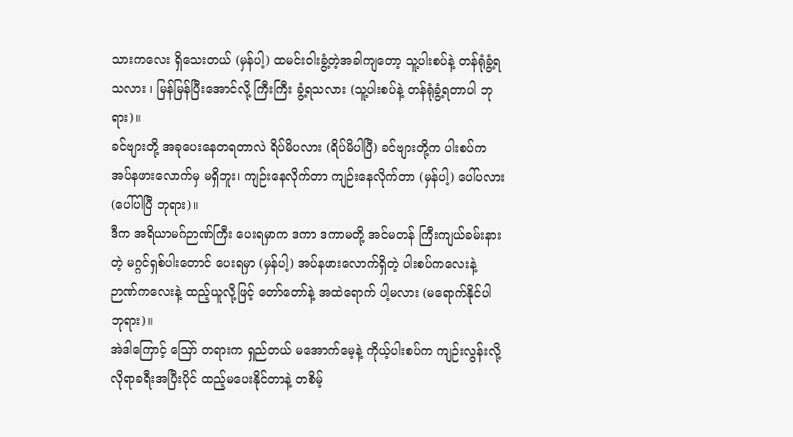သားကလေး ရှိသေးတယ် (မှန်ပါ့) ထမင်းဝါးခွံ့တဲ့အခါကျတော့ သူ့ပါးစပ်နဲ့ တန်ရုံခွံ့ရသလား ၊ မြန်မြန်ပြီးအောင်လို့ ကြီးကြီး ခွံ့ရသလား (သူ့ပါးစပ်နဲ့ တန်ရုံခွံ့ရတာပါ ဘုရား)။
ခင်ဗျားတို့ အခုပေးနေတရတာလဲ ရိပ်မိပလား (ရိပ်မိပါပြီ) ခင်ဗျားတို့က ပါးစပ်က အပ်နဖားလောက်မှ မရှိဘူး၊ ကျဉ်းနေလိုက်တာ ကျဉ်းနေလိုက်တာ (မှန်ပါ့) ပေါ်ပလား (ပေါ်ပါပြီ ဘုရား)။
ဒီက အရိယာမဂ်ဉာဏ်ကြီး ပေးရမှာက ဒကာ ဒကာမတို့ အင်မတန် ကြီးကျယ်ခမ်းနားတဲ့ မဂ္ဂင်ရှစ်ပါးတောင် ပေးရမှာ (မှန်ပါ့) အပ်နဖားလောက်ရှိတဲ့ ပါးစပ်ကလေးနဲ့ ဉာဏ်ကလေးနဲ့ ထည့်ယူလို့ဖြင့် တော်တော်နဲ့ အထဲရောက် ပါ့မလား (မရောက်နိုင်ပါ ဘုရား)။
အဲဒါကြောင့် ဪ တရားက ရှည်တယ် မအောက်မေ့နဲ့ ကိုယ့်ပါးစပ်က ကျဉ်းလွန်းလို့ လိုရာခရီးအပြီးပိုင် ထည့်မပေးနိုင်တာနဲ့ တစိမ့်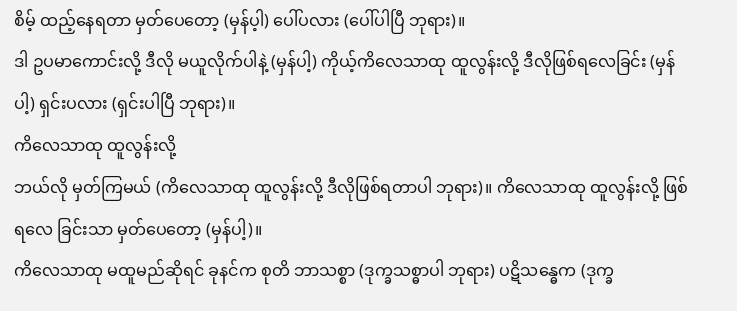စိမ့် ထည့်နေရတာ မှတ်ပေတော့ (မှန်ပ့ါ) ပေါ်ပလား (ပေါ်ပါပြီ ဘုရား)။
ဒါ ဥပမာကောင်းလို့ ဒီလို မယူလိုက်ပါနဲ့ (မှန်ပါ့) ကိုယ့်ကိလေသာထု ထူလွန်းလို့ ဒီလိုဖြစ်ရလေခြင်း (မှန်ပါ့) ရှင်းပလား (ရှင်းပါပြီ ဘုရား)။
ကိလေသာထု ထူလွန်းလို့
ဘယ်လို မှတ်ကြမယ် (ကိလေသာထု ထူလွန်းလို့ ဒီလိုဖြစ်ရတာပါ ဘုရား)။ ကိလေသာထု ထူလွန်းလို့ ဖြစ်ရလေ ခြင်းသာ မှတ်ပေတော့ (မှန်ပါ့)။
ကိလေသာထု မထူမည်ဆိုရင် ခုနင်က စုတိ ဘာသစ္စာ (ဒုက္ခသစ္ဓာပါ ဘုရား) ပဋိသန္ဓေက (ဒုက္ခ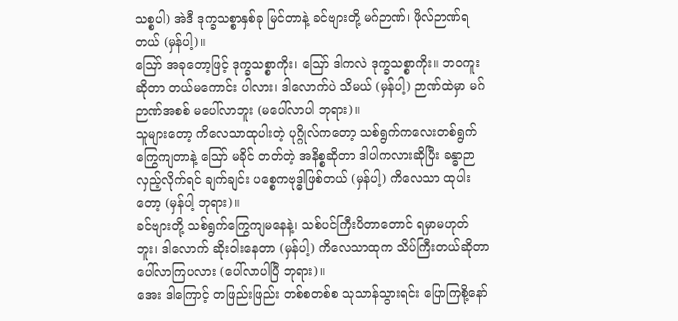သစ္စပါ) အဲဒီ ဒုက္ခသစ္စာနှစ်ခု မြင်တာနဲ့ ခင်ဗျားတို့ မဂ်ဉာဏ်၊ ဖိုလ်ဉာဏ်ရတယ် (မှန်ပါ့)။
ဪ အခုတော့ဖြင့် ဒုက္ခသစ္စာကိုး၊ ဪ ဒါကလဲ ဒုက္ခသစ္စာကိုး။ ဘဝကူးဆိုတာ တယ်မကောင်း ပါလား၊ ဒါလောက်ပဲ သိမယ် (မှန်ပါ့) ဉာဏ်ထဲမှာ မဂ်ဉာဏ်အစစ် မပေါ်လာဘူး (မပေါ်လာပါ ဘုရား)။
သူများတော့ ကိလေသာထုပါးတဲ့ ပုဂ္ဂိုလ်ကတော့ သစ်ရွက်ကလေးတစ်ရွက် ကြွေကျတာနဲ့ ဪ မခိုင် တတ်တဲ့ အနိစ္စဆိုတာ ဒါပါကလားဆိုပြီး ခန္ဓာဉာလှည့်လိုက်ရင် ချက်ချင်း ပစ္စေကဗုဒ္ဓါဖြစ်တယ် (မှန်ပါ့) ကိလေသာ ထုပါးတော့ (မှန်ပါ့ ဘုရား)။
ခင်ဗျားတို့ သစ်ရွက်ကြွေကျမနေနဲ့၊ သစ်ပင်ကြီးပိတာတောင် ရမှာမဟုတ်ဘူး၊ ဒါလောက် ဆိုးဝါးနေတာ (မှန်ပါ့) ကိလေသာထုက သိပ်ကြီးတယ်ဆိုတာ ပေါ်လာကြပလား (ပေါ်လာပါပြီ ဘုရား)။
အေး ဒါကြောင့် တဖြည်းဖြည်း တစ်စတစ်စ သုသာန်သွားရင်း ပြောကြစို့နော်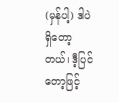(မှန်ပါ့) ဒါပဲရှိတော့တယ်၊ ဒီ့ပြင်တော့ဖြင့်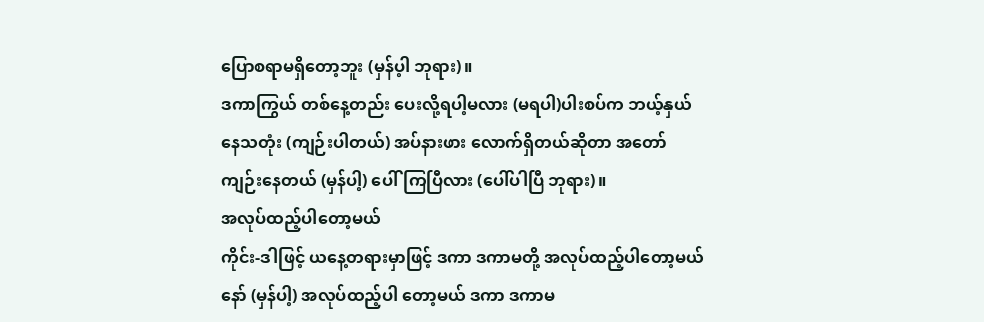ပြောစရာမရှိတော့ဘူး (မှန်ပ့ါ ဘုရား)။
ဒကာကြွယ် တစ်နေ့တည်း ပေးလို့ရပါ့မလား (မရပါ)ပါးစပ်က ဘယ့်နှယ်နေသတုံး (ကျဉ်းပါတယ်) အပ်နားဖား လောက်ရှိတယ်ဆိုတာ အတော်ကျဉ်းနေတယ် (မှန်ပါ့) ပေါ်ကြပြီလား (ပေါ်ပါပြီ ဘုရား)။
အလုပ်ထည့်ပါတော့မယ်
ကိုင်း-ဒါဖြင့် ယနေ့တရားမှာဖြင့် ဒကာ ဒကာမတို့ အလုပ်ထည့်ပါတော့မယ်နော် (မှန်ပါ့) အလုပ်ထည့်ပါ တော့မယ် ဒကာ ဒကာမ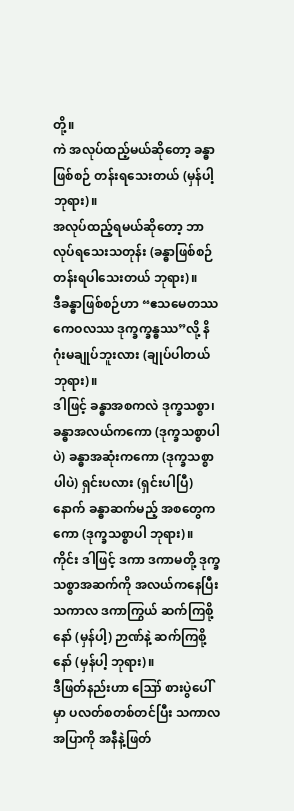တို့။
ကဲ အလုပ်ထည့်မယ်ဆိုတော့ ခန္ဓာဖြစ်စဉ် တန်းရသေးတယ် (မှန်ပါ့ ဘုရား)။
အလုပ်ထည့်ရမယ်ဆိုတော့ ဘာလုပ်ရသေးသတုန်း (ခန္ဓာဖြစ်စဉ် တန်းရပါသေးတယ် ဘုရား)။
ဒီခန္ဓာဖြစ်စဉ်ဟာ “ဧသမေတဿ ကေဝလဿ ဒုက္ခက္ခန္ဓဿ”လို့ နိဂုံးမချုပ်ဘူးလား (ချုပ်ပါတယ် ဘုရား)။
ဒါဖြင့် ခန္ဓာအစကလဲ ဒုက္ခသစ္စာ၊ ခန္ဓာအလယ်ကကော (ဒုက္ခသစ္စာပါပဲ) ခန္ဓာအဆုံးကကော (ဒုက္ခသစ္စာပါပဲ) ရှင်းပလား (ရှင်းပါပြီ) နောက် ခန္ဓာဆက်မည့် အစတွေကကော (ဒုက္ခသစ္စာပါ ဘုရား)။
ကိုင်း ဒါဖြင့် ဒကာ ဒကာမတို့ ဒုက္ခသစ္စာအဆက်ကို အလယ်ကနေပြီးသကာလ ဒကာကြွယ် ဆက်ကြစို့ နော် (မှန်ပါ့) ဉာဏ်နဲ့ ဆက်ကြစို့နော် (မှန်ပါ့ ဘုရား)။
ဒီဖြတ်နည်းဟာ ဪ စားပွဲပေါ်မှာ ပလတ်စတစ်တင်ပြီး သကာလ အပြာကို အနီနဲ့ဖြတ်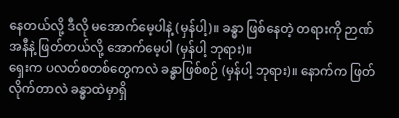နေတယ်လို့ ဒီလို မအောက်မေ့ပါနဲ့ (မှန်ပါ့)။ ခန္ဓာ ဖြစ်နေတဲ့ တရားကို ဉာဏ်အနီနဲ့ ဖြတ်တယ်လို့ အောက်မေ့ပါ (မှန်ပါ့ ဘုရား)။
ရှေးက ပလတ်စတစ်တွေကလဲ ခန္ဓာဖြစ်စဉ် (မှန်ပါ့ ဘုရား)။ နောက်က ဖြတ်လိုက်တာလဲ ခန္ဓာထဲမှာရှိ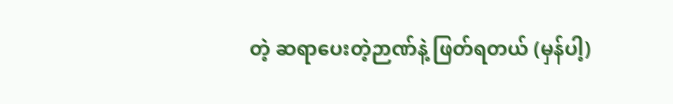တဲ့ ဆရာပေးတဲ့ဉာဏ်နဲ့ ဖြတ်ရတယ် (မှန်ပါ့)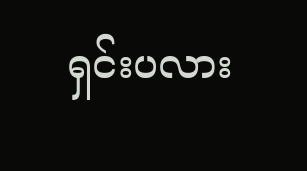ရှင်းပလား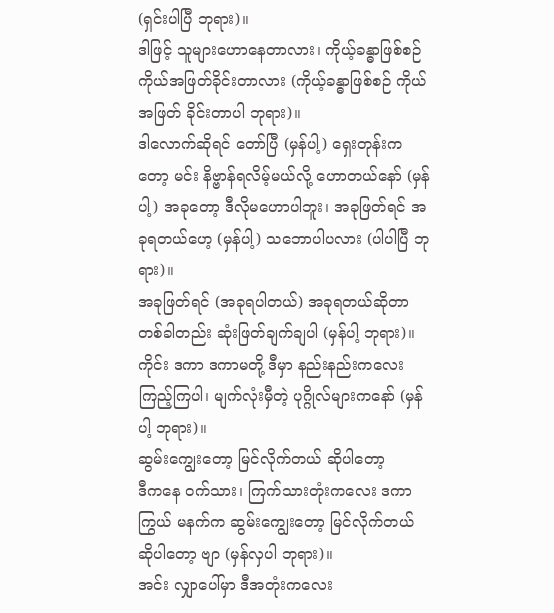(ရှင်းပါပြီ ဘုရား)။
ဒါဖြင့် သူများဟောနေတာလား၊ ကိုယ့်ခန္ဓာဖြစ်စဉ် ကိုယ်အဖြတ်ခိုင်းတာလား (ကိုယ့်ခန္ဓာဖြစ်စဉ် ကိုယ်အဖြတ် ခိုင်းတာပါ ဘုရား)။
ဒါလောက်ဆိုရင် တော်ပြီ (မှန်ပါ့) ရှေးတုန်းကတော့ မင်း နိဗ္ဗာန်ရလိမ့်မယ်လို့ ဟောတယ်နော် (မှန်ပါ့) အခုတော့ ဒီလိုမဟောပါဘူး၊ အခုဖြတ်ရင် အခုရတယ်ဟေ့ (မှန်ပါ့) သဘောပါပလား (ပါပါပြီ ဘုရား)။
အခုဖြတ်ရင် (အခုရပါတယ်) အခုရတယ်ဆိုတာ တစ်ခါတည်း ဆုံးဖြတ်ချက်ချပါ (မှန်ပါ့ ဘုရား)။
ကိုင်း ဒကာ ဒကာမတို့ ဒီမှာ နည်းနည်းကလေး ကြည့်ကြပါ၊ မျက်လုံးမှီတဲ့ ပုဂ္ဂိုလ်များကနော် (မှန်ပါ့ ဘုရား)။
ဆွမ်းကျွေးတော့ မြင်လိုက်တယ် ဆိုပါတော့
ဒီကနေ ဝက်သား၊ ကြက်သားတုံးကလေး ဒကာကြွယ် မနက်က ဆွမ်းကျွေးတော့ မြင်လိုက်တယ် ဆိုပါတော့ ဗျာ (မှန်လှပါ ဘုရား)။
အင်း လျှာပေါ်မှာ ဒီအတုံးကလေး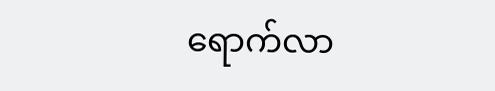ရောက်လာ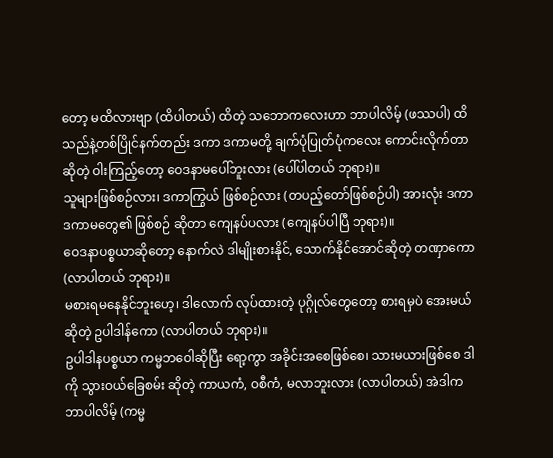တော့ မထိလားဗျာ (ထိပါတယ်) ထိတဲ့ သဘောကလေးဟာ ဘာပါလိမ့် (ဖဿပါ) ထိသည်နဲ့တစ်ပြိုင်နက်တည်း ဒကာ ဒကာမတို့ ချက်ပုံပြုတ်ပုံကလေး ကောင်းလိုက်တာဆိုတဲ့ ဝါးကြည့်တော့ ဝေဒနာမပေါ်ဘူးလား (ပေါ်ပါတယ် ဘုရား)။
သူများဖြစ်စဉ်လား၊ ဒကာကြွယ် ဖြစ်စဉ်လား (တပည့်တော်ဖြစ်စဉ်ပါ) အားလုံး ဒကာ ဒကာမတွေ၏ ဖြစ်စဉ် ဆိုတာ ကျေနပ်ပလား (ကျေနပ်ပါပြီ ဘုရား)။
ဝေဒနာပစ္စယာဆိုတော့ နောက်လဲ ဒါမျိုးစားနိုင်, သောက်နိုင်အောင်ဆိုတဲ့ တဏှာကော (လာပါတယ် ဘုရား)။
မစားရမနေနိုင်ဘူးဟေ့၊ ဒါလောက် လုပ်ထားတဲ့ ပုဂ္ဂိုလ်တွေတော့ စားရမှပဲ အေးမယ်ဆိုတဲ့ ဥပါဒါန်ကော (လာပါတယ် ဘုရား)။
ဥပါဒါနပစ္စယာ ကမ္မဘဝေါဆိုပြီး ရော့ကွာ အခိုင်းအစေဖြစ်စေ၊ သားမယားဖြစ်စေ ဒါကို သွားဝယ်ခြေစမ်း ဆိုတဲ့ ကာယကံ, ဝစီကံ, မလာဘူးလား (လာပါတယ်) အဲဒါက ဘာပါလိမ့် (ကမ္မ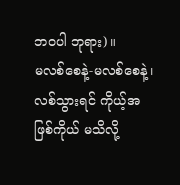ဘဝပါ ဘုရား)။
မလစ်စေနဲ့-မလစ်စေနဲ့၊ လစ်သွားရင် ကိုယ့်အဖြစ်ကိုယ် မသိလို့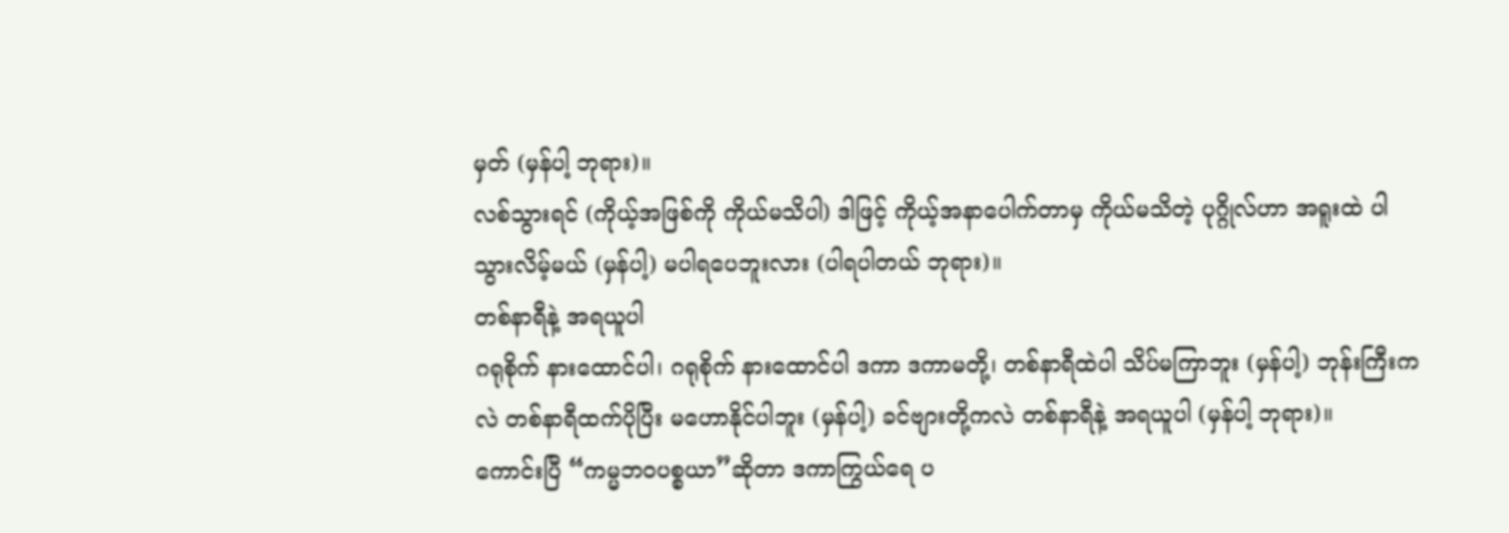မှတ် (မှန်ပါ့ ဘုရား)။
လစ်သွားရင် (ကိုယ့်အဖြစ်ကို ကိုယ်မသိပါ) ဒါဖြင့် ကိုယ့်အနာပေါက်တာမှ ကိုယ်မသိတဲ့ ပုဂ္ဂိုလ်ဟာ အရူးထဲ ပါသွားလိမ့်မယ် (မှန်ပါ့) မပါရပေဘူးလား (ပါရပါတယ် ဘုရား)။
တစ်နာရီနဲ့ အရယူပါ
ဂရုစိုက် နားထောင်ပါ၊ ဂရုစိုက် နားထောင်ပါ ဒကာ ဒကာမတို့၊ တစ်နာရီထဲပါ သိပ်မကြာဘူး (မှန်ပါ့) ဘုန်းကြီးကလဲ တစ်နာရီထက်ပိုပြီး မဟောနိုင်ပါဘူး (မှန်ပါ့) ခင်ဗျားတို့ကလဲ တစ်နာရီနဲ့ အရယူပါ (မှန်ပါ့ ဘုရား)။
ကောင်းပြီ “ကမ္မဘဝပစ္စယာ”ဆိုတာ ဒကာကြွယ်ရေ ပ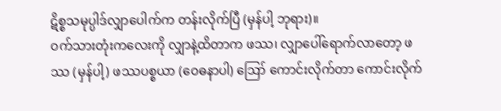ဋိစ္စသမုပ္ပါဒ်လျှာပေါက်က တန်းလိုက်ပြီ (မှန်ပါ့ ဘုရား)။
ဝက်သားတုံးကလေးကို လျှာနဲ့ထိတာက ဖဿ၊ လျှာပေါ်ရောက်လာတော့ ဖဿ (မှန်ပါ့) ဖဿပစ္စယာ (ဝေဓနာပါ) ဪ ကောင်းလိုက်တာ ကောင်းလိုက်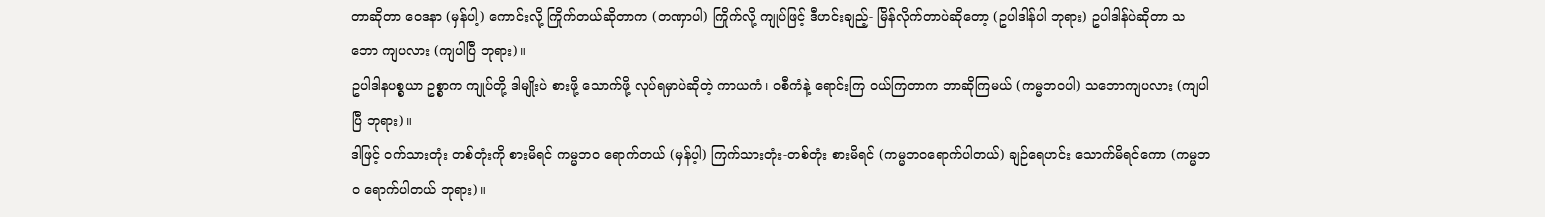တာဆိုတာ ဝေဒနာ (မှန်ပါ့) ကောင်းလို့ ကြိုက်တယ်ဆိုတာက (တဏှာပါ) ကြိုက်လို့ ကျုပ်ဖြင့် ဒီဟင်းချည့်- မြိန်လိုက်တာပဲဆိုတော့ (ဥပါဒါန်ပါ ဘုရား) ဥပါဒါန်ပဲဆိုတာ သဘော ကျပလား (ကျပါပြီ ဘုရား)။
ဥပါဒါနပစ္စယာ ဥစ္စာက ကျုပ်တို့ ဒါမျိုးပဲ စားဖို့ သောက်ဖို့ လုပ်ရမှာပဲဆိုတဲ့ ကာယကံ၊ ဝစီကံနဲ့ ရောင်းကြ ဝယ်ကြတာက ဘာဆိုကြမယ် (ကမ္မဘဝပါ) သဘောကျပလား (ကျပါပြီ ဘုရား)။
ဒါဖြင့် ဝက်သားတုံး တစ်တုံးကို စားမိရင် ကမ္မဘဝ ရောက်တယ် (မှန်ပ့ါ) ကြက်သားတုံး-တစ်တုံး စားမိရင် (ကမ္မဘဝရောက်ပါတယ်) ချဉ်ရေဟင်း သောက်မိရင်ကော (ကမ္မဘဝ ရောက်ပါတယ် ဘုရား)။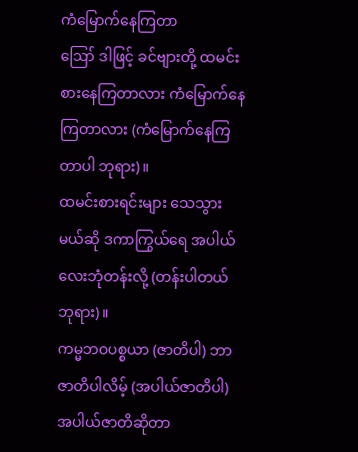ကံမြောက်နေကြတာ
ဪ ဒါဖြင့် ခင်ဗျားတို့ ထမင်းစားနေကြတာလား ကံမြောက်နေကြတာလား (ကံမြောက်နေကြတာပါ ဘုရား)။
ထမင်းစားရင်းများ သေသွားမယ်ဆို ဒကာကြွယ်ရေ အပါယ်လေးဘုံတန်းလို့ (တန်းပါတယ် ဘုရား)။
ကမ္မဘဝပစ္စယာ (ဇာတိပါ) ဘာဇာတိပါလိမ့် (အပါယ်ဇာတိပါ) အပါယ်ဇာတိဆိုတာ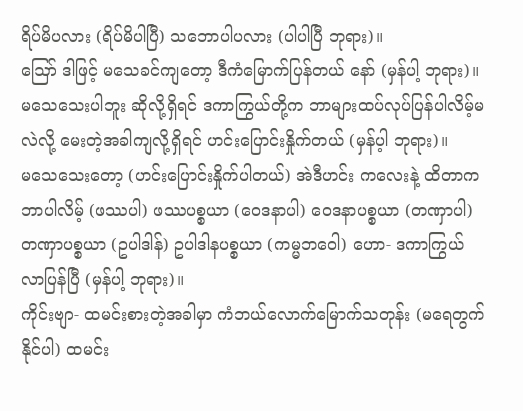ရိပ်မိပလား (ရိပ်မိပါပြီ) သဘောပါပလား (ပါပါပြီ ဘုရား)။
ဪ ဒါဖြင့် မသေခင်ကျတော့ ဒီကံမြောက်ပြန်တယ် နော် (မှန်ပါ့ ဘုရား)။
မသေသေးပါဘူး ဆိုလို့ရှိရင် ဒကာကြွယ်တို့က ဘာများထပ်လုပ်ပြန်ပါလိမ့်မလဲလို့ မေးတဲ့အခါကျလို့ရှိရင် ဟင်းပြောင်းနှိုက်တယ် (မှန်ပ့ါ ဘုရား)။
မသေသေးတော့ (ဟင်းပြောင်းနှိုက်ပါတယ်) အဲဒီဟင်း ကလေးနဲ့ ထိတာက ဘာပါလိမ့် (ဖဿပါ) ဖဿပစ္စယာ (ဝေဒနာပါ) ဝေဒနာပစ္စယာ (တဏှာပါ) တဏှာပစ္စယာ (ဥပါဒါန်) ဥပါဒါနပစ္စယာ (ကမ္မဘဝေါ) ဟော- ဒကာကြွယ် လာပြန်ပြီ (မှန်ပါ့ ဘုရား)။
ကိုင်းဗျာ- ထမင်းစားတဲ့အခါမှာ ကံဘယ်လောက်မြောက်သတုန်း (မရေတွက်နိုင်ပါ) ထမင်း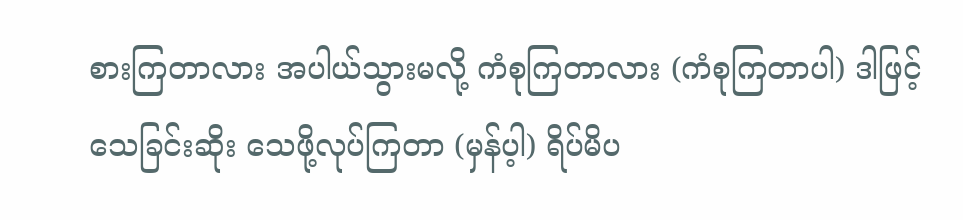စားကြတာလား အပါယ်သွားမလို့ ကံစုကြတာလား (ကံစုကြတာပါ) ဒါဖြင့် သေခြင်းဆိုး သေဖို့လုပ်ကြတာ (မှန်ပ့ါ) ရိပ်မိပ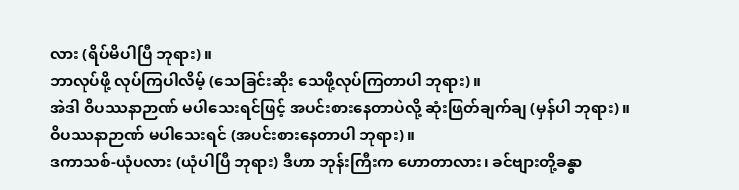လား (ရိပ်မိပါပြီ ဘုရား)။
ဘာလုပ်ဖို့ လုပ်ကြပါလိမ့် (သေခြင်းဆိုး သေဖို့လုပ်ကြတာပါ ဘုရား)။
အဲဒါ ဝိပဿနာဉာဏ် မပါသေးရင်ဖြင့် အပင်းစားနေတာပဲလို့ ဆုံးဖြတ်ချက်ချ (မှန်ပါ ဘုရား)။
ဝိပဿနာဉာဏ် မပါသေးရင် (အပင်းစားနေတာပါ ဘုရား)။
ဒကာသစ်-ယုံပလား (ယုံပါပြီ ဘုရား) ဒီဟာ ဘုန်းကြီးက ဟောတာလား၊ ခင်ဗျားတို့ခန္ဓာ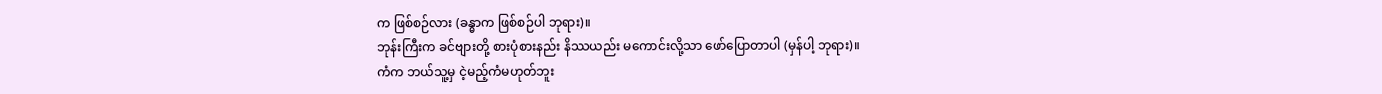က ဖြစ်စဉ်လား (ခန္ဓာက ဖြစ်စဉ်ပါ ဘုရား)။
ဘုန်းကြီးက ခင်ဗျားတို့ စားပုံစားနည်း နိဿယည်း မကောင်းလို့သာ ဖော်ပြောတာပါ (မှန်ပါ့ ဘုရား)။
ကံက ဘယ်သူ့မှ ငဲ့မည့်ကံမဟုတ်ဘူး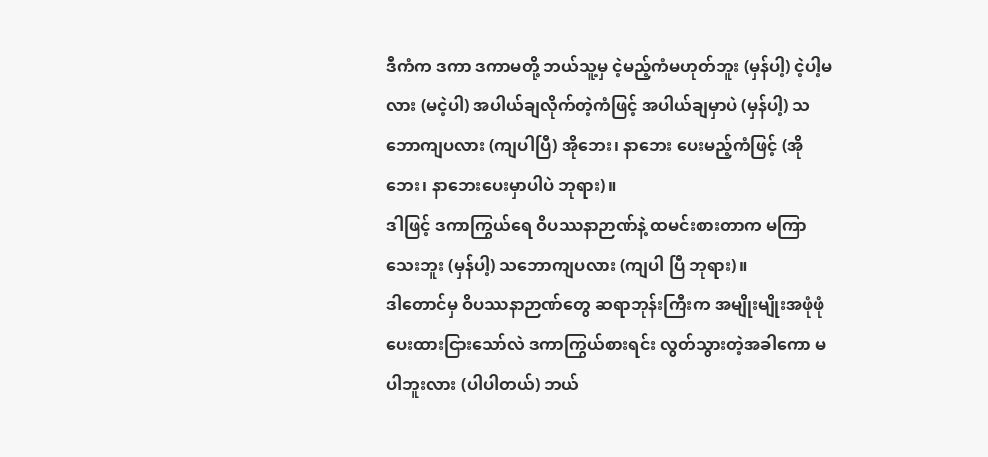ဒီကံက ဒကာ ဒကာမတို့ ဘယ်သူ့မှ ငဲ့မည့်ကံမဟုတ်ဘူး (မှန်ပါ့) ငဲ့ပါ့မလား (မငဲ့ပါ) အပါယ်ချလိုက်တဲ့ကံဖြင့် အပါယ်ချမှာပဲ (မှန်ပါ့) သဘောကျပလား (ကျပါပြီ) အိုဘေး၊ နာဘေး ပေးမည့်ကံဖြင့် (အိုဘေး၊ နာဘေးပေးမှာပါပဲ ဘုရား)။
ဒါဖြင့် ဒကာကြွယ်ရေ ဝိပဿနာဉာဏ်နဲ့ ထမင်းစားတာက မကြာသေးဘူး (မှန်ပါ့) သဘောကျပလား (ကျပါ ပြီ ဘုရား)။
ဒါတောင်မှ ဝိပဿနာဉာဏ်တွေ ဆရာဘုန်းကြီးက အမျိုးမျိုးအဖုံဖုံ ပေးထားငြားသော်လဲ ဒကာကြွယ်စားရင်း လွတ်သွားတဲ့အခါကော မပါဘူးလား (ပါပါတယ်) ဘယ်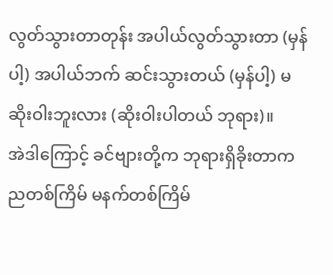လွတ်သွားတာတုန်း အပါယ်လွတ်သွားတာ (မှန်ပါ့) အပါယ်ဘက် ဆင်းသွားတယ် (မှန်ပါ့) မဆိုးဝါးဘူးလား (ဆိုးဝါးပါတယ် ဘုရား)။
အဲဒါကြောင့် ခင်ဗျားတို့က ဘုရားရှိခိုးတာက ညတစ်ကြိမ် မနက်တစ်ကြိမ်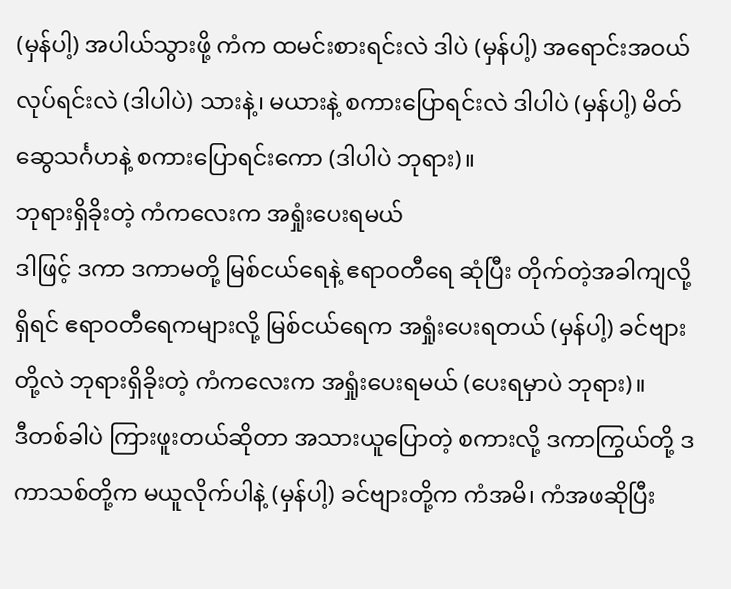(မှန်ပါ့) အပါယ်သွားဖို့ ကံက ထမင်းစားရင်းလဲ ဒါပဲ (မှန်ပါ့) အရောင်းအဝယ်လုပ်ရင်းလဲ (ဒါပါပဲ) သားနဲ့၊ မယားနဲ့ စကားပြောရင်းလဲ ဒါပါပဲ (မှန်ပါ့) မိတ်ဆွေသင်္ဂဟနဲ့ စကားပြောရင်းကော (ဒါပါပဲ ဘုရား)။
ဘုရားရှိခိုးတဲ့ ကံကလေးက အရှုံးပေးရမယ်
ဒါဖြင့် ဒကာ ဒကာမတို့ မြစ်ငယ်ရေနဲ့ ဧရာဝတီရေ ဆုံပြီး တိုက်တဲ့အခါကျလို့ရှိရင် ဧရာဝတီရေကများလို့ မြစ်ငယ်ရေက အရှုံးပေးရတယ် (မှန်ပါ့) ခင်ဗျားတို့လဲ ဘုရားရှိခိုးတဲ့ ကံကလေးက အရှုံးပေးရမယ် (ပေးရမှာပဲ ဘုရား)။
ဒီတစ်ခါပဲ ကြားဖူးတယ်ဆိုတာ အသားယူပြောတဲ့ စကားလို့ ဒကာကြွယ်တို့ ဒကာသစ်တို့က မယူလိုက်ပါနဲ့ (မှန်ပါ့) ခင်ဗျားတို့က ကံအမိ၊ ကံအဖဆိုပြီး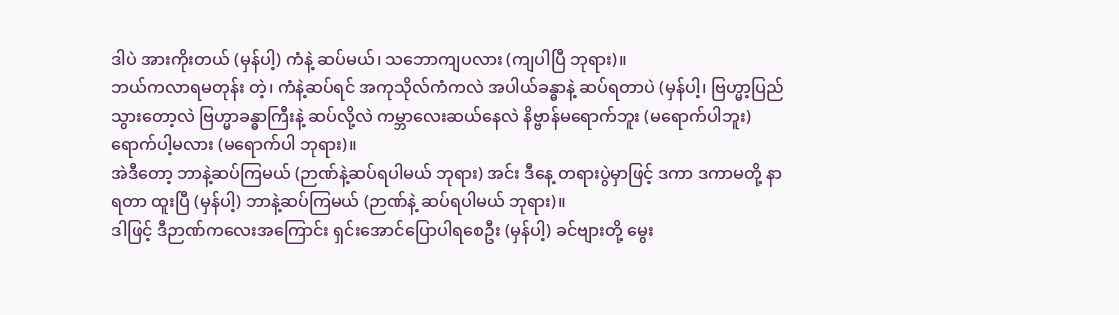ဒါပဲ အားကိုးတယ် (မှန်ပါ့) ကံနဲ့ ဆပ်မယ်၊ သဘောကျပလား (ကျပါပြီ ဘုရား)။
ဘယ်ကလာရမတုန်း တဲ့၊ ကံနဲ့ဆပ်ရင် အကုသိုလ်ကံကလဲ အပါယ်ခန္ဓာနဲ့ ဆပ်ရတာပဲ (မှန်ပါ့၊ ဗြဟ္မာ့ပြည် သွားတော့လဲ ဗြဟ္မာခန္ဓာကြီးနဲ့ ဆပ်လို့လဲ ကမ္ဘာလေးဆယ်နေလဲ နိဗ္ဗာန်မရောက်ဘူး (မရောက်ပါဘူး) ရောက်ပါ့မလား (မရောက်ပါ ဘုရား)။
အဲဒီတော့ ဘာနဲ့ဆပ်ကြမယ် (ဉာဏ်နဲ့ဆပ်ရပါမယ် ဘုရား) အင်း ဒီနေ့ တရားပွဲမှာဖြင့် ဒကာ ဒကာမတို့ နာရတာ ထူးပြီ (မှန်ပါ့) ဘာနဲ့ဆပ်ကြမယ် (ဉာဏ်နဲ့ ဆပ်ရပါမယ် ဘုရား)။
ဒါဖြင့် ဒီဉာဏ်ကလေးအကြောင်း ရှင်းအောင်ပြောပါရစေဦး (မှန်ပါ့) ခင်ဗျားတို့ မွေး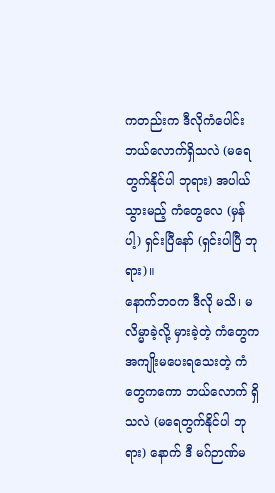ကတည်းက ဒီလိုကံပေါင်း ဘယ်လောက်ရှိသလဲ (မရေတွက်နိုင်ပါ ဘုရား) အပါယ်သွားမည့် ကံတွေလေ (မှန်ပါ့) ရှင်းပြီနော် (ရှင်းပါပြီ ဘုရား)။
နောက်ဘဝက ဒီလို မသိ၊ မလိမ္မာခဲ့လို့ မှားခဲ့တဲ့ ကံတွေက အကျိုးမပေးရသေးတဲ့ ကံတွေကကော ဘယ်လောက် ရှိသလဲ (မရေတွက်နိုင်ပါ ဘုရား) နောက် ဒီ မဂ်ဉာဏ်မ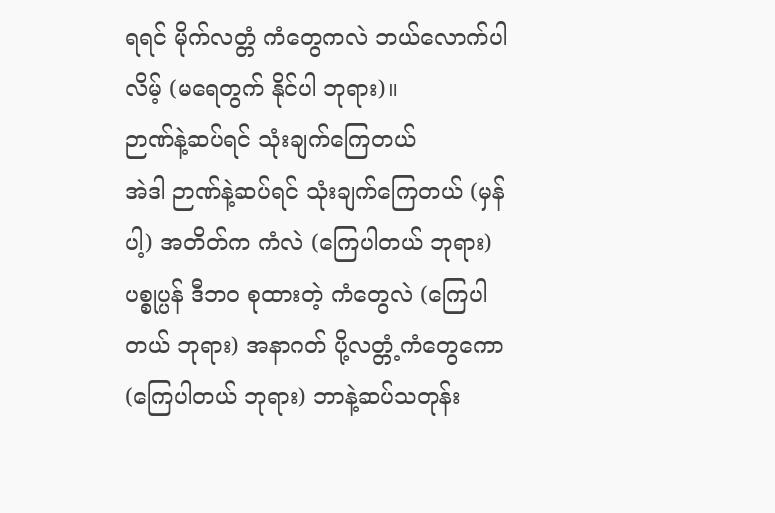ရရင် မိုက်လတ္တံ ကံတွေကလဲ ဘယ်လောက်ပါလိမ့် (မရေတွက် နိုင်ပါ ဘုရား)။
ဉာဏ်နဲ့ဆပ်ရင် သုံးချက်ကြေတယ်
အဲဒါ ဉာဏ်နဲ့ဆပ်ရင် သုံးချက်ကြေတယ် (မှန်ပါ့) အတိတ်က ကံလဲ (ကြေပါတယ် ဘုရား) ပစ္စုပ္ပန် ဒီဘဝ စုထားတဲ့ ကံတွေလဲ (ကြေပါတယ် ဘုရား) အနာဂတ် ပို့လတ္တံ့ကံတွေကော (ကြေပါတယ် ဘုရား) ဘာနဲ့ဆပ်သတုန်း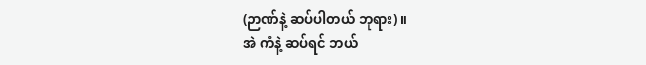(ဉာဏ်နဲ့ ဆပ်ပါတယ် ဘုရား)။
အဲ ကံနဲ့ ဆပ်ရင် ဘယ်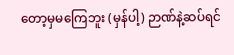တော့မှမကြေဘူး (မှန်ပါ့) ဉာဏ်နဲ့ဆပ်ရင်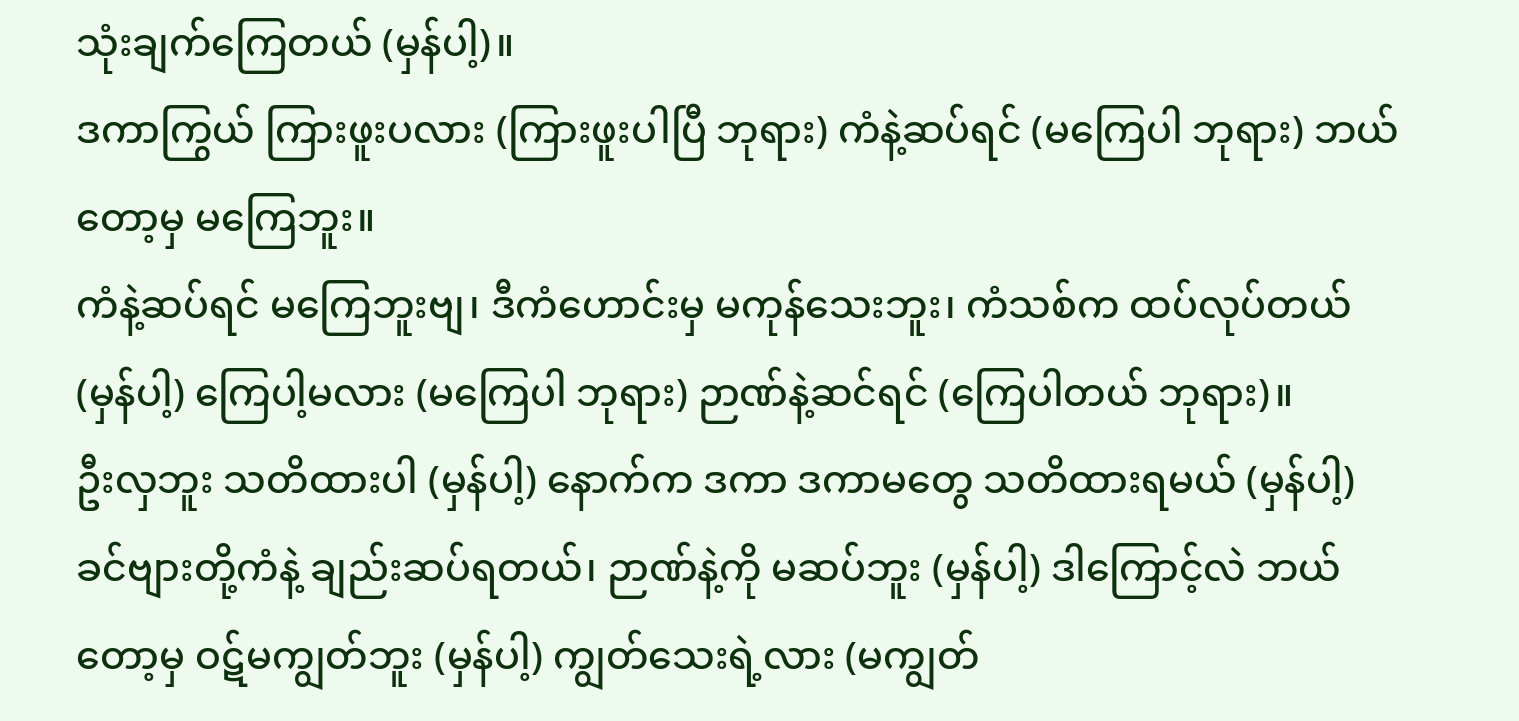သုံးချက်ကြေတယ် (မှန်ပါ့)။
ဒကာကြွယ် ကြားဖူးပလား (ကြားဖူးပါပြီ ဘုရား) ကံနဲ့ဆပ်ရင် (မကြေပါ ဘုရား) ဘယ်တော့မှ မကြေဘူး။
ကံနဲ့ဆပ်ရင် မကြေဘူးဗျ၊ ဒီကံဟောင်းမှ မကုန်သေးဘူး၊ ကံသစ်က ထပ်လုပ်တယ် (မှန်ပါ့) ကြေပါ့မလား (မကြေပါ ဘုရား) ဉာဏ်နဲ့ဆင်ရင် (ကြေပါတယ် ဘုရား)။
ဦးလှဘူး သတိထားပါ (မှန်ပါ့) နောက်က ဒကာ ဒကာမတွေ သတိထားရမယ် (မှန်ပါ့) ခင်ဗျားတို့ကံနဲ့ ချည်းဆပ်ရတယ်၊ ဉာဏ်နဲ့ကို မဆပ်ဘူး (မှန်ပါ့) ဒါကြောင့်လဲ ဘယ်တော့မှ ဝဋ်မကျွတ်ဘူး (မှန်ပါ့) ကျွတ်သေးရဲ့လား (မကျွတ်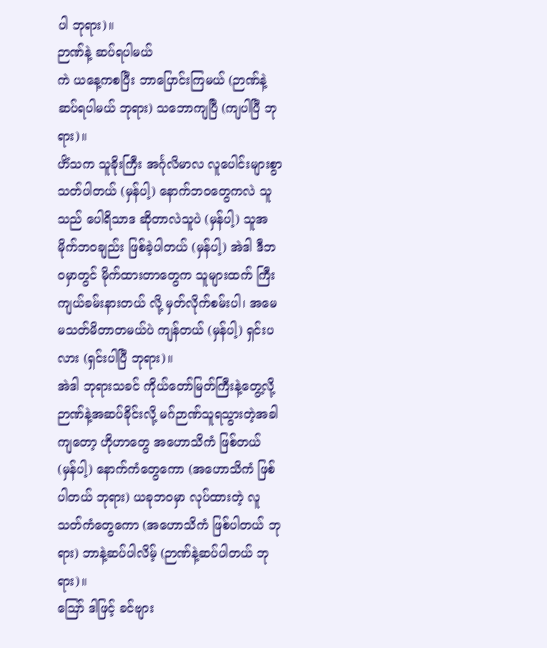ပါ ဘုရား)။
ဉာဏ်နဲ့ ဆပ်ရပါမယ်
ကဲ ယနေ့ကစပြီး ဘာပြောင်းကြမယ် (ဉာဏ်နဲ့ ဆပ်ရပါမယ် ဘုရား) သဘောကျပြီ (ကျပါပြီ ဘုရား)။
ဟိံသက သူခိုးကြီး အင်္ဂုလိမာလ လူပေါင်းများစွာ သတ်ပါတယ် (မှန်ပါ့) နောက်ဘဝတွေကလဲ သူသည် ပေါရိသာဒ ဆိုတာလဲသူပဲ (မှန်ပါ့) သူအမိုက်ဘဝချည်း ဖြစ်ခဲ့ပါတယ် (မှန်ပါ့) အဲဒါ ဒီဘဝမှာတွင် မိုက်ထားတာတွေက သူများထက် ကြီးကျယ်ခမ်းနားတယ် လို့ မှတ်လိုက်စမ်းပါ၊ အမေ မသတ်မိတာတမယ်ပဲ ကျန်တယ် (မှန်ပါ့) ရှင်းပလား (ရှင်းပါပြီ ဘုရား)။
အဲဒါ ဘုရားသခင် ကိုယ်တော်မြတ်ကြီးနဲ့တွေ့လို့ ဉာဏ်နဲ့အဆပ်ခိုင်းလို့ မဂ်ဉာဏ်သူရသွားတဲ့အခါကျတော့ ဟိုဟာတွေ အဟောသိကံ ဖြစ်တယ် (မှန်ပါ့) နောက်ကံတွေကော (အဟောသိကံ ဖြစ်ပါတယ် ဘုရား) ယခုဘဝမှာ လုပ်ထားတဲ့ လူသတ်ကံတွေကော (အဟောသိကံ ဖြစ်ပါတယ် ဘုရား) ဘာနဲ့ဆပ်ပါလိမ့် (ဉာဏ်နဲ့ဆပ်ပါတယ် ဘုရား)။
ဪ ဒါဖြင့် ခင်ဗျား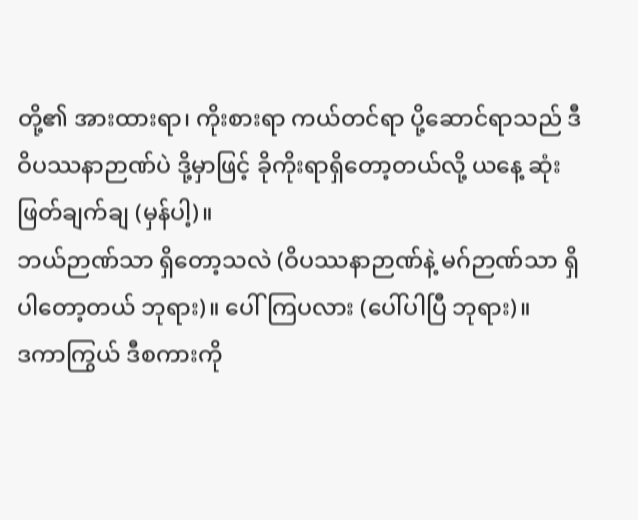တို့၏ အားထားရာ၊ ကိုးစားရာ ကယ်တင်ရာ ပို့ဆောင်ရာသည် ဒီဝိပဿနာဉာဏ်ပဲ ဒို့မှာဖြင့် ခိုကိုးရာရှိတော့တယ်လို့ ယနေ့ ဆုံးဖြတ်ချက်ချ (မှန်ပါ့)။
ဘယ်ဉာဏ်သာ ရှိတော့သလဲ (ဝိပဿနာဉာဏ်နဲ့ မဂ်ဉာဏ်သာ ရှိပါတော့တယ် ဘုရား)။ ပေါ်ကြပလား (ပေါ်ပါပြီ ဘုရား)။
ဒကာကြွယ် ဒီစကားကို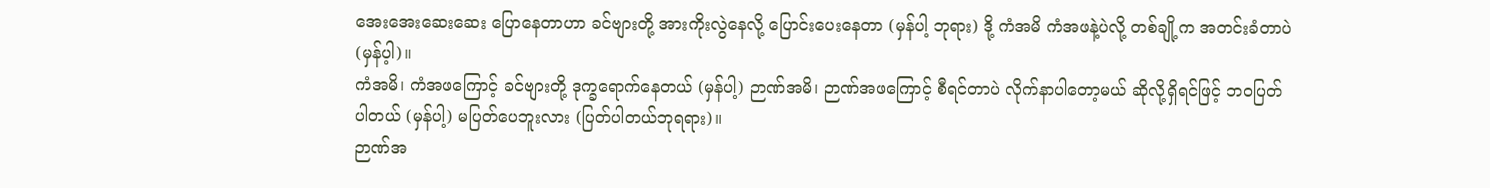အေးအေးဆေးဆေး ပြောနေတာဟာ ခင်ဗျားတို့ အားကိုးလွဲနေလို့ ပြောင်းပေးနေတာ (မှန်ပါ့ ဘုရား) ဒို့ ကံအမိ ကံအဖနဲ့ပဲလို့ တစ်ချို့က အတင်းခံတာပဲ (မှန်ပ့ါ)။
ကံအမိ၊ ကံအဖကြောင့် ခင်ဗျားတို့ ဒုက္ခရောက်နေတယ် (မှန်ပါ့) ဉာဏ်အမိ၊ ဉာဏ်အဖကြောင့် စီရင်တာပဲ လိုက်နာပါတော့မယ် ဆိုလို့ရှိရင်ဖြင့် ဘဝပြတ်ပါတယ် (မှန်ပါ့) မပြတ်ပေဘူးလား (ပြတ်ပါတယ်ဘုရရား)။
ဉာဏ်အ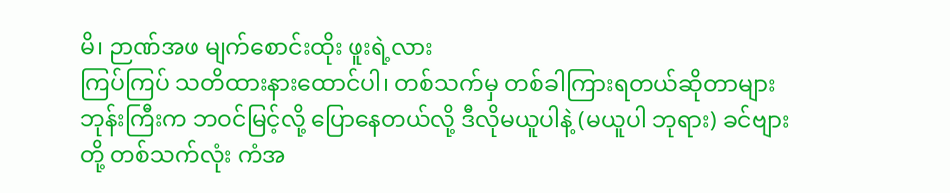မိ၊ ဉာဏ်အဖ မျက်စောင်းထိုး ဖူးရဲ့လား
ကြပ်ကြပ် သတိထားနားထောင်ပါ၊ တစ်သက်မှ တစ်ခါကြားရတယ်ဆိုတာများ ဘုန်းကြီးက ဘဝင်မြင့်လို့ ပြောနေတယ်လို့ ဒီလိုမယူပါနဲ့ (မယူပါ ဘုရား) ခင်ဗျားတို့ တစ်သက်လုံး ကံအ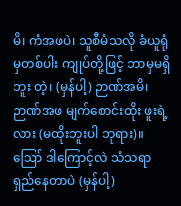မိ၊ ကံအဖပဲ၊ သူစီမံသလို ခံယူရုံမှတစ်ပါး ကျုပ်တို့ဖြင့် ဘာမှမရှိဘူး တဲ့၊ (မှန်ပါ့) ဉာဏ်အမိ၊ ဉာဏ်အဖ မျက်စောင်းထိုး ဖူးရဲ့လား (မထိုးဘူးပါ ဘုရား)။
ဪ ဒါကြောင့်လဲ သံသရာရှည်နေတာပဲ (မှန်ပါ့)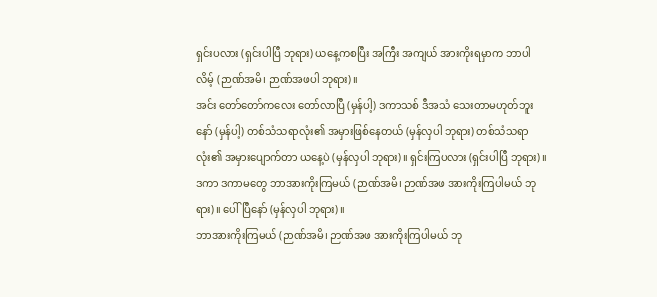ရှင်းပလား (ရှင်းပါပြီ ဘုရား) ယနေ့ကစပြီး အကြီး အကျယ် အားကိုးရမှာက ဘာပါလိမ့် (ဉာဏ်အမိ၊ ဉာဏ်အဖပါ ဘုရား)။
အင်း တော်တော်ကလေး တော်လာပြီ (မှန်ပါ့) ဒကာသစ် ဒီအသံ သေးတာမဟုတ်ဘူးနော် (မှန်ပါ့) တစ်သံသရာလုံး၏ အမှားဖြစ်နေတယ် (မှန်လှပါ ဘုရား) တစ်သံသရာလုံး၏ အမှားပျောက်တာ ယနေ့ပဲ (မှန်လှပါ ဘုရား)။ ရှင်းကြပလား (ရှင်းပါပြီ ဘုရား)။
ဒကာ ဒကာမတွေ ဘာအားကိုးကြမယ် (ဉာဏ်အမိ၊ ဉာဏ်အဖ အားကိုးကြပါမယ် ဘုရား)။ ပေါ်ပြီနော် (မှန်လှပါ ဘုရား)။
ဘာအားကိုးကြမယ် (ဉာဏ်အမိ၊ ဉာဏ်အဖ အားကိုးကြပါမယ် ဘု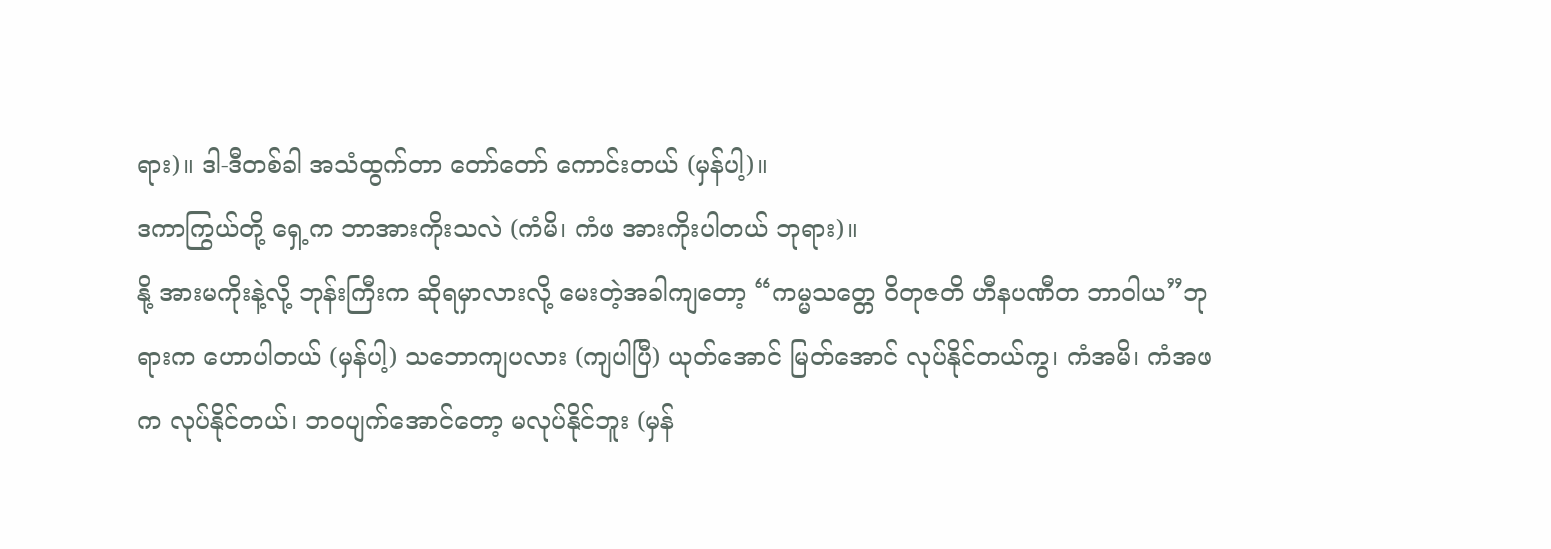ရား)။ ဒါ-ဒီတစ်ခါ အသံထွက်တာ တော်တော် ကောင်းတယ် (မှန်ပါ့)။
ဒကာကြွယ်တို့ ရှေ့က ဘာအားကိုးသလဲ (ကံမိ၊ ကံဖ အားကိုးပါတယ် ဘုရား)။
နို့ အားမကိုးနဲ့လို့ ဘုန်းကြီးက ဆိုရမှာလားလို့ မေးတဲ့အခါကျတော့ “ကမ္မသတ္တေ ဝိတုဇတိ ဟီနပဏီတ ဘာဝါယ”ဘုရားက ဟောပါတယ် (မှန်ပါ့) သဘောကျပလား (ကျပါပြီ) ယုတ်အောင် မြတ်အောင် လုပ်နိုင်တယ်ကွ၊ ကံအမိ၊ ကံအဖက လုပ်နိုင်တယ်၊ ဘဝပျက်အောင်တော့ မလုပ်နိုင်ဘူး (မှန်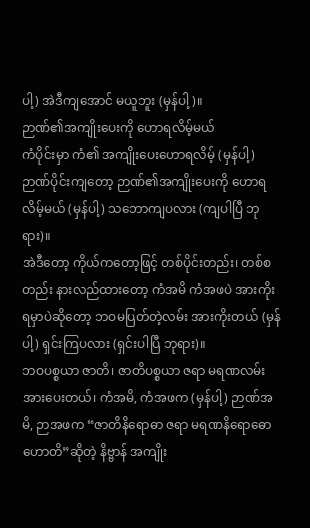ပါ့) အဲဒီကျအောင် မယူဘူး (မှန်ပါ့)။
ဉာဏ်၏အကျိုးပေးကို ဟောရလိမ့်မယ်
ကံပိုင်းမှာ ကံ၏ အကျိုးပေးဟောရလိမ့် (မှန်ပါ့) ဉာဏ်ပိုင်းကျတော့ ဉာဏ်၏အကျိုးပေးကို ဟောရလိမ့်မယ် (မှန်ပါ့) သဘောကျပလား (ကျပါပြီ ဘုရား)။
အဲဒီတော့ ကိုယ်ကတော့ဖြင့် တစ်ပိုင်းတည်း၊ တစ်စတည်း နားလည်ထားတော့ ကံအမိ ကံအဖပဲ အားကိုး ရမှာပဲဆိုတော့ ဘဝမပြတ်တဲ့လမ်း အားကိုးတယ် (မှန်ပါ့) ရှင်းကြပလား (ရှင်းပါပြီ ဘုရား)။
ဘဝပစ္စယာ ဇာတိ၊ ဇာတိပစ္စယာ ဇရာ မရဏလမ်း အားပေးတယ်၊ ကံအမိ, ကံအဖက (မှန်ပါ့) ဉာဏ်အမိ, ဉာအဖက “ဇာတိနိရောဓာ ဇရာ မရဏနိရောဓော ဟောတိ”ဆိုတဲ့ နိဗ္ဗာန် အကျိုး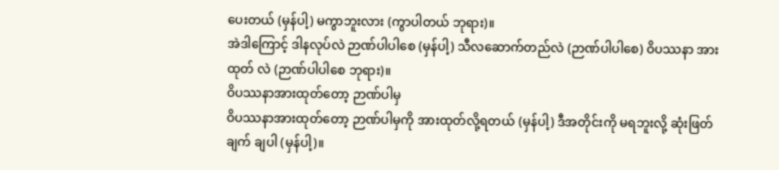ပေးတယ် (မှန်ပါ့) မကွာဘူးလား (ကွာပါတယ် ဘုရား)။
အဲဒါကြောင့် ဒါနလုပ်လဲ ဉာဏ်ပါပါစေ (မှန်ပါ့) သီလဆောက်တည်လဲ (ဉာဏ်ပါပါစေ) ဝိပဿနာ အားထုတ် လဲ (ဉာဏ်ပါပါစေ ဘုရား)။
ဝိပဿနာအားထုတ်တော့ ဉာဏ်ပါမှ
ဝိပဿနာအားထုတ်တော့ ဉာဏ်ပါမှကို အားထုတ်လို့ရတယ် (မှန်ပါ့) ဒီအတိုင်းကို မရဘူးလို့ ဆုံးဖြတ်ချက် ချပါ (မှန်ပါ့)။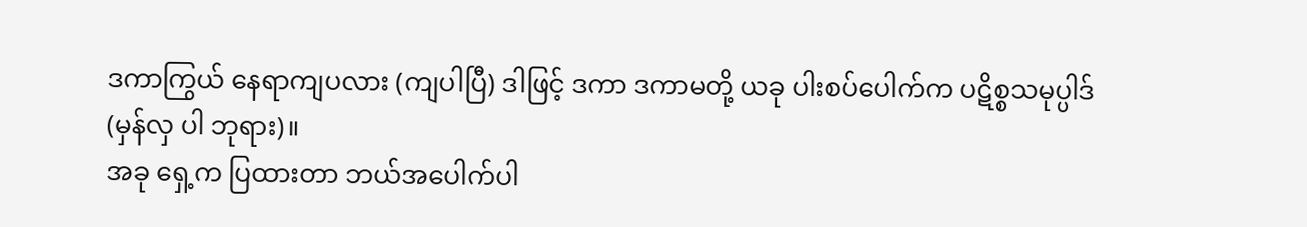ဒကာကြွယ် နေရာကျပလား (ကျပါပြီ) ဒါဖြင့် ဒကာ ဒကာမတို့ ယခု ပါးစပ်ပေါက်က ပဋိစ္စသမုပ္ပါဒ် (မှန်လှ ပါ ဘုရား)။
အခု ရှေ့က ပြထားတာ ဘယ်အပေါက်ပါ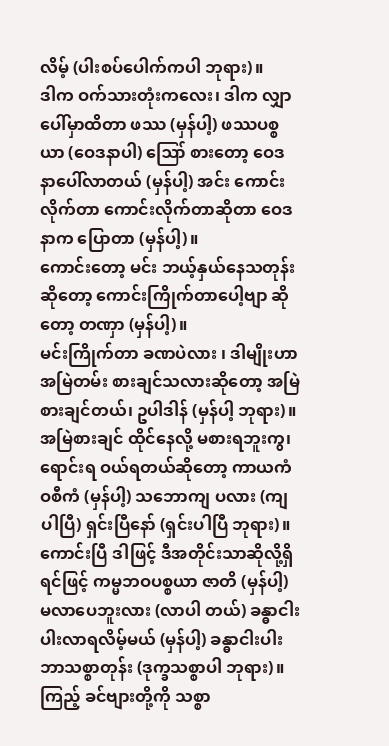လိမ့် (ပါးစပ်ပေါက်ကပါ ဘုရား)။
ဒါက ဝက်သားတုံးကလေး၊ ဒါက လျှာပေါ်မှာထိတာ ဖဿ (မှန်ပါ့) ဖဿပစ္စယာ (ဝေဒနာပါ) ဪ စားတော့ ဝေဒနာပေါ်လာတယ် (မှန်ပါ့) အင်း ကောင်းလိုက်တာ ကောင်းလိုက်တာဆိုတာ ဝေဒနာက ပြောတာ (မှန်ပါ့)။
ကောင်းတော့ မင်း ဘယ့်နှယ်နေသတုန်း ဆိုတော့ ကောင်းကြိုက်တာပေါ့ဗျာ ဆိုတော့ တဏှာ (မှန်ပါ့)။
မင်းကြိုက်တာ ခဏပဲလား ၊ ဒါမျိုးဟာ အမြဲတမ်း စားချင်သလားဆိုတော့ အမြဲစားချင်တယ်၊ ဥပါဒါန် (မှန်ပါ့ ဘုရား)။
အမြဲစားချင် ထိုင်နေလို့ မစားရဘူးကွ၊ ရောင်းရ ဝယ်ရတယ်ဆိုတော့ ကာယကံ ဝစီကံ (မှန်ပါ့) သဘောကျ ပလား (ကျပါပြီ) ရှင်းပြီနော် (ရှင်းပါပြီ ဘုရား)။
ကောင်းပြီ ဒါဖြင့် ဒီအတိုင်းသာဆိုလို့ရှိရင်ဖြင့် ကမ္မဘဝပစ္စယာ ဇာတိ (မှန်ပါ့) မလာပေဘူးလား (လာပါ တယ်) ခန္ဓာငါးပါးလာရလိမ့်မယ် (မှန်ပါ့) ခန္ဓာငါးပါး ဘာသစ္စာတုန်း (ဒုက္ခသစ္စာပါ ဘုရား)။
ကြည့် ခင်ဗျားတို့ကို သစ္စာ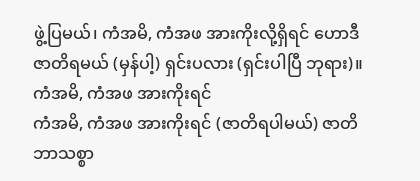ဖွဲ့ပြမယ်၊ ကံအမိ, ကံအဖ အားကိုးလို့ရှိရင် ဟောဒီ ဇာတိရမယ် (မှန်ပါ့) ရှင်းပလား (ရှင်းပါပြီ ဘုရား)။
ကံအမိ, ကံအဖ အားကိုးရင်
ကံအမိ, ကံအဖ အားကိုးရင် (ဇာတိရပါမယ်) ဇာတိ ဘာသစ္စာ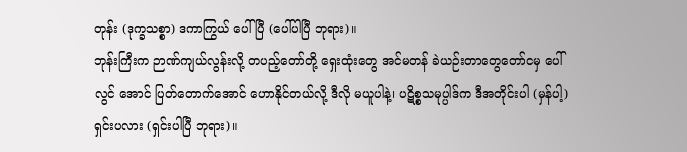တုန်း (ဒုက္ခသစ္စာ) ဒကာကြွယ် ပေါ်ပြီ (ပေါ်ပါပြီ ဘုရား)။
ဘုန်းကြီးက ဉာဏ်ကျယ်လွန်းလို့ တပည့်တော်တို့ ရှေးထုံးတွေ အင်မတန် ခဲယဉ်းတာတွေတော်ငမှ ပေါ်လွင် အောင် ပြတ်တောက်အောင် ဟောနိုင်တယ်လို့ ဒီလို မယူပါနဲ့၊ ပဋိစ္စသမုပ္ပါဒ်က ဒီအတိုင်းပါ (မှန်ပါ့) ရှင်းပလား (ရှင်းပါပြီ ဘုရား)။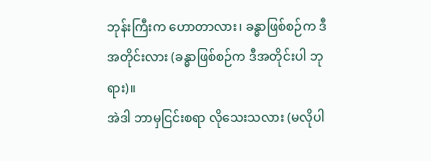ဘုန်းကြီးက ဟောတာလား၊ ခန္ဓာဖြစ်စဉ်က ဒီအတိုင်းလား (ခန္ဓာဖြစ်စဉ်က ဒီအတိုင်းပါ ဘုရား)။
အဲဒါ ဘာမှငြင်းစရာ လိုသေးသလား (မလိုပါ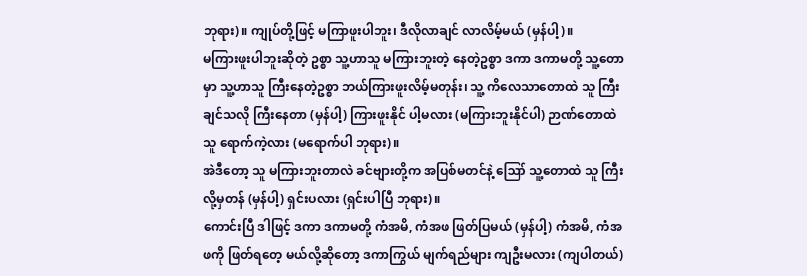ဘုရား)။ ကျုပ်တို့ဖြင့် မကြာဖူးပါဘူး၊ ဒီလိုလာချင် လာလိမ့်မယ် (မှန်ပါ့)။
မကြားဖူးပါဘူးဆိုတဲ့ ဥစ္စာ သူ့ဟာသူ မကြားဘူးတဲ့ နေတဲ့ဥစ္စာ ဒကာ ဒကာမတို့ သူ့တောမှာ သူ့ဟာသူ ကြီးနေတဲ့ဥစ္စာ ဘယ်ကြားဖူးလိမ့်မတုန်း၊ သူ့ ကိလေသာတောထဲ သူ ကြီးချင်သလို ကြီးနေတာ (မှန်ပါ့) ကြားဖူးနိုင် ပါ့မလား (မကြားဘူးနိုင်ပါ) ဉာဏ်တောထဲ သူ ရောက်ကဲ့လား (မရောက်ပါ ဘုရား)။
အဲဒီတော့ သူ မကြားဘူးတာလဲ ခင်ဗျားတို့က အပြစ်မတင်နဲ့ ဪ သူ့တောထဲ သူ ကြီးလို့မှတန် (မှန်ပါ့) ရှင်းပလား (ရှင်းပါပြီ ဘုရား)။
ကောင်းပြီ ဒါဖြင့် ဒကာ ဒကာမတို့ ကံအမိ, ကံအဖ ဖြတ်ပြမယ် (မှန်ပါ့) ကံအမိ, ကံအဖကို ဖြတ်ရတေ့ မယ်လို့ဆိုတော့ ဒကာကြွယ် မျက်ရည်များ ကျဦးမလား (ကျပါတယ်)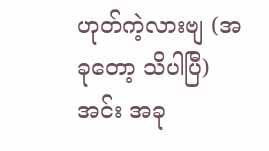ဟုတ်ကဲ့လားဗျ (အခုတော့ သိပါပြီ) အင်း အခု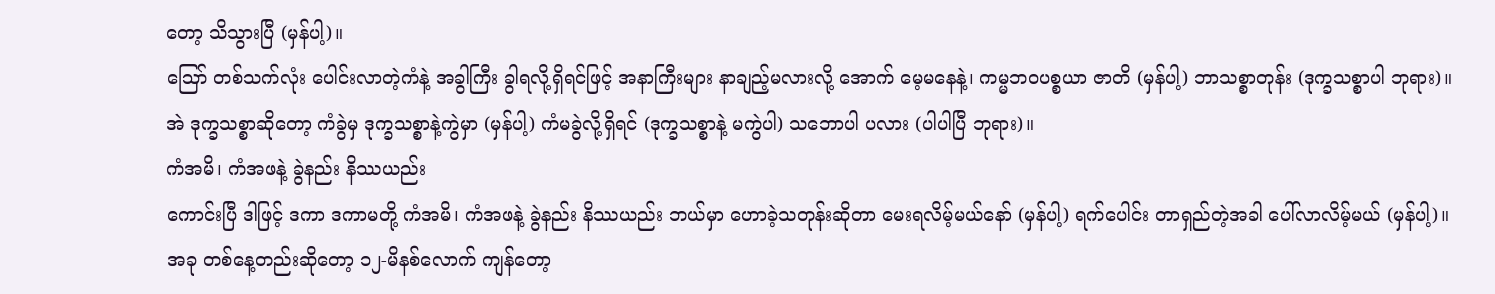တော့ သိသွားပြီ (မှန်ပါ့)။
ဪ တစ်သက်လုံး ပေါင်းလာတဲ့ကံနဲ့ အခွါကြီး ခွါရလို့ရှိရင်ဖြင့် အနာကြီးများ နာချည့်မလားလို့ အောက် မေ့မနေနဲ့၊ ကမ္မဘဝပစ္စယာ ဇာတိ (မှန်ပါ့) ဘာသစ္စာတုန်း (ဒုက္ခသစ္စာပါ ဘုရား)။
အဲ ဒုက္ခသစ္စာဆိုတော့ ကံခွဲမှ ဒုက္ခသစ္စာနဲ့ကွဲမှာ (မှန်ပါ့) ကံမခွဲလို့ရှိရင် (ဒုက္ခသစ္စာနဲ့ မကွဲပါ) သဘောပါ ပလား (ပါပါပြီ ဘုရား)။
ကံအမိ၊ ကံအဖနဲ့ ခွဲနည်း နိဿယည်း
ကောင်းပြီ ဒါဖြင့် ဒကာ ဒကာမတို့ ကံအမိ၊ ကံအဖနဲ့ ခွဲနည်း နိဿယည်း ဘယ်မှာ ဟောခဲ့သတုန်းဆိုတာ မေးရလိမ့်မယ်နော် (မှန်ပါ့) ရက်ပေါင်း တာရှည်တဲ့အခါ ပေါ်လာလိမ့်မယ် (မှန်ပါ့)။
အခု တစ်နေ့တည်းဆိုတော့ ၁၂-မိနစ်လောက် ကျန်တော့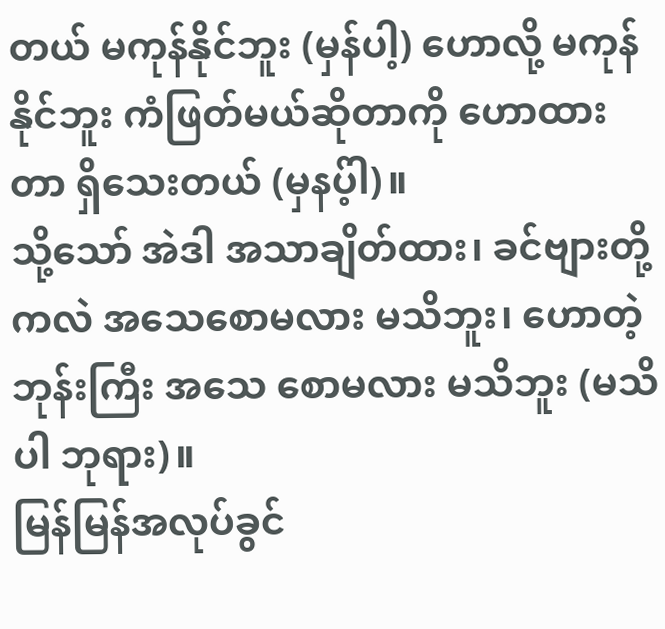တယ် မကုန်နိုင်ဘူး (မှန်ပါ့) ဟောလို့ မကုန်နိုင်ဘူး ကံဖြတ်မယ်ဆိုတာကို ဟောထားတာ ရှိသေးတယ် (မှနပ့်ါ)။
သို့သော် အဲဒါ အသာချိတ်ထား၊ ခင်ဗျားတို့ကလဲ အသေစောမလား မသိဘူး၊ ဟောတဲ့ဘုန်းကြီး အသေ စောမလား မသိဘူး (မသိပါ ဘုရား)။
မြန်မြန်အလုပ်ခွင်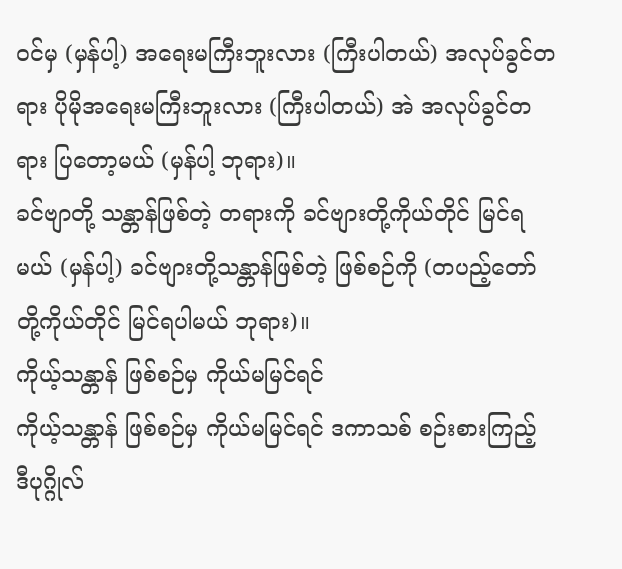ဝင်မှ (မှန်ပါ့) အရေးမကြီးဘူးလား (ကြီးပါတယ်) အလုပ်ခွင်တရား ပိုမိုအရေးမကြီးဘူးလား (ကြီးပါတယ်) အဲ အလုပ်ခွင်တရား ပြတော့မယ် (မှန်ပါ့ ဘုရား)။
ခင်ဗျာတို့ သန္တာန်ဖြစ်တဲ့ တရားကို ခင်ဗျားတို့ကိုယ်တိုင် မြင်ရမယ် (မှန်ပါ့) ခင်ဗျားတို့သန္တာန်ဖြစ်တဲ့ ဖြစ်စဉ်ကို (တပည့်တော်တို့ကိုယ်တိုင် မြင်ရပါမယ် ဘုရား)။
ကိုယ့်သန္တာန် ဖြစ်စဉ်မှ ကိုယ်မမြင်ရင်
ကိုယ့်သန္တာန် ဖြစ်စဉ်မှ ကိုယ်မမြင်ရင် ဒကာသစ် စဉ်းစားကြည့် ဒီပုဂ္ဂိုလ်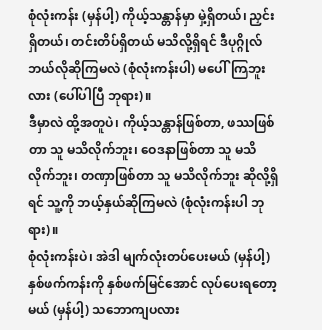စုံလုံးကန်း (မှန်ပါ့) ကိုယ့်သန္တာန်မှာ မှဲ့ရှိတယ်၊ ညှင်းရှိတယ်၊ တင်းတိပ်ရှိတယ် မသိလို့ရှိရင် ဒီပုဂ္ဂိုလ် ဘယ်လိုဆိုကြမလဲ (စုံလုံးကန်းပါ) မပေါ်ကြဘူးလား (ပေါ်ပါပြီ ဘုရား)။
ဒီမှာလဲ ထို့အတူပဲ၊ ကိုယ့်သန္တာန်ဖြစ်တာ, ဖဿဖြစ်တာ သူ မသိလိုက်ဘူး၊ ဝေဒနာဖြစ်တာ သူ မသိလိုက်ဘူး၊ တဏှာဖြစ်တာ သူ မသိလိုက်ဘူး ဆိုလို့ရှိရင် သူ့ကို ဘယ့်နှယ်ဆိုကြမလဲ (စုံလုံးကန်းပါ ဘုရား)။
စုံလုံးကန်းပဲ၊ အဲဒါ မျက်လုံးတပ်ပေးမယ် (မှန်ပါ့) နှစ်ဖက်ကန်းကို နှစ်ဖက်မြင်အောင် လုပ်ပေးရတော့မယ် (မှန်ပါ့) သဘောကျပလား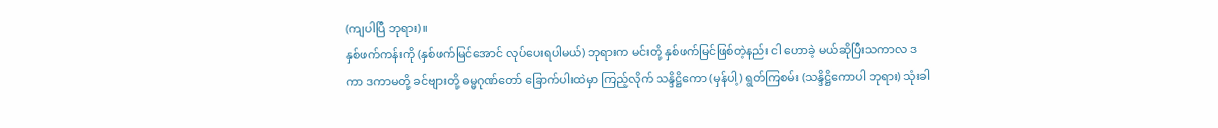(ကျပါပြီ ဘုရား)။
နှစ်ဖက်ကန်းကို (နှစ်ဖက်မြင်အောင် လုပ်ပေးရပါမယ်) ဘုရားက မင်းတို့ နှစ်ဖက်မြင်ဖြစ်တဲ့နည်း ငါ ဟောခဲ့ မယ်ဆိုပြီးသကာလ ဒကာ ဒကာမတို့ ခင်ဗျားတို့ ဓမ္မဂုဏ်တော် ခြောက်ပါးထဲမှာ ကြည့်လိုက် သန္ဒိဋ္ဌိကော (မှန်ပါ့) ရွတ်ကြစမ်း (သန္ဒိဋ္ဌိကောပါ ဘုရား) သုံးခါ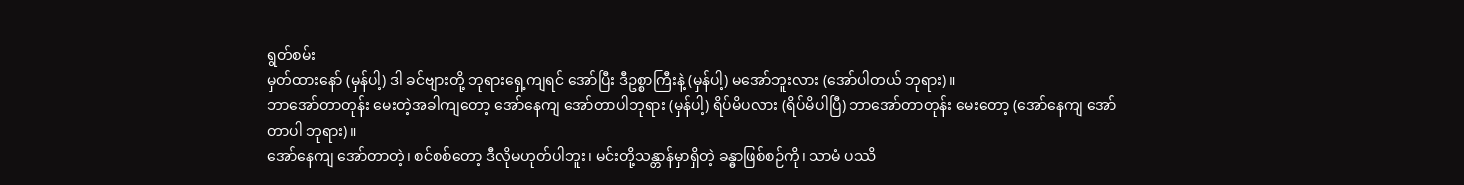ရွတ်စမ်း
မှတ်ထားနော် (မှန်ပါ့) ဒါ ခင်ဗျားတို့ ဘုရားရှေ့ကျရင် အော်ပြီး ဒီဥစ္စာကြီးနဲ့ (မှန်ပါ့) မအော်ဘူးလား (အော်ပါတယ် ဘုရား)။
ဘာအော်တာတုန်း မေးတဲ့အခါကျတော့ အော်နေကျ အော်တာပါဘုရား (မှန်ပါ့) ရိပ်မိပလား (ရိပ်မိပါပြီ) ဘာအော်တာတုန်း မေးတော့ (အော်နေကျ အော်တာပါ ဘုရား)။
အော်နေကျ အော်တာတဲ့၊ စင်စစ်တော့ ဒီလိုမဟုတ်ပါဘူး၊ မင်းတို့သန္တာန်မှာရှိတဲ့ ခန္ဓာဖြစ်စဉ်ကို၊ သာမံ ပဿိ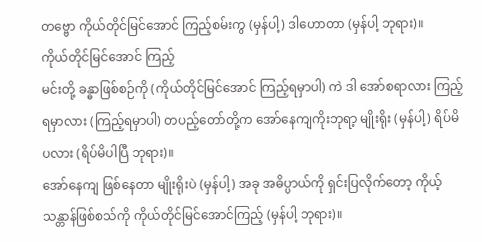တဗ္ဗော ကိုယ်တိုင်မြင်အောင် ကြည့်စမ်းကွ (မှန်ပါ့) ဒါဟောတာ (မှန်ပါ့ ဘုရား)။
ကိုယ်တိုင်မြင်အောင် ကြည့်
မင်းတို့ ခန္ဓာဖြစ်စဉ်ကို (ကိုယ်တိုင်မြင်အောင် ကြည့်ရမှာပါ) ကဲ ဒါ အော်စရာလား ကြည့်ရမှာလား (ကြည့်ရမှာပါ) တပည့်တော်တို့က အော်နေကျကိုးဘုရာ့ မျိုးရိုး (မှန်ပါ့) ရိပ်မိပလား (ရိပ်မိပါပြီ ဘုရား)။
အော်နေကျ ဖြစ်နေတာ မျိုးရိုးပဲ (မှန်ပါ့) အခု အဓိပ္ပာယ်ကို ရှင်းပြလိုက်တော့ ကိုယ့်သန္တာန်ဖြစ်စသ်ကို ကိုယ်တိုင်မြင်အောင်ကြည့် (မှန်ပါ့ ဘုရား)။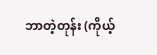ဘာတဲ့တုန်း (ကိုယ့်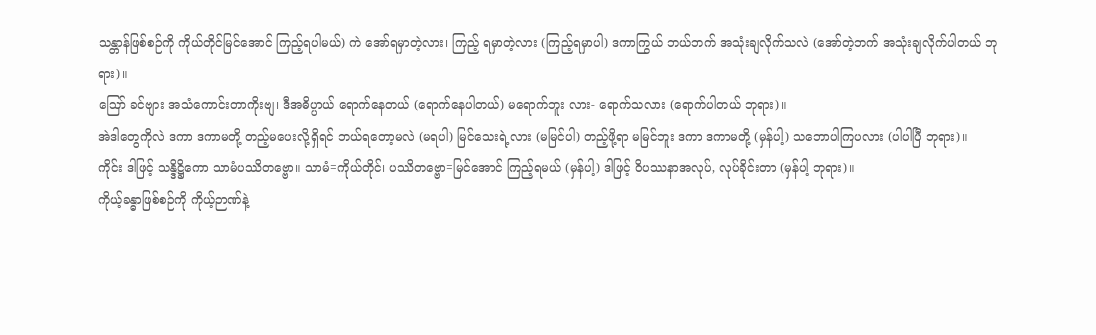သန္တာန်ဖြစ်စဉ်ကို ကိုယ်တိုင်မြင်အောင် ကြည့်ရပါမယ်) ကဲ အော်ရမှာတဲ့လား၊ ကြည့် ရမှာတဲ့လား (ကြည့်ရမှာပါ) ဒကာကြွယ် ဘယ်ဘက် အသုံးချလိုက်သလဲ (အော်တဲ့ဘက် အသုံးချလိုက်ပါတယ် ဘုရား)။
ဪ ခင်ဗျား အသံကောင်းတာကိုးဗျ၊ ဒီအဓိပ္ပာယ် ရောက်နေတယ် (ရောက်နေပါတယ်) မရောက်ဘူး လား- ရောက်သလား (ရောက်ပါတယ် ဘုရား)။
အဲဒါတွေကိုလဲ ဒကာ ဒကာမတို့ တည့်မပေးလို့ရှိရင် ဘယ်ရတော့မလဲ (မရပါ) မြင်သေးရဲ့လား (မမြင်ပါ) တည့်ဖို့ရာ မမြင်ဘူး ဒကာ ဒကာမတို့ (မှန်ပါ့) သဘောပါကြပလား (ပါပါပြီ ဘုရား)။
ကိုင်း ဒါဖြင့် သန္ဒိဋ္ဌိကော သာမံပဿိတဗ္ဗော။ သာမံ=ကိုယ်တိုင်၊ ပဿိတဗ္ဗော=မြင်အောင် ကြည့်ရမယ် (မှန်ပါ့) ဒါဖြင့် ဝိပဿနာအလုပ်, လုပ်ခိုင်းတာ (မှန်ပါ့ ဘုရား)။
ကိုယ့်ခန္ဓာဖြစ်စဉ်ကို ကိုယ့်ဉာဏ်နဲ့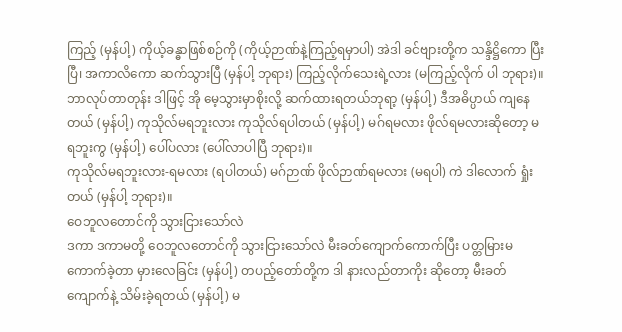ကြည့် (မှန်ပါ့) ကိုယ့်ခန္ဓာဖြစ်စဉ်ကို (ကိုယ့်ဉာဏ်နဲ့ကြည့်ရမှာပါ) အဲဒါ ခင်ဗျားတို့က သန္ဒိဋ္ဌိကော ပြီးပြီ၊ အကာလိကော ဆက်သွားပြီ (မှန်ပါ့ ဘုရား) ကြည့်လိုက်သေးရဲ့လား (မကြည့်လိုက် ပါ ဘုရား)။
ဘာလုပ်တာတုန်း ဒါဖြင့် အို မေ့သွားမှာစိုးလို့ ဆက်ထားရတယ်ဘုရာ့ (မှန်ပါ့) ဒီအဓိပ္ပာယ် ကျနေတယ် (မှန်ပါ့) ကုသိုလ်မရဘူးလား ကုသိုလ်ရပါတယ် (မှန်ပါ့) မဂ်ရမလား ဖိုလ်ရမလားဆိုတော့ မရဘူးကွ (မှန်ပါ့) ပေါ်ပလား (ပေါ်လာပါပြီ ဘုရား)။
ကုသိုလ်မရဘူးလား-ရမလား (ရပါတယ်) မဂ်ဉာဏ် ဖိုလ်ဉာဏ်ရမလား (မရပါ) ကဲ ဒါလောက် ရှုံးတယ် (မှန်ပါ့ ဘုရား)။
ဝေဘူလတောင်ကို သွားငြားသော်လဲ
ဒကာ ဒကာမတို့ ဝေဘူလတောင်ကို သွားငြားသော်လဲ မီးခတ်ကျောက်ကောက်ပြီး ပတ္တမြားမကောက်ခဲ့တာ မှားလေခြင်း (မှန်ပါ့) တပည့်တော်တို့က ဒါ နားလည်တာကိုး ဆိုတော့ မီးခတ်ကျောက်နဲ့ သိမ်းခဲ့ရတယ် (မှန်ပါ့) မ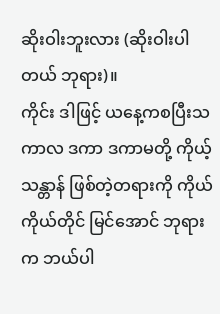ဆိုးဝါးဘူးလား (ဆိုးဝါးပါတယ် ဘုရား)။
ကိုင်း ဒါဖြင့် ယနေ့ကစပြီးသကာလ ဒကာ ဒကာမတို့ ကိုယ့်သန္တာန် ဖြစ်တဲ့တရားကို ကိုယ်ကိုယ်တိုင် မြင်အောင် ဘုရားက ဘယ်ပါ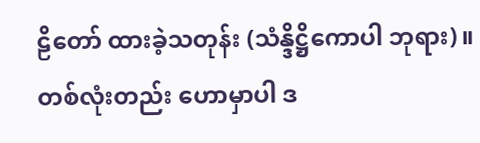ဠိတော် ထားခဲ့သတုန်း (သံန္ဒိဋ္ဌိကောပါ ဘုရား)။
တစ်လုံးတည်း ဟောမှာပါ ဒ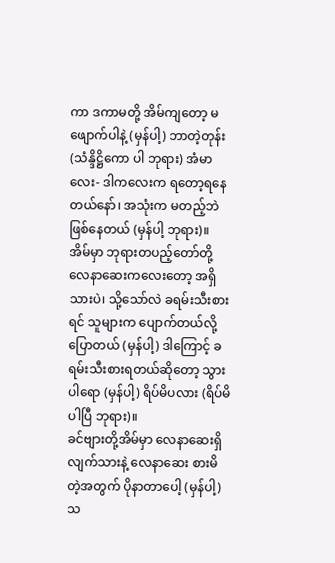ကာ ဒကာမတို့ အိမ်ကျတော့ မဖျောက်ပါနဲ့ (မှန်ပါ့) ဘာတဲ့တုန်း (သံန္ဒိဋ္ဌိကော ပါ ဘုရား) အံမာလေး- ဒါကလေးက ရတော့ရနေတယ်နော်၊ အသုံးက မတည့်ဘဲဖြစ်နေတယ် (မှန်ပါ့ ဘုရား)။
အိမ်မှာ ဘုရားတပည့်တော်တို့ လေနာဆေးကလေးတော့ အရှိသားပဲ၊ သို့သော်လဲ ခရမ်းသီးစားရင် သူများက ပျောက်တယ်လို့ ပြောတယ် (မှန်ပါ့) ဒါကြောင့် ခရမ်းသီးစားရတယ်ဆိုတော့ သွားပါရော (မှန်ပါ့) ရိပ်မိပလား (ရိပ်မိပါပြီ ဘုရား)။
ခင်ဗျားတို့အိမ်မှာ လေနာဆေးရှိလျက်သားနဲ့ လေနာဆေး စားမိတဲ့အတွက် ပိုနာတာပေါ့ (မှန်ပါ့) သ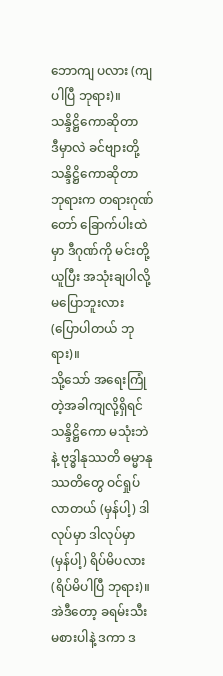ဘောကျ ပလား (ကျပါပြီ ဘုရား)။
သန္ဒိဋ္ဌိကောဆိုတာ
ဒီမှာလဲ ခင်ဗျားတို့ သန္ဒိဋ္ဌိကောဆိုတာ ဘုရားက တရားဂုဏ်တော် ခြောက်ပါးထဲမှာ ဒီဂုဏ်ကို မင်းတို့ယူပြီး အသုံးချပါလို့ မပြောဘူးလား (ပြောပါတယ် ဘုရား)။
သို့သော် အရေးကြုံတဲ့အခါကျလို့ရှိရင် သန္ဒိဋ္ဌိကော မသုံးဘဲနဲ့ ဗုဒ္ဓါနုဿတိ ဓမ္မာနုဿတိတွေ ဝင်ရှုပ်လာတယ် (မှန်ပါ့) ဒါလုပ်မှာ ဒါလုပ်မှာ (မှန်ပါ့) ရိပ်မိပလား (ရိပ်မိပါပြီ ဘုရား)။
အဲဒီတော့ ခရမ်းသီး မစားပါနဲ့ ဒကာ ဒ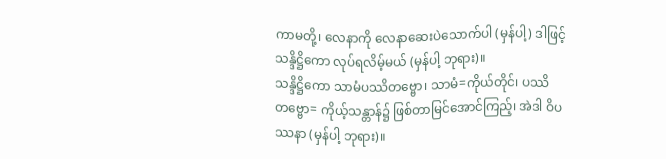ကာမတို့၊ လေနာကို လေနာဆေးပဲသောက်ပါ (မှန်ပါ့) ဒါဖြင့် သန္ဒိဋ္ဌိကော လုပ်ရလိမ့်မယ် (မှန်ပါ့ ဘုရား)။
သန္ဒိဋ္ဌိကော သာမံပဿိတဗ္ဗော၊ သာမံ=ကိုယ်တိုင်၊ ပဿိတဗ္ဗော= ကိုယ့်သန္တာန်၌ ဖြစ်တာမြင်အောင်ကြည့်၊ အဲဒါ ဝိပဿနာ (မှန်ပါ့ ဘုရား)။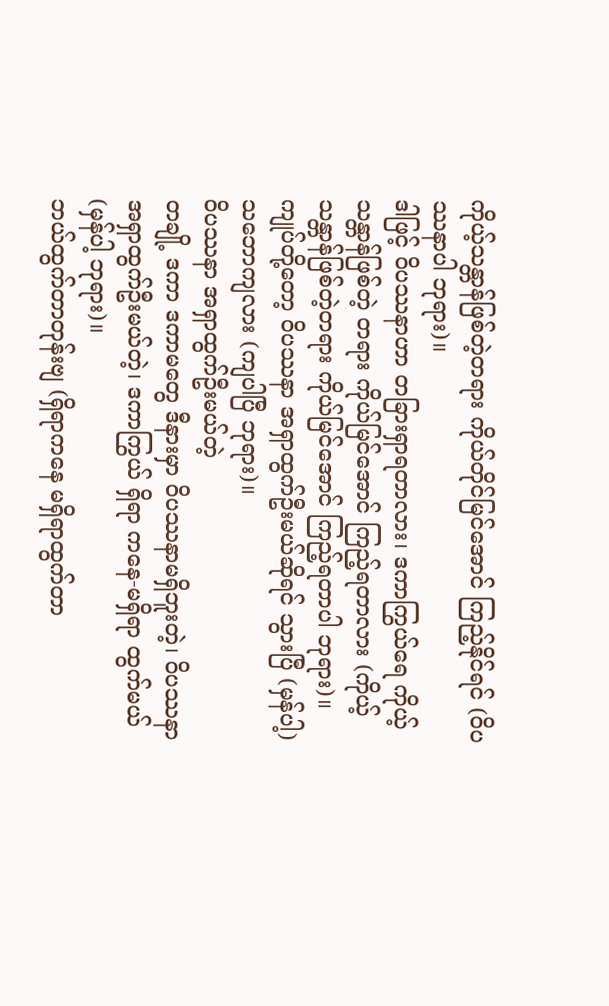ကိုယ့်သန္တာန်ဖြစ်တဲ့တရား ကိုယ်တိုင်မြင်အောင် ကြည့်နိုင်ရင် (ဝိပဿနာပါ ဘုရား)။
ဒါဖြင့် ဝိပဿနာဟာ တခြားရှာရတာလား၊ ဒကာကြွယ်ရေ ကိုယ့်သန္တာန်ဖြစ်တဲ့ တရား ကိုယ်မြင်အောင် ကြည့်ရတာလား (ကိုယ့်သန္တာန်ဖြစ်တဲ့တရား ကိုယ်မြင်အောင် ကြည့်ရတာပါ ဘုရား)။
ကျုပ်တို့တော့ ဝိပဿနာ အရှာထွက်ဦးမယ်ဆိုရင် သွားပြီ (မှန်ပါ့) သဘောကျလား (ကျပါပြီ ဘုရား)။
ဝိပဿနာ အရှာထွက်ဦးမယ်တဲ့
တချို့ ဒကာ ဒကာမတွေ ဒီနားမှာ ဝိပဿနာမရှိဘူးတဲ့၊ ဝိပဿနာ အရှာထွက်ဦးမယ်တဲ့၊ ဒကာကြွယ် ရှိရာ ကနေ-မရှိရာ ထွက်မယ် (မှန်ပါ့ ဘုရား)။
ဘယ်ထွက်တာတုန်းဗျ (ရှိရာကနေ မရှိရာထွက်တာ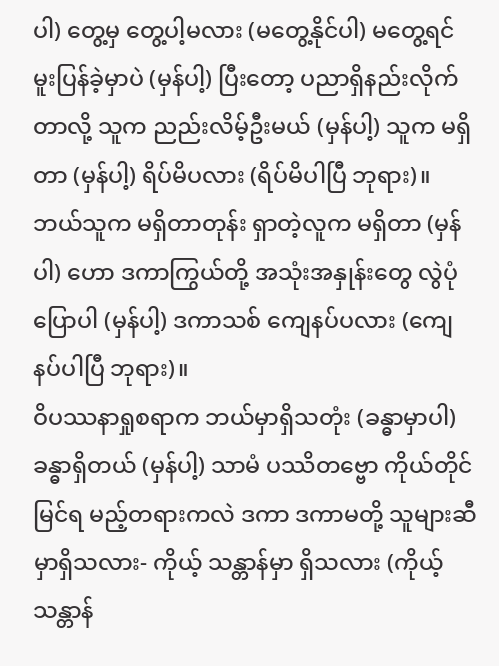ပါ) တွေ့မှ တွေ့ပါ့မလား (မတွေ့နိုင်ပါ) မတွေ့ရင် မူးပြန်ခဲ့မှာပဲ (မှန်ပါ့) ပြီးတော့ ပညာရှိနည်းလိုက်တာလို့ သူက ညည်းလိမ့်ဦးမယ် (မှန်ပါ့) သူက မရှိတာ (မှန်ပါ့) ရိပ်မိပလား (ရိပ်မိပါပြီ ဘုရား)။
ဘယ်သူက မရှိတာတုန်း ရှာတဲ့လူက မရှိတာ (မှန်ပါ) ဟော ဒကာကြွယ်တို့ အသုံးအနှုန်းတွေ လွဲပုံပြောပါ (မှန်ပါ့) ဒကာသစ် ကျေနပ်ပလား (ကျေနပ်ပါပြီ ဘုရား)။
ဝိပဿနာရှုစရာက ဘယ်မှာရှိသတုံး (ခန္ဓာမှာပါ) ခန္ဓာရှိတယ် (မှန်ပါ့) သာမံ ပဿိတဗ္ဗော ကိုယ်တိုင်မြင်ရ မည့်တရားကလဲ ဒကာ ဒကာမတို့ သူများဆီမှာရှိသလား- ကိုယ့် သန္တာန်မှာ ရှိသလား (ကိုယ့်သန္တာန်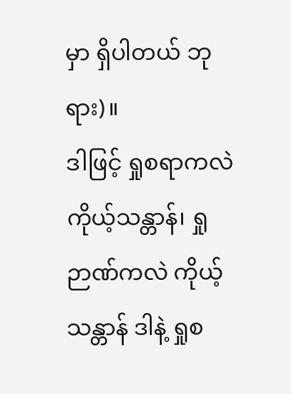မှာ ရှိပါတယ် ဘုရား)။
ဒါဖြင့် ရှုစရာကလဲ ကိုယ့်သန္တာန်၊ ရှုဉာဏ်ကလဲ ကိုယ့်သန္တာန် ဒါနဲ့ ရှုစ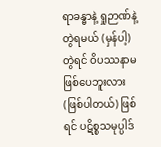ရာခန္ဓာနဲ့ ရှုဉာဏ်နဲ့တွဲရမယ် (မှန်ပါ့) တွဲရင် ဝိပဿနာမဖြစ်ပေဘူးလား (ဖြစ်ပါတယ်) ဖြစ်ရင် ပဋိစ္စသမုပ္ပါဒ်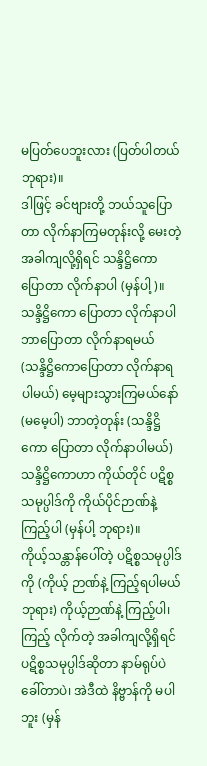မပြတ်ပေဘူးလား (ပြတ်ပါတယ် ဘုရား)။
ဒါဖြင့် ခင်ဗျားတို့ ဘယ်သူပြောတာ လိုက်နာကြမတုန်းလို့ မေးတဲ့အခါကျလို့ရှိရင် သန္ဒိဋ္ဌိကော ပြောတာ လိုက်နာပါ (မှန်ပါ့)။
သန္ဒိဋ္ဌိကော ပြောတာ လိုက်နာပါ
ဘာပြောတာ လိုက်နာရမယ် (သန္ဒိဋ္ဌိကောပြောတာ လိုက်နာရပါမယ်) မေ့များသွားကြမယ်နော် (မမေ့ပါ) ဘာတဲ့တုန်း (သန္ဒိဋ္ဌိကော ပြောတာ လိုက်နာပါမယ်) သန္ဒိဋ္ဌိကောဟာ ကိုယ်တိုင် ပဋိစ္စသမုပ္ပါဒ်ကို ကိုယ်ပိုင်ဉာဏ်နဲ့ ကြည့်ပါ (မှန်ပါ့ ဘုရား)။
ကိုယ့်သန္တာန်ပေါ်တဲ့ ပဋိစ္စသမုပ္ပါဒ်ကို (ကိုယ့် ဉာဏ်နဲ့ ကြည့်ရပါမယ် ဘုရား) ကိုယ့်ဉာဏ်နဲ့ ကြည့်ပါ၊ ကြည့် လိုက်တဲ့ အခါကျလို့ရှိရင် ပဋိစ္စသမုပ္ပါဒ်ဆိုတာ နာမ်ရုပ်ပဲခေါ်တာပဲ၊ အဲဒီထဲ နိဗ္ဗာန်ကို မပါဘူး (မှန်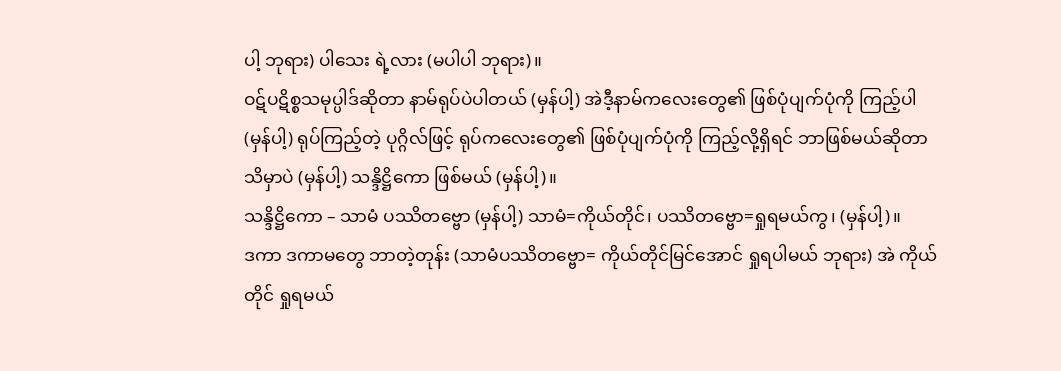ပါ့ ဘုရား) ပါသေး ရဲ့လား (မပါပါ ဘုရား)။
ဝဋ်ပဋိစ္စသမုပ္ပါဒ်ဆိုတာ နာမ်ရုပ်ပဲပါတယ် (မှန်ပါ့) အဲဒီ့နာမ်ကလေးတွေ၏ ဖြစ်ပုံပျက်ပုံကို ကြည့်ပါ (မှန်ပါ့) ရုပ်ကြည့်တဲ့ ပုဂ္ဂိလ်ဖြင့် ရုပ်ကလေးတွေ၏ ဖြစ်ပုံပျက်ပုံကို ကြည့်လို့ရှိရင် ဘာဖြစ်မယ်ဆိုတာ သိမှာပဲ (မှန်ပါ့) သန္ဒိဋ္ဌိကော ဖြစ်မယ် (မှန်ပါ့)။
သန္ဒိဋ္ဌိကော – သာမံ ပဿိတဗ္ဗော (မှန်ပါ့) သာမံ=ကိုယ်တိုင်၊ ပဿိတဗ္ဗော=ရှုရမယ်ကွ၊ (မှန်ပါ့)။
ဒကာ ဒကာမတွေ ဘာတဲ့တုန်း (သာမံပဿိတဗ္ဗော= ကိုယ်တိုင်မြင်အောင် ရှုရပါမယ် ဘုရား) အဲ ကိုယ်တိုင် ရှုရမယ်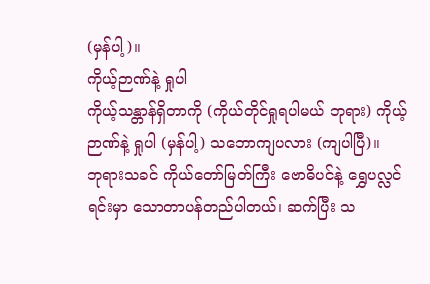(မှန်ပါ့)။
ကိုယ့်ဉာဏ်နဲ့ ရှုပါ
ကိုယ့်သန္တာန်ရှိတာကို (ကိုယ်တိုင်ရှုရပါမယ် ဘုရား) ကိုယ့်ဉာဏ်နဲ့ ရှုပါ (မှန်ပါ့) သဘောကျပလား (ကျပါပြီ)။
ဘုရားသခင် ကိုယ်တော်မြတ်ကြီး ဗောဓိပင်နဲ့ ရွှေပလ္လင်ရင်းမှာ သောတာပန်တည်ပါတယ်၊ ဆက်ပြီး သ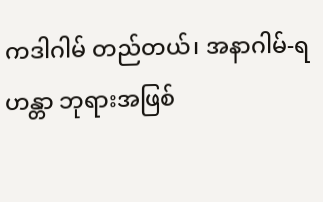ကဒါဂါမ် တည်တယ်၊ အနာဂါမ်-ရဟန္တာ ဘုရားအဖြစ်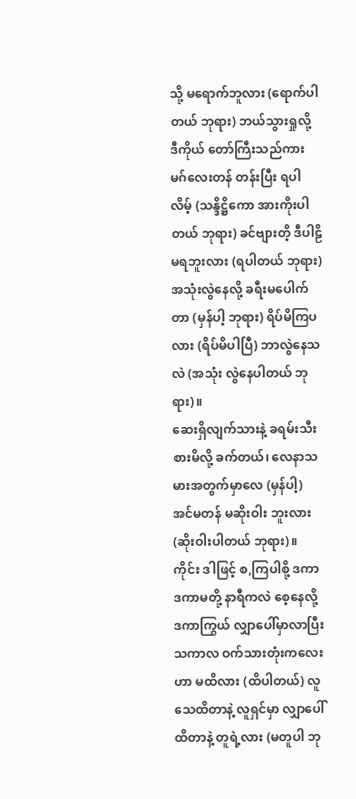သို့ မရောက်ဘူလား (ရောက်ပါတယ် ဘုရား) ဘယ်သွားရှုလို့ ဒီကိုယ် တော်ကြီးသည်ကား မဂ်လေးတန် တန်းပြီး ရပါလိမ့် (သန္ဒိဋ္ဌိကော အားကိုးပါတယ် ဘုရား) ခင်ဗျားတိ့ ဒီပါဠိမရဘူးလား (ရပါတယ် ဘုရား) အသုံးလွဲနေလို့ ခရီးမပေါက်တာ (မှန်ပါ့ ဘုရား) ရိပ်မိကြပလား (ရိပ်မိပါပြီ) ဘာလွဲနေသလဲ (အသုံး လွဲနေပါတယ် ဘုရား)။
ဆေးရှိလျက်သားနဲ့ ခရမ်းသီးစားမိလို့ ခက်တယ်၊ လေနာသမားအတွက်မှာလေ (မှန်ပါ့) အင်မတန် မဆိုးဝါး ဘူးလား (ဆိုးဝါးပါတယ် ဘုရား)။
ကိုင်း ဒါဖြင့် စ,ကြပါစို့ ဒကာ ဒကာမတို့ နာရီကလဲ စေ့နေလို့ ဒကာကြွယ် လျှာပေါ်မှာလာပြီးသကာလ ဝက်သားတုံးကလေးဟာ မထိလား (ထိပါတယ်) လူသေထိတာနဲ့ လူရှင်မှာ လျှာပေါ်ထိတာနဲ့ တူရဲ့လား (မတူပါ ဘု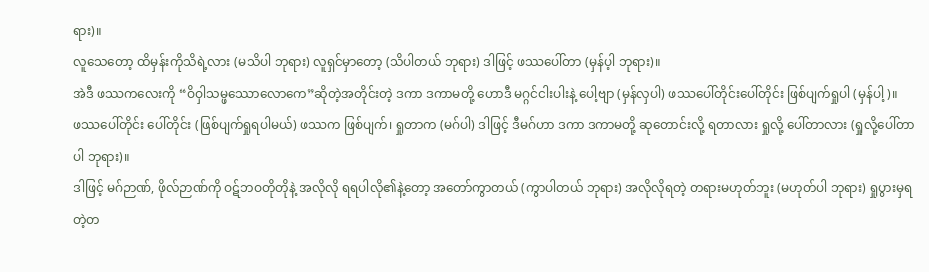ရား)။
လူသေတော့ ထိမှန်းကိုသိရဲ့လား (မသိပါ ဘုရား) လူရှင်မှာတော့ (သိပါတယ် ဘုရား) ဒါဖြင့် ဖဿပေါ်တာ (မှန်ပ့ါ ဘုရား)။
အဲဒီ ဖဿကလေးကို “ဝိဝှါသမ္ဖဿောလောကေ”ဆိုတဲ့အတိုင်းတဲ့ ဒကာ ဒကာမတို့ ဟောဒီ မဂ္ဂင်ငါးပါးနဲ့ ပေါ့ဗျာ (မှန်လှပါ) ဖဿပေါ်တိုင်းပေါ်တိုင်း ဖြစ်ပျက်ရှုပါ (မှန်ပါ့)။
ဖဿပေါ်တိုင်း ပေါ်တိုင်း (ဖြစ်ပျက်ရှုရပါမယ်) ဖဿက ဖြစ်ပျက်၊ ရှုတာက (မဂ်ပါ) ဒါဖြင့် ဒီမဂ်ဟာ ဒကာ ဒကာမတို့ ဆုတောင်းလို့ ရတာလား ရှုလို့ ပေါ်တာလား (ရှုလို့ပေါ်တာပါ ဘုရား)။
ဒါဖြင့် မဂ်ဉာဏ်, ဖိုလ်ဉာဏ်ကို ဝဋ်ဘဝတိုတိုနဲ့ အလိုလို ရရပါလို၏နဲ့တော့ အတော်ကွာတယ် (ကွာပါတယ် ဘုရား) အလိုလိုရတဲ့ တရားမဟုတ်ဘူး (မဟုတ်ပါ ဘုရား) ရှုပွားမှရတဲ့တ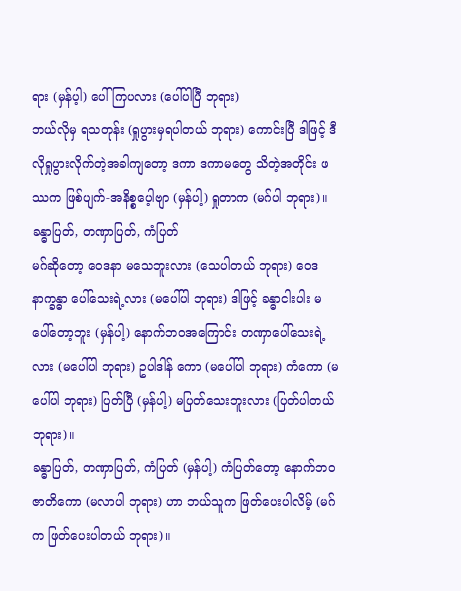ရား (မှန်ပ့ါ) ပေါ်ကြပလား (ပေါ်ပါပြီ ဘုရား)
ဘယ်လိုမှ ရသတုန်း (ရှုပွားမှရပါတယ် ဘုရား) ကောင်းပြီ ဒါဖြင့် ဒီလိုရှုပွားလိုက်တဲ့အခါကျတော့ ဒကာ ဒကာမတွေ သိတဲ့အတိုင်း ဖဿက ဖြစ်ပျက်-အနိစ္စပေ့ါဗျာ (မှန်ပါ့) ရှုတာက (မဂ်ပါ ဘုရား)။
ခန္ဓာပြတ်, တဏှာပြတ်, ကံပြတ်
မဂ်ဆိုတော့ ဝေဒနာ မသေဘူးလား (သေပါတယ် ဘုရား) ဝေဒနာက္ခန္ဓာ ပေါ်သေးရဲ့လား (မပေါ်ပါ ဘုရား) ဒါဖြင့် ခန္ဓာငါးပါး မပေါ်တော့ဘူး (မှန်ပါ့) နောက်ဘဝအကြောင်း တဏှာပေါ်သေးရဲ့လား (မပေါ်ပါ ဘုရား) ဥပါဒါန် ကော (မပေါ်ပါ ဘုရား) ကံကော (မပေါ်ပါ ဘုရား) ပြတ်ပြီ (မှန်ပါ့) မပြတ်သေးဘူးလား (ပြတ်ပါတယ် ဘုရား)။
ခန္ဓာပြတ်, တဏှာပြတ်, ကံပြတ် (မှန်ပါ့) ကံပြတ်တော့ နောက်ဘဝ ဇာတိကော (မလာပါ ဘုရား) ဟာ ဘယ်သူက ဖြတ်ပေးပါလိမ့် (မဂ်က ဖြတ်ပေးပါတယ် ဘုရား)။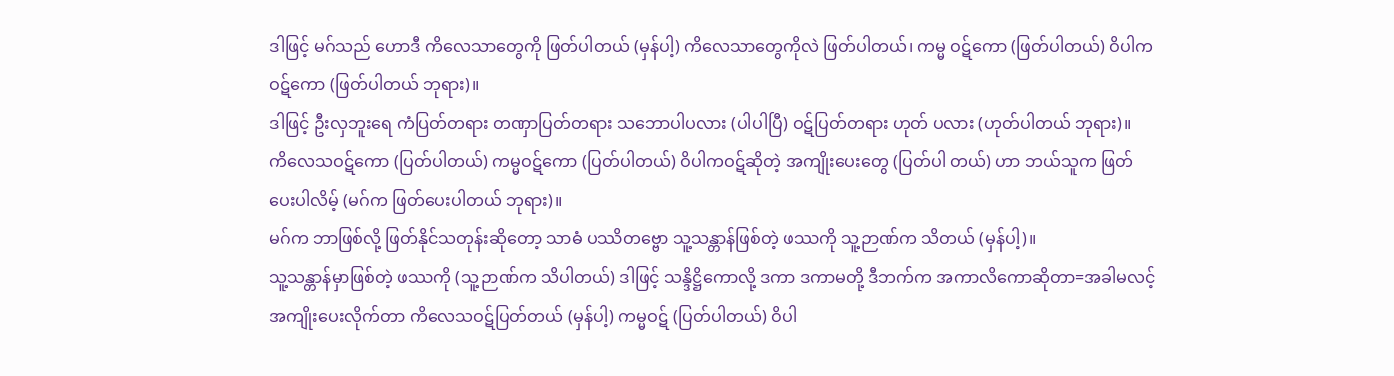ဒါဖြင့် မဂ်သည် ဟောဒီ ကိလေသာတွေကို ဖြတ်ပါတယ် (မှန်ပါ့) ကိလေသာတွေကိုလဲ ဖြတ်ပါတယ်၊ ကမ္မ ဝဋ်ကော (ဖြတ်ပါတယ်) ဝိပါကဝဋ်ကော (ဖြတ်ပါတယ် ဘုရား)။
ဒါဖြင့် ဦးလှဘူးရေ ကံပြတ်တရား တဏှာပြတ်တရား သဘောပါပလား (ပါပါပြီ) ဝဋ်ပြတ်တရား ဟုတ် ပလား (ဟုတ်ပါတယ် ဘုရား)။
ကိလေသဝဋ်ကော (ပြတ်ပါတယ်) ကမ္မဝဋ်ကော (ပြတ်ပါတယ်) ဝိပါကဝဋ်ဆိုတဲ့ အကျိုးပေးတွေ (ပြတ်ပါ တယ်) ဟာ ဘယ်သူက ဖြတ်ပေးပါလိမ့် (မဂ်က ဖြတ်ပေးပါတယ် ဘုရား)။
မဂ်က ဘာဖြစ်လို့ ဖြတ်နိုင်သတုန်းဆိုတော့ သာဓံ ပဿိတဗ္ဗော သူ့သန္တာန်ဖြစ်တဲ့ ဖဿကို သူ့ဉာဏ်က သိတယ် (မှန်ပါ့)။
သူ့သန္တာန်မှာဖြစ်တဲ့ ဖဿကို (သူ့ဉာဏ်က သိပါတယ်) ဒါဖြင့် သန္ဒိဋ္ဌိကောလို့ ဒကာ ဒကာမတို့ ဒီဘက်က အကာလိကောဆိုတာ=အခါမလင့် အကျိုးပေးလိုက်တာ ကိလေသဝဋ်ပြတ်တယ် (မှန်ပါ့) ကမ္မဝဋ် (ပြတ်ပါတယ်) ဝိပါ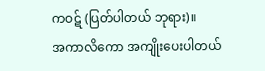ကဝဋ် (ပြတ်ပါတယ် ဘုရား)။
အကာလိကော အကျိုးပေးပါတယ်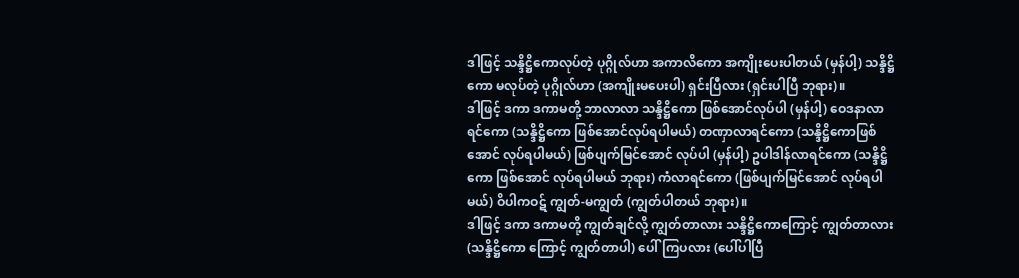ဒါဖြင့် သန္ဒိဋ္ဌိကောလုပ်တဲ့ ပုဂ္ဂိုလ်ဟာ အကာလိကော အကျိုးပေးပါတယ် (မှန်ပါ့) သန္ဒိဋ္ဌိကော မလုပ်တဲ့ ပုဂ္ဂိုလ်ဟာ (အကျိုးမပေးပါ) ရှင်းပြီလား (ရှင်းပါပြီ ဘုရား)။
ဒါဖြင့် ဒကာ ဒကာမတို့ ဘာလာလာ သန္ဒိဋ္ဌိကော ဖြစ်အောင်လုပ်ပါ (မှန်ပါ့) ဝေဒနာလာရင်ကော (သန္ဒိဋ္ဌိကော ဖြစ်အောင်လုပ်ရပါမယ်) တဏှာလာရင်ကော (သန္ဒိဋ္ဌိကောဖြစ်အောင် လုပ်ရပါမယ်) ဖြစ်ပျက်မြင်အောင် လုပ်ပါ (မှန်ပါ့) ဥပါဒါန်လာရင်ကော (သန္ဒိဋ္ဌိကော ဖြစ်အောင် လုပ်ရပါမယ် ဘုရား) ကံလာရင်ကော (ဖြစ်ပျက်မြင်အောင် လုပ်ရပါမယ်) ဝိပါကဝဋ် ကျွတ်-မကျွတ် (ကျွတ်ပါတယ် ဘုရား)။
ဒါဖြင့် ဒကာ ဒကာမတို့ ကျွတ်ချင်လို့ ကျွတ်တာလား သန္ဒိဋ္ဌိကောကြောင့် ကျွတ်တာလား (သန္ဒိဋ္ဌိကော ကြောင့် ကျွတ်တာပါ) ပေါ်ကြပလား (ပေါ်ပါပြီ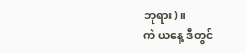ဘုရား)။
ကဲ ယနေ့ ဒီတွင်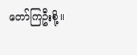တော်ကြဦးစို့။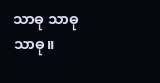သာဓု သာဓု သာဓု။